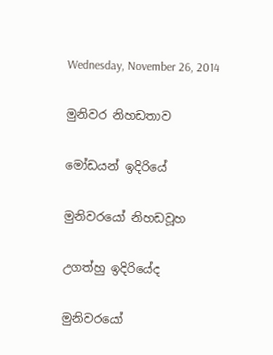Wednesday, November 26, 2014

මුනිවර නිහඩතාව

මෝඩයන් ඉදිරියේ

මුනිවරයෝ නිහඩවූහ

උගත්හු ඉදිරියේද

මුනිවරයෝ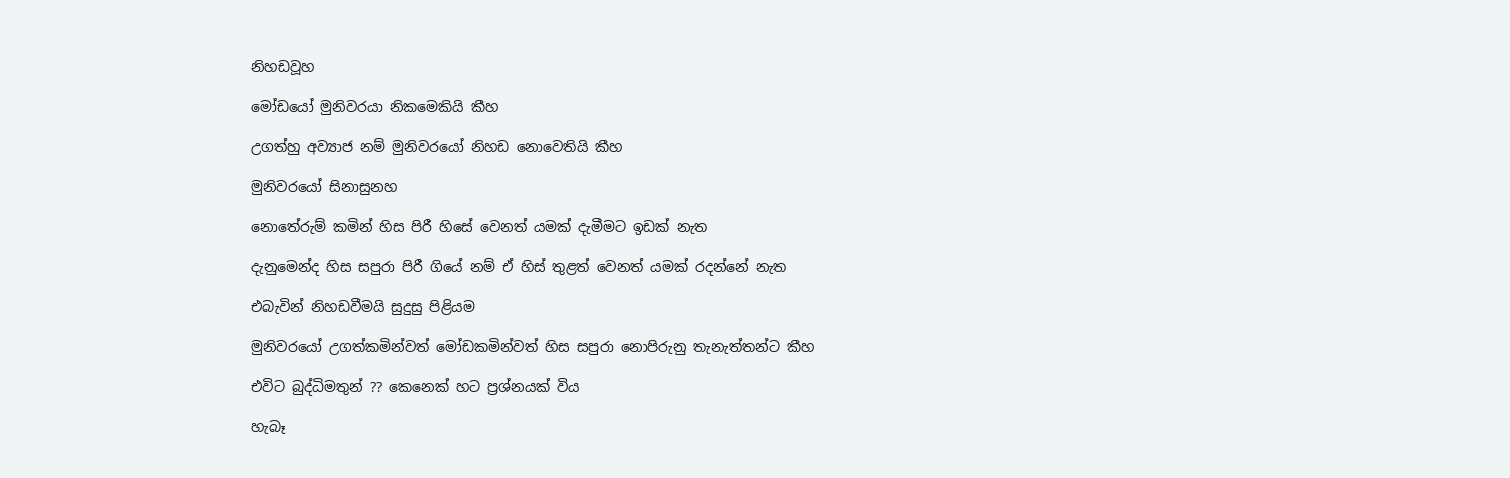නිහඩවූහ

මෝඩයෝ මුනිවරයා නිකමෙකියි කීහ

උගත්හු අව්‍යාජ නම් මුනිවරයෝ නිහඩ නොවෙතියි කීහ

මුනිවරයෝ සිනාසුනහ

නොතේ‍රුම් කමින් හිස පිරී හිසේ වෙනත් යමක් දැමීමට ඉඩක් නැත

දැනුමෙන්ද හිස සපුරා පිරී ගියේ නම් ඒ හිස් තුළත් වෙනත් යමක් රදන්නේ නැත

එබැවින් නිහඩවීමයි සුදුසු පිළියම

මුනිවරයෝ උගත්කමින්වත් මෝඩකමින්වත් හිස සපුරා නොපිරුනු තැනැත්තන්ට කීහ

එ‍විට බුද්ධිමතුන් ?? කෙනෙක් හට ප්‍රශ්නයක් විය

හැබෑ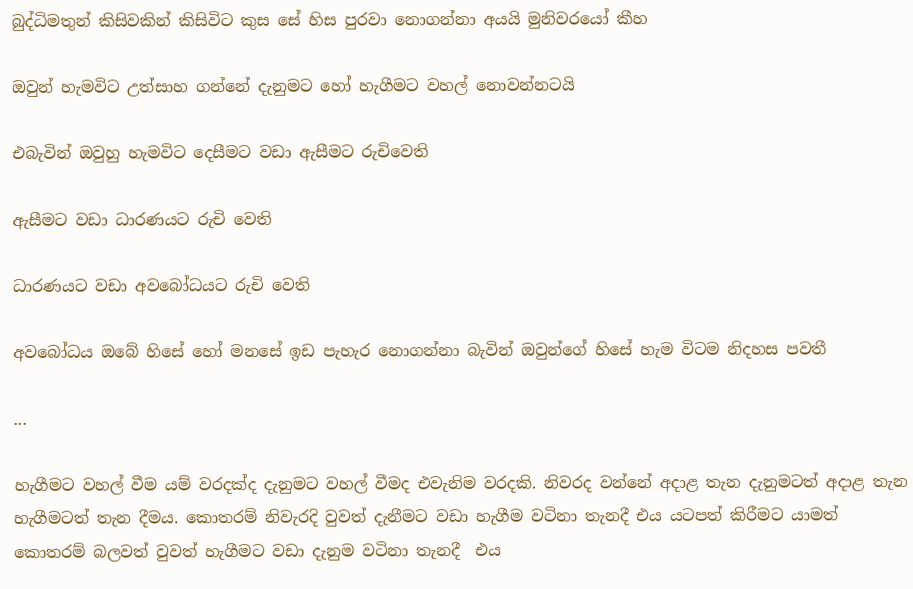බුද්ධිමතුන් කිසිවකින් කිසිවිට කුස සේ හිස පුරවා නොගන්නා අයයි මුනිවරයෝ කීහ

ඔවුන් හැමවිට උත්සාහ ගන්නේ දැනුමට හෝ හැගීමට වහල් නොවන්නටයි

එබැවින් ඔවුහු හැමවිට දෙසීමට වඩා ඇසීමට රුචිවෙති

ඇසීමට වඩා ධාරණයට රුචි වෙති

ධාරණයට වඩා අවබෝධයට රුචි වෙති

අව‍බෝධය ඔබේ හිසේ හෝ මනසේ ඉඩ පැහැර නොගන්නා බැවින් ඔවුන්ගේ හිසේ හැම විටම නිදහස පවතී

...

හැගීමට වහල් වීම යම් වරදක්ද දැනුමට වහල් වීමද එවැනිම වරදකි. නිවරද වන්නේ අදාළ තැන දැනුමටත් අදාළ තැන හැගීමටත් තැන දීමය. කොතරම් නිවැරදි වුවත් දැනීමට වඩා හැගීම වටිනා තැනදී එය යටපත් කිරීමට යාමත් කොතරම් බලවත් වුවත් හැගීමට වඩා දැනුම වටිනා තැනදී  එය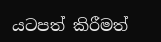යටපත් කිරීමත්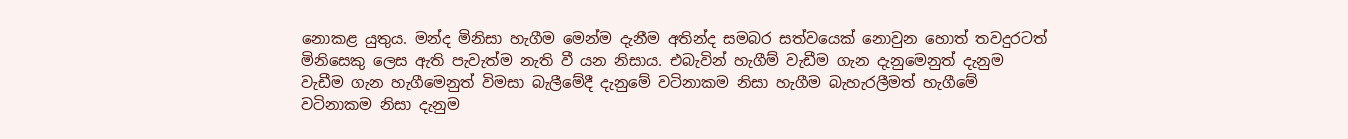නොකළ යුතුය. මන්ද මිනිසා හැගීම මෙන්ම දැනීම අතින්ද සමබර සත්වයෙක් නොවුන හොත් තවදුරටත් මිනිසෙකු ලෙස ඇති පැවැත්ම නැති වී යන නිසාය. එබැවින් හැගීම් වැඩීම ගැන දැනුමෙනුත් දැනුම වැඩීම ගැන හැගීමෙනුත් විමසා බැලීමේදී දැනුමේ වටිනාකම නිසා හැගීම බැහැරලීමත් හැගීමේ වටිනාකම නිසා දැනුම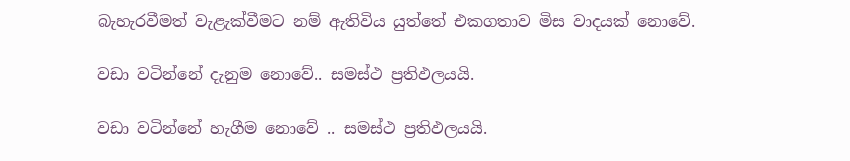බැහැරවීමත් වැළැක්වීමට නම් ඇතිවිය යුත්තේ එකගතාව මිස වාදයක් නොවේ.

වඩා වටින්නේ දැනුම නොවේ.. සමස්ථ ප්‍රතිඵලයයි.

වඩා වටින්නේ හැගීම නොවේ .. සමස්ථ ප්‍රතිඵලයයි.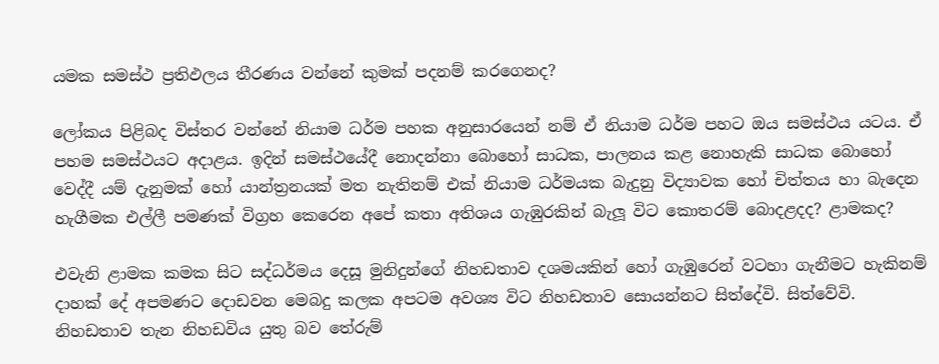යමක සමස්ථ ප්‍රතිඵලය තීරණය වන්නේ කුමක් පදනම් කරගෙනද?

ලෝකය පිළිබද විස්තර වන්නේ නියාම ධර්ම පහක අනුසාරයෙන් නම් ඒ නියාම ධර්ම පහට ඔය සමස්ථය යටය. ඒ පහම සමස්ථයට අදාළය. ඉදින් සමස්ථයේදී නොදන්නා බොහෝ සාධක, පාලනය කළ නොහැකි සාධක බොහෝ වෙද්දී යම් දැනුමක් හෝ යාන්ත්‍රනයක් මත නැතිනම් එක් නියාම ධර්මයක බැදුනු විද්‍යාවක හෝ චිත්තය හා බැදෙන හැගීමක එල්ලී පමණක් විග්‍රහ කෙරෙන අපේ කතා අතිශය ගැඹුරකින් බැලූ විට කොතරම් බොදළදද? ළාමකද?

එවැනි ළාමක කමක සිට සද්ධර්මය දෙසූ මුනිදුන්ගේ නිහඩතාව දශමයකින් හෝ ගැඹුරෙන් වටහා ගැනීමට හැකිනම් දාහක් දේ අපමණට දොඩවන මෙබදු ක‍ලක අපටම අවශ්‍ය විට නිහඩතාව සොයන්නට සිත්දේවි. සිත්වේවි. නිහඩතාව තැන නිහඩවිය යුතු බව තේරුම්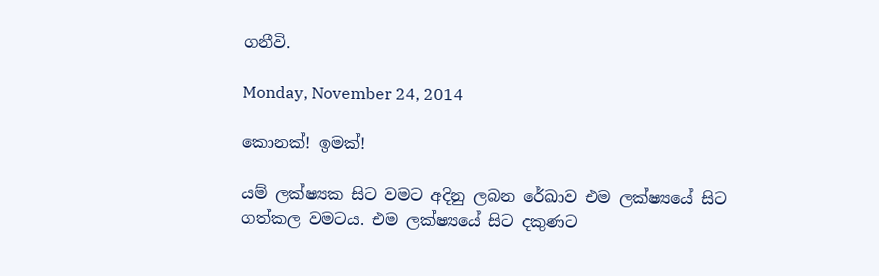ගනීවි.

Monday, November 24, 2014

කොනක්! ඉමක්!

යම් ලක්ෂ්‍යක සිට වමට අදිනු ලබන රේඛාව එම ලක්ෂ්‍යයේ සිට ගත්කල වමටය. එම ලක්ෂ්‍යයේ සිට දකුණට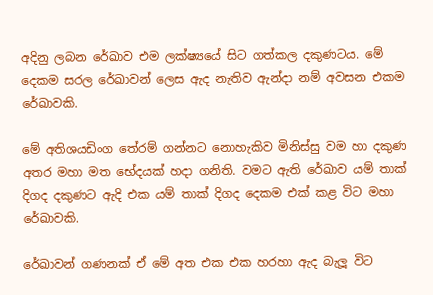අදිනු ලබන රේඛාව එම ලක්ෂ්‍යයේ සිට ගත්කල දකුණටය. මේ දෙකම සරල රේඛාවන් ලෙස ඇද නැතිව ඇන්දා නම් අවසන එකම රේඛාවකි.

මේ අතිශයඩිංග තේරම් ගන්නට නොහැකිව මිනිස්සු වම හා දකුණ අතර මහා මත භේදයක් හදා ගනිති. වමට ඇති රේඛාව යම් තාක් දිගද දකුණට ඇදි එක යම් තාක් දිගද දෙකම එක් කළ විට මහා රේඛාවකි.

රේඛාවන් ගණනක් ඒ මේ අත එක එක හරහා ඇද බැලූ විට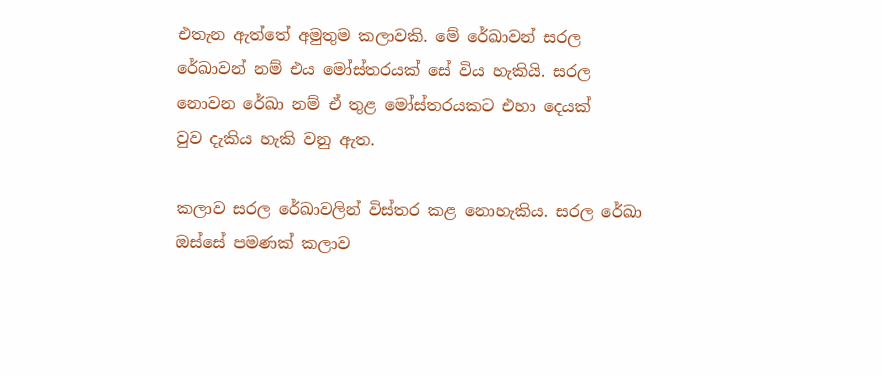එතැන ඇත්තේ අමුතුම කලාවකි. මේ රේඛාවන් සරල රේඛාවන් නම් එය මෝස්තරයක් සේ විය හැකියි. සරල නොවන රේඛා නම් ඒ ‍තුළ මෝස්තරයකට එහා දෙයක් වුව ‍දැකිය හැකි වනු ඇත.

කලාව සරල රේඛාවලින් විස්තර කළ නොහැකිය. සරල රේඛා ඔස්සේ පමණක් කලාව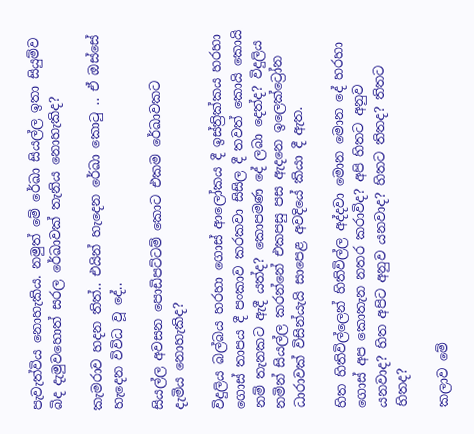පැවැත්විය නොහැකිය. නමුත් මේ රේඛා සියල්ල ඉතා සියුම්ව බිද දැමුවහොත් සරල රේඛාවක් තැනිය නොහැකිද?

කැමරාව හදන තිත්.. එයින් හැදෙන රේඛා කොටු .. ඒ ‍ඔස්සේ හැදෙන විවිධ වූ දේ..

සියල්ල අවසන පොඩිපට්ටම් කොට එකම රේඛාවකට දැමිය ‍නොහැකිද?

විදුලිය බල්බය හරහා ගොස් ආලෝකය දී ඉස්ත්‍රික්කය හරහා ගොස් තාපය දී පංකාව කරකවා සිසිල දී තවත් කොයි කොයි නම් තැනකට ඇදී යත්ද? කොපමණ දේ ලබා දෙත්ද? විදුලිය නමින් සියල්ල කරන්නේ එකපසු පස ඇදනෙ ඉලෙක්ට්‍රෝන ධාරාවක් විසින්යැයි සාපෙළ අවදියේ කියා දී ඇත.

හිත හිතිවිල්ලෙන් හිතිවිල්ල අද්දවා මොන මොන දේ හරහා ගොස් අප කොතැන නතර කරාවිද? අපි හිතට අනුව යනවාද? හිත අපිට අනුව යනවාද? හිතට තිතද? තිතට හිතද?

කලාව මේ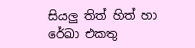සියලු ‍තිත් ‍හිත් හා රේඛා එකතු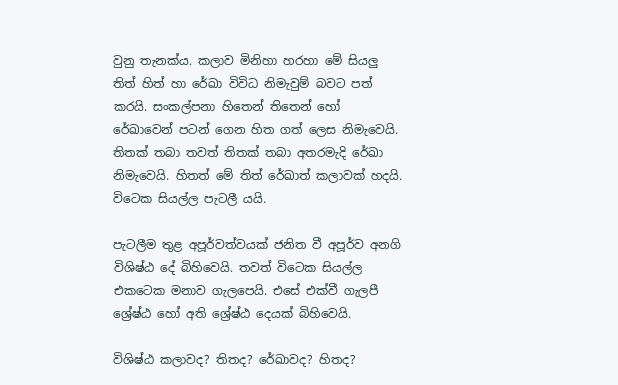වුනු තැනක්ය. කලාව මිනිහා හරහා මේ සියලු තිත් හිත් හා රේඛා විවිධ නිමැවුම් බවට පත් කරයි. සංකල්පනා හිතෙන් තිතෙන් හෝ රේඛාවෙන් පටන් ගෙන හිත ගත් ලෙස නිමැවෙයි. තිතක් තබා තවත් තිතක් තබා අතරමැදි රේඛා නිමැවෙයි. හිතත් මේ ‍තිත් රේඛාත් කලාවක් හදයි. විටෙක සියල්ල පැටලී යයි.

පැටලීම තුළ ‍අපූර්වත්වයක් ජනිත වී අපූර්ව අනගි විශිෂ්ඨ දේ බිහිවෙයි. තවත් විටෙක සියල්ල එකටෙක මනාව ගැලපෙයි. එසේ එක්වී ගැලපී ශ්‍රේෂ්ඨ හෝ අති ශ්‍රේෂ්ඨ දෙයක් බිහිවෙයි.

විශිෂ්ඨ කලාවද? තිතද? රේඛාවද? හිතද?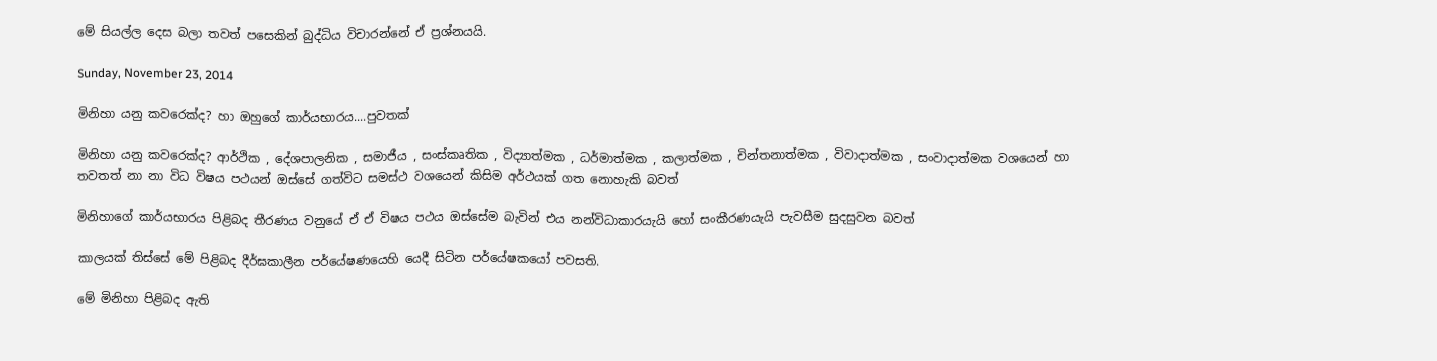මේ සියල්ල දෙස බලා තවත් පසෙකින් බුද්ධිය විචාරන්නේ ඒ ප්‍රශ්නයයි.

Sunday, November 23, 2014

මිනිහා යනු ‍කවරෙක්ද? හා ඔහුගේ කාර්යභාරය....පුවතක්

මිනිහා යනු කවරෙක්ද? ආර්ථික , දේශපාලනික , සමාජීය , සංස්කෘතික , විද්‍යාත්මක , ධර්මාත්මක , කලාත්මක , චින්තනාත්මක , විවාදාත්මක , සංවාදාත්මක වශයෙන් හා තවතත් නා නා විධ විෂය පථයන් ඔස්සේ ගත්විට සමස්ථ ව‍ශයෙන් කිසිම අර්ථයක් ගත නොහැකි බවත්

මිනිහා‍ගේ කාර්යභාරය පිළිබද තීරණය වනුයේ ඒ ඒ විෂය පථය ඔස්සේම බැවින් එය නන්විධාකාරයැයි හෝ සංකීරණයැයි පැවසීම සුද‍සුවන බවත්

කාලයක් තිස්සේ මේ පිළිබද දීර්ඝකාලීන පර්යේෂණයෙහි යෙදී සිටින පර්යේෂකයෝ පවසති.

මේ මිනිහා පිළිබද ඇති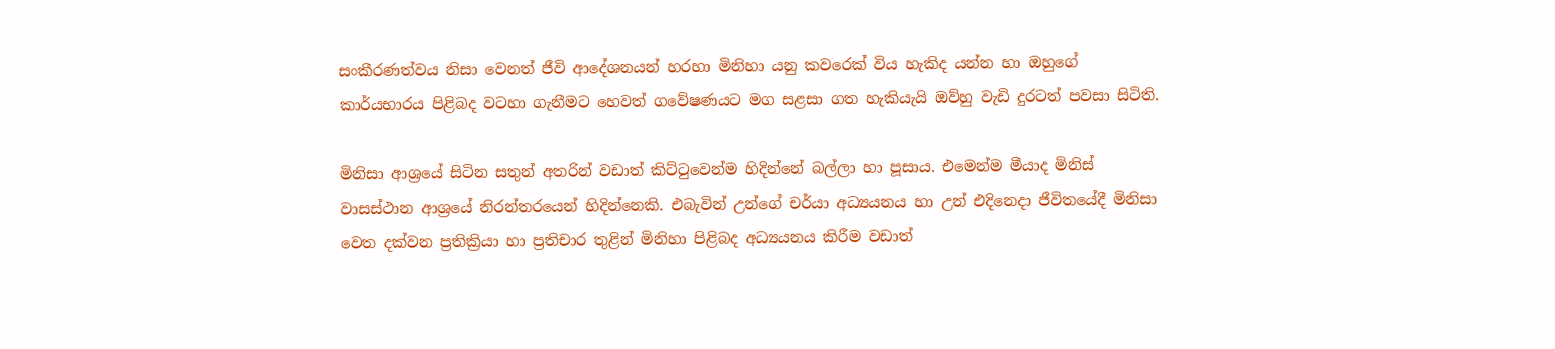සංකීරණත්වය නිසා වෙනත් ජීවි ආදේශනයන් හරහා මිනිහා යනු කවරෙක් විය හැකිද යන්න හා ඔහුගේ කාර්යභාරය පිළිබද වටහා ගැනීමට හෙවත් ගවේෂණයට මග සළසා ගත හැකියැයි ඔව්හු වැඩි දුරටත් පවසා සිටිති.

මිනිසා ආශ්‍රයේ සිටින සතුන් අතරින් වඩාත් කිට්ටුවෙන්ම හිදින්නේ බල්ලා හා පූසාය. එමෙන්ම මීයාද මිනිස් වාසස්ථාන ආශ්‍රයේ නිරන්තරයෙන් හිදින්නෙකි. එබැවින් උන්ගේ චර්යා අධ්‍යයනය හා උන් එදිනෙදා ජීවිතයේදී මිනිසා වෙත දක්වන ප්‍රතික්‍රියා හා ප්‍රතිචාර තුළින් මිනිහා පිළිබද අධ්‍යයනය කිරීම වඩාත්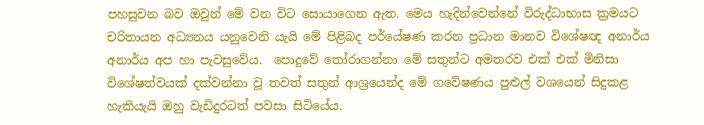පහසුවන බව ඔවුන් මේ වන විට සොයාගෙන ඇත. මෙය හැදින්වෙන්නේ විරුද්ධාභාස ක්‍රමයට චරිතායන අධ්‍යනය යනුවෙනි යැයි මේ පිළිබද පර්යේෂණ කරන ප්‍රධාන මානව විශේෂඥ අනාර්ය අනාර්ය අප හා පැවසුවේය.  පොදුවේ තෝරාගන්නා මේ සතුන්ට අමතරව එක් එක් මිනිසා විශේෂත්වයක් දක්වන්නා වූ තවත් සතුන් ආශ්‍රයෙන්ද මේ ගවේෂණය පුළුල් වශයෙන් සිදුකළ හැකියැයි ඔහු වැඩිදුරටත් පවසා සිටියේය.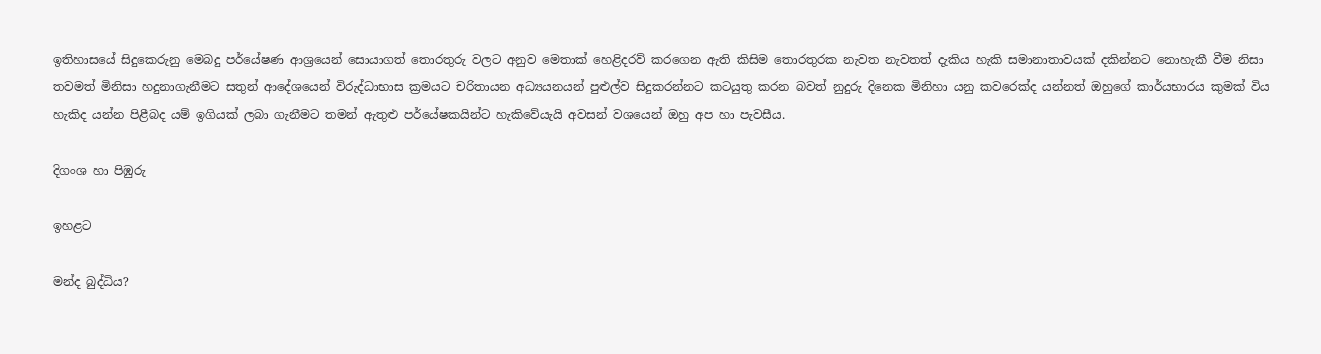ඉතිහාසයේ සිදුකෙරුනු මෙබදු පර්යේෂණ ආශ්‍රයෙන් සොයාගත් තොරතුරු වලට අනුව මෙතාක් හෙළිදරව් කරගෙන ඇති කිසිම තොරතුරක නැවත නැවතත් දැකිය හැකි සමානාතාවයක් දකින්නට නොහැකී වීම නිසා තවමත් මිනිසා හදුනාගැනීමට සතුන් ආදේශයෙන් විරුද්ධාභාස ක්‍රමයට චරිතායන අධ්‍යයනයන් පුළුල්ව සිදුකරන්නට කටයුතු කරන බවත් නුදුරු දිනෙක මිනිහා යනු කවරෙක්ද යන්නත් ඔහුගේ කාර්යභාරය කුමක් විය හැකිද යන්න පිළීබද යම් ඉගියක් ලබා ගැනීමට තමන් ඇතුළු පර්යේෂකයින්ට හැකිවේයැයි අවසන් වශයෙන් ඔහු අප හා පැවසීය.

දිගංශ හා පිඹුරු

ඉහළට

මන්ද බුද්ධිය?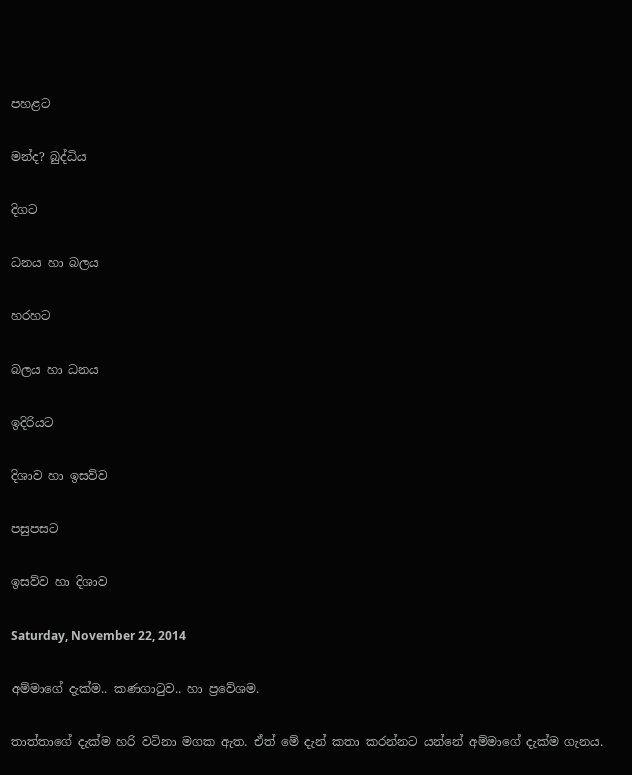පහළට

මන්ද? බුද්ධිය

දිගට

ධනය හා බලය

හරහට

බලය හා ධනය

ඉදිරියට

දිශාව හා ඉසව්ව

පසුපසට

ඉසව්ව හා දිශාව

Saturday, November 22, 2014

අම්මාගේ දැක්ම.. කණගාටුව.. හා ප්‍රවේශම.

තාත්තාගේ දැක්ම හරි වටිනා මගක ඇත. ඒත් මේ දැන් කතා කරන්නට යන්නේ අම්මාගේ දැක්ම ගැනය.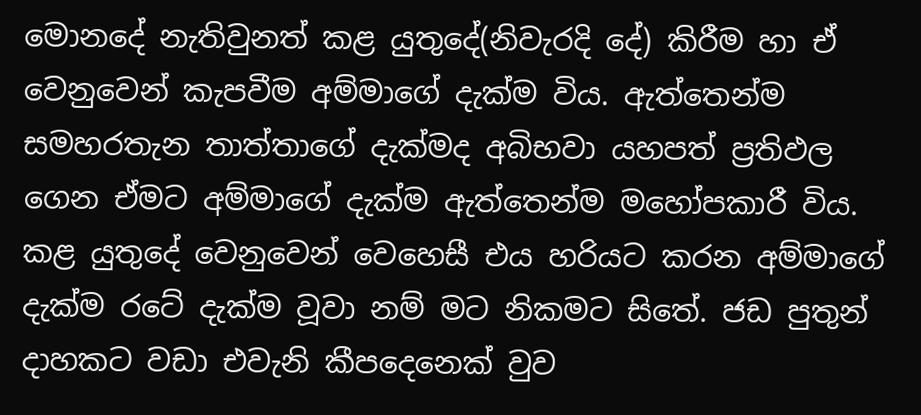මොනදේ නැතිවුනත් කළ යුතුදේ(නිවැරදි දේ) කිරීම හා ඒ වෙනුවෙන් කැපවීම අම්මාගේ දැක්ම විය. ඇත්තෙන්ම සමහරතැන තාත්තාගේ දැක්මද අබිභවා යහපත් ප්‍රතිඵල ගෙන ඒමට අම්මාගේ දැක්ම ඇත්තෙන්ම මහෝපකාරී විය. කළ යුතුදේ වෙනුවෙන් වෙහෙසී එය හරියට කරන අම්මාගේ දැක්ම රටේ දැක්ම වූවා නම් මට නිකමට සිතේ. ජඩ පුතුන් දාහකට වඩා එවැනි කීපදෙනෙක් වුව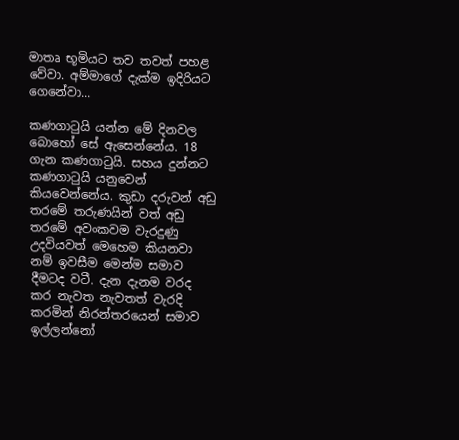මාතෘ භූමියට තව තවත් පහළ වේවා. අම්මාගේ දැක්ම ඉදිරියට ගෙනේවා...

කණගාටුයි යන්න මේ දිනවල බොහෝ සේ ඇසෙන්නේය. 18 ගැන කණගාටුයි. සහය දුන්නට කණගාටුයි යනුවෙන් කියවෙන්නේය. කුඩා දරුවන් අඩු තරමේ තරුණයින් වත් අඩු තරමේ අවංකවම වැරදුණු උදවියවත් මෙහෙම කියනවා නම් ඉවසීම මෙන්ම සමාව දීමටද වටී. දැන දැනම වරද කර නැවත නැවතත් වැරදි කරමින් නිරන්තරයෙන් සමාව ඉල්ලන්නෝ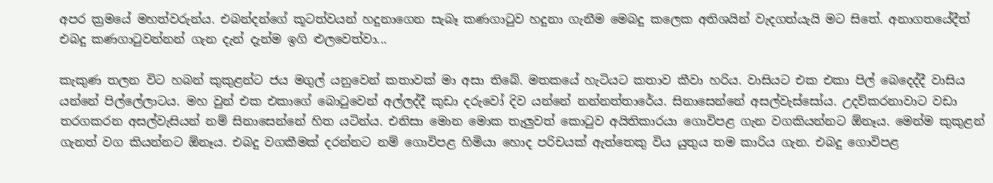අපර ක්‍රමයේ මහත්වරුන්ය. එබන්දන්ගේ කූටත්වයන් හදුනාගෙන සැබෑ කණගාටුව හදුනා ගැනීම මෙබදු කලෙක අතිශයින් වැදගත්යැයි මට සිතේ. අනාගතයේදීත් එබදු කණගාටුවන්නන් ගැන දැන් දැන්ම ඉගි ළුලවෙත්වා...

කැකුණ තලන විට හබන් කුකුළන්ට ජය මගුල් යනුවෙන් කතාවක් මා අසා තිබේ. මතකයේ හැටියට කතාව කීවා හරිය. වාසියට එක එකා පිල් බෙදෙද්දී වාසිය යන්නේ පිල්ලේලාටය. මහ වුන් එක එකාගේ බොටුවෙන් අල්ලද්දී කුඩා දරුවෝ දිව යන්නේ නන්නත්තාරේය. සිනාසෙන්නේ අසල්වැස්සෝය. උදව්කරනාවාට වඩා තරගකරන අසල්වැසියන් නම් සිනාසෙන්නේ හිත යටින්ය. එනිසා මොන මොක තැලුවත් කොටුව අයිතිකාරයා ගොවිපළ ගැන වගකියන්නට ඕනෑය. මෙන්ම කුකුළන් ගැනත් වග කියන්නට ඕනෑය. එබදු වගකීමක් දරන්නට නම් ගොවිපළ හිමියා හොද පරිචයක් ඇත්තෙකු විය යුතුය තම කාරිය ගැන. එබදු ගොවිපළ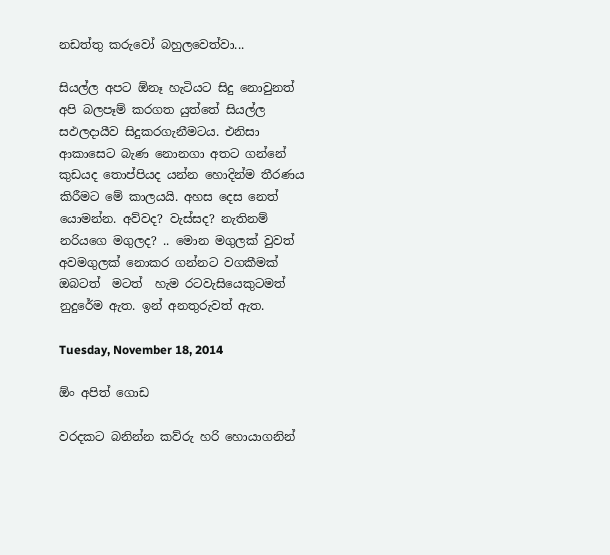නඩත්තු කරුවෝ බහුලවෙත්වා...

සියල්ල අපට ඕනෑ හැටියට සිදු නොවුනත් අපි බලපෑම් කරගත යුත්තේ සියල්ල සඵලදායීව සිදුකරගැනීමටය. එනිසා ආකාසෙට බැණ නොනගා අතට ගන්නේ කුඩයද තොප්පියද යන්න හොදින්ම තීරණය කිරීමට මේ කාලයයි. අහස දෙස නෙත් යොමන්න. අව්වද? වැස්සද? නැතිනම් නරියගෙ මගුලද? .. මොන මගුලක් වුවත් අවමගුලක් නොකර ගන්නට වගකීමක් ඔබටත්  මටත්  හැම රටවැසියෙකුටමත් නුදුරේම ඇත. ඉන් අනතුරුවත් ඇත.

Tuesday, November 18, 2014

ඕං අපිත් ගොඩ

වරදකට බනින්න කව්රු හරි හොයාගනින්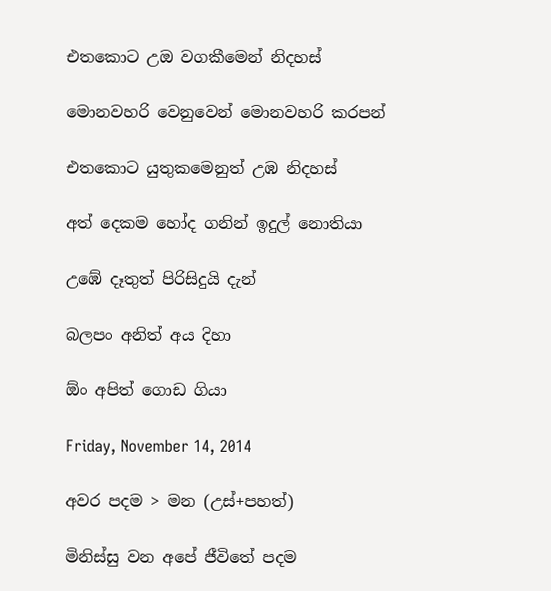එතකොට උඔ වගකීමෙන් නිදහස්

මොනවහරි වෙනුවෙන් මොනවහරි කරපන්

එතකොට යුතුක‍මෙනුත් උඹ නිදහස්

අත් දෙකම හෝද ගනින් ඉදුල් නොතියා‍

උඹේ දෑතුත් පිරිසිදුයි දැන්

බලපං අනිත් අය දිහා

ඕං අපිත් ගොඩ ගියා

Friday, November 14, 2014

අවර පදම > මන (උස්+පහත්)

මිනිස්සු වන අපේ ජීවිතේ පදම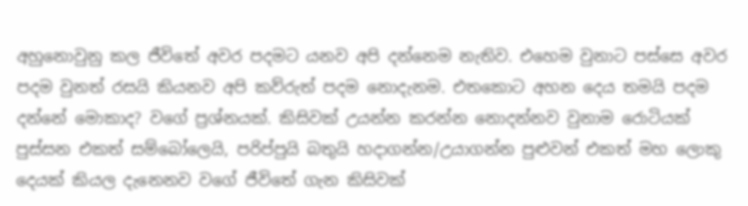අහුනොවුනු කල ජීවිතේ අවර පදමට යනව අපි දන්නෙම නැතිව. එහෙම වුනාට පස්සෙ අවර පදම වුනත් රසයි කියනව අපි කව්රුත් පදම නොදැනම. එතකොට අහන දෙය තමයි පදම දන්නේ මොකාද? වගේ ප්‍රශ්නයක්. කිසිවක් උයන්න කරන්න නොදන්නව වුනාම රොටියක් පුස්සන එකත් සම්බෝලෙයි, පරිප්පුයි බතුයි හදාගන්න/උයාගන්න පුළුවන් එකත් මහ ලොකු දෙයක් කියල ‍දැනෙනව වගේ ජීවිතේ ගැන කිසිවක්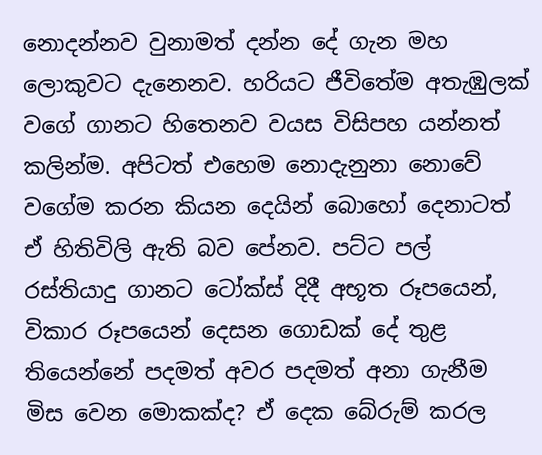නොදන්නව වුනාමත් දන්න දේ ගැන මහ ලොකුවට දැනෙනව. හරියට ජීවිතේම අතැඹුලක් වගේ ගානට හිතෙනව වයස විසිපහ යන්නත් කලින්ම. අපිටත් එහෙම නොදැනුනා නොවේ වගේම කරන කියන දෙයින් බොහෝ දෙනාටත් ඒ හිතිවිලි ඇති බව පේනව. පට්ට පල් රස්තියාදු ගානට ටෝක්ස් දිදී අභූත රූපයෙන්, විකාර රූපයෙන් දෙසන ගොඩක් දේ තුළ තියෙන්නේ පදමත් අවර පදමත් අනා ගැනීම මිස වෙන මොකක්ද? ඒ දෙක බේරුම් කරල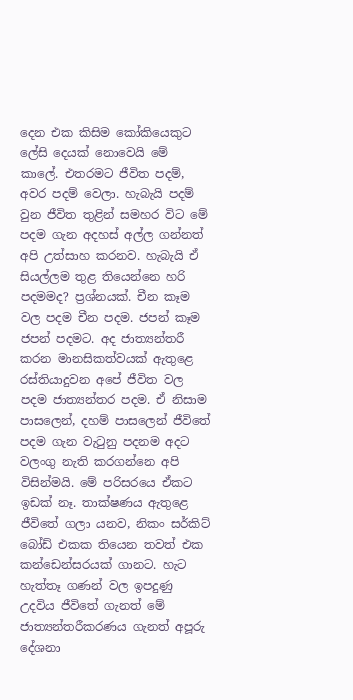දෙන එක කිසිම කෝකියෙකුට ලේසි දෙයක් නොවෙයි මේ කාලේ. එතරමට ජීවිත පදම්, අවර පදම් වෙලා. හැබැයි පදම් වුන ජීවිත තුළින් සමහර විට මේ පදම ගැන අදහස් අල්ල ගන්නත් අපි උත්සාහ කරනව. හැබැයි ඒ සියල්ලම තුළ තියෙන්නෙ හරි පදමමද? ප්‍රශ්නයක්. චීන කෑම වල පදම චීන පදම. ජපන් කෑම ජපන් පදමට. අද ජාත්‍යන්තරී කරන මානසිකත්වයක් ඇතුළෙ රස්තියාදුවන අපේ ජීවිත වල පදම ජාත්‍යන්තර පදම. ඒ නිසාම පාසලෙන්, දහම් පාසලෙන් ජීවිතේ පදම ගැන වැටුනු පදනම අදට වලංගු නැති කරගන්නෙ අපි විසින්මයි. මේ පරිසරයෙ ඒකට ඉඩක් නෑ. තාක්ෂණය ඇතුළෙ ජීවිතේ ගලා යනව, නිකං සර්කිට් බෝඩ් එකක තියෙන තවත් එක කන්ඩෙන්සරයක් ගානට. හැට හැත්තෑ ගණන් වල ඉපදුණු උදවිය ජීවිතේ ගැනත් මේ ජාත්‍යන්තරීකරණය ගැනත් අපූරු දේශනා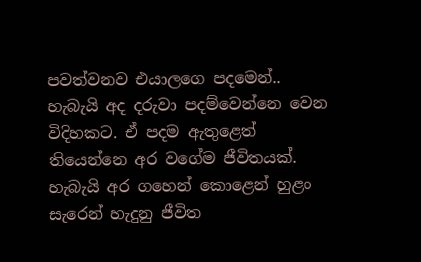පවත්වනව එයාලගෙ පදමෙන්.. හැබැයි අද දරුවා පදම්වෙන්නෙ වෙන විදිහකට. ඒ පදම ඇතුළෙත් තියෙන්නෙ අර වගේම ජීවිතයක්. හැබැයි අර ගහෙන් කොළෙන් හුළං සැරෙන් හැදුනු ජීවිත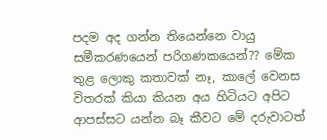පදම අද ගන්න තියෙන්නෙ වායු සමීකරණයෙන් පරිගණකයෙන්?? මේක තුළ ලොකු කතාවක් නෑ, කාලේ වෙනස විතරක් කියා කියන අය හිටියට අපිට ආපස්සට යන්න බෑ කීවට මේ දරුවාටත්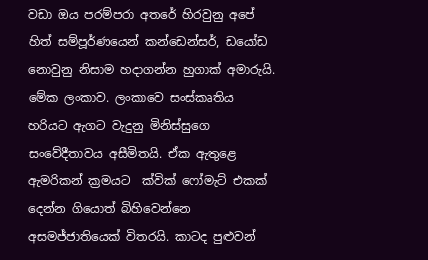වඩා ඔය පරම්පරා අතරේ හිරවුනු අපේ හිත් සම්පූර්ණයෙන් කන්ඩෙන්සර්, ඩයෝඩ නොවුනු නිසාම හදාගන්න හුගාක් අමාරුයි. මේක ලංකාව. ලංකාවෙ සංස්කෘතිය හරියට ඇගට වැදුනු මිනිස්සුගෙ සංවේදීතාවය අසීමිතයි. ඒක ඇතුළෙ ඇමරිකන් ක්‍රමයට  ක්වික් ෆෝමැට් එකක් දෙන්න ගියොත් බිහිවෙන්නෙ අසමජ්ජාතියෙක් විතරයි. කාටද පුළුවන්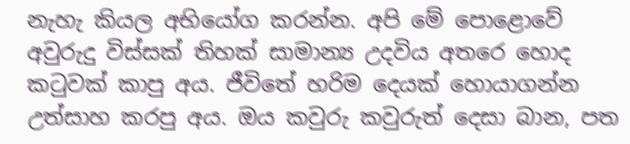නැහැ කියල අභියෝග කරන්න. අපි මේ පොළොවේ අවුරුදු විස්සක් තිහක් සාමාන්‍ය උදවිය අතරෙ හොද කටුවක් කාපු අය. ජීවිතේ හරිම දෙයක් හොයාගන්න උත්සාහ කරපු අය. ඔය කවුරු කවුරුත් දෙසා බාන, පත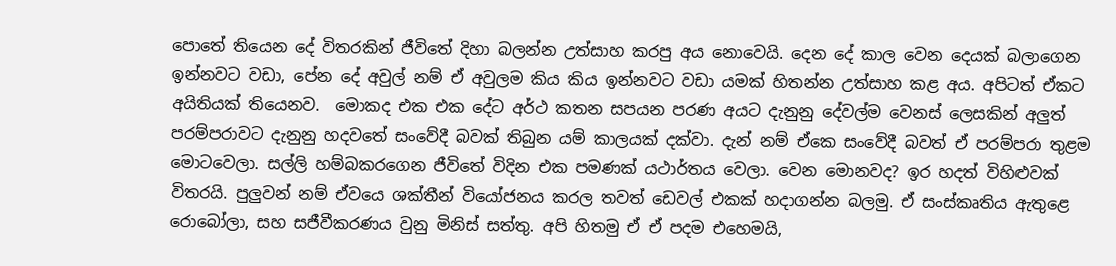පොතේ තියෙන දේ විතරකින් ජී‍විතේ දිහා බලන්න උත්සාහ කරපු අය‍ නොවෙයි. දෙන දේ කාල වෙන දෙයක් බලාගෙන ඉන්නවට වඩා, පේන දේ අවුල් නම් ඒ අවුලම කිය කිය ඉන්නවට වඩා යමක් හිතන්න උත්සාහ කළ අය. අපිටත් ඒකට අයිතියක් තියෙනව.  මොකද එක එක දේට අර්ථ කතන සපයන පරණ අයට දැනුනු ‍දේවල්ම වෙනස් ලෙසකින් අලුත් පරම්පරාවට දැනුනු හදවතේ සංවේදී බවක් තිබුන යම් කාලයක් දක්වා. දැන් නම් ඒකෙ සංවේදී බවත් ඒ පරම්පරා තුළම මොටවෙලා. සල්ලි හම්බකරගෙන ජීවිතේ විදින එක පමණක් යථාර්තය වෙලා. වෙන‍ මොනවද? ඉර හදත් විහිළුවක් විතරයි. පුලුවන් නම් ඒවයෙ ශක්තීන් වියෝජනය කරල තවත් ඩෙවල් එකක් හදාගන්න බලමු. ඒ සංස්කෘතිය ඇතුළෙ රොබෝලා, සහ සජීවීකරණය වුනු මිනිස් සත්තු. අපි හිතමු ඒ ඒ පදම එහෙමයි,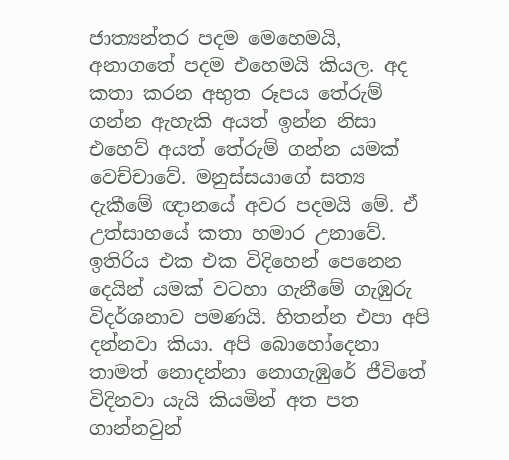ජාත්‍යන්තර පදම මෙහෙමයි, අනාගතේ පදම ‍එහෙමයි කියල. අද කතා කරන අභුත රූපය තේරුම් ගන්න ඇහැකි අයත් ඉන්න නිසා එහෙව් අයත් තේරුම් ගන්න යමක් වෙච්චාවේ. මනුස්ස‍යාගේ සත්‍ය දැකීමේ ඥානයේ අවර පදමයි මේ. ඒ උත්සාහයේ කතා හමාර උනාවේ. ඉතිරිය එක එක විදිහෙන් පෙනෙන දෙයින් යමක් වටහා ගැනීමේ ගැඹුරු විදර්ශනාව පමණයි. හිතන්න එපා අපි දන්නවා කියා. අපි බොහෝදෙනා තාමත් නොදන්නා නොගැඹුරේ ජීවිතේ විදිනවා යැයි කියමින් අත පත ගාන්නවුන්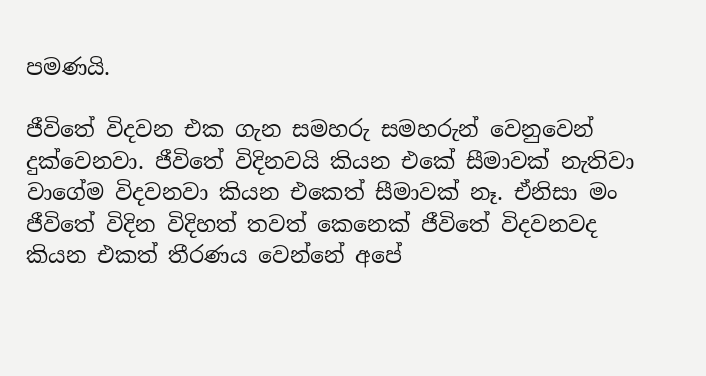පමණයි.

ජීවිතේ විදවන එක ගැන සමහරු සමහරුන් වෙනුවෙන් දුක්වෙනවා. ජීවිතේ විදිනවයි කියන එකේ සීමාවක් නැතිවා ව‍ාගේම විදවනවා කියන එකෙත් සීමාවක් නෑ. ඒනිසා මං ජීවිතේ විදින විදිහත් තවත් කෙනෙක් ජීවිතේ විදවනවද කියන එකත් තීරණය වෙන්නේ අප‍ේ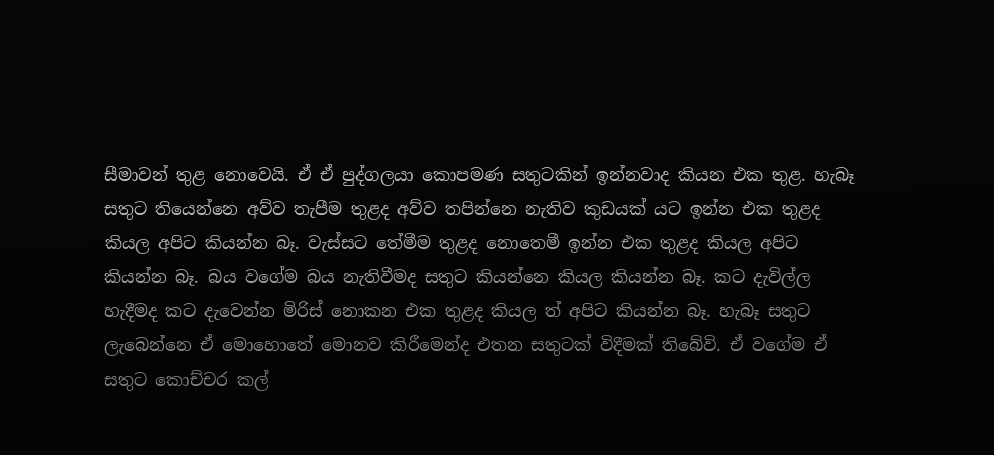සීමාවන් තුළ නොවෙයි. ඒ ඒ පුද්ගලයා කොපමණ සතුටකින් ඉන්නවාද කියන එක තුළ. හැබෑ සතුට තියෙන්නෙ අව්ව තැපීම තුළද අව්ව තපින්නෙ නැතිව කුඩයක් යට ඉන්න එක තුළද කියල අපිට කියන්න බෑ. වැස්සට තේමීම ‍තුළද නොතෙමී ඉන්න එක තුළද කියල අපිට කියන්න බෑ. බය වගේම බය නැතිවීමද සතුට කියන්නෙ කියල කියන්න බෑ. කට දැවිල්ල හැදීමද කට දැවෙන්න මිරිස් නොකන එක තුළද කියල ත් අපිට කියන්න බෑ. හැබෑ සතුට ලැබෙන්නෙ ඒ මොහොතේ මොනව කිරීමෙන්ද එතන සතුටක් විදීමක් තිබේවි. ඒ වගේම ඒ සතුට කොච්චර කල්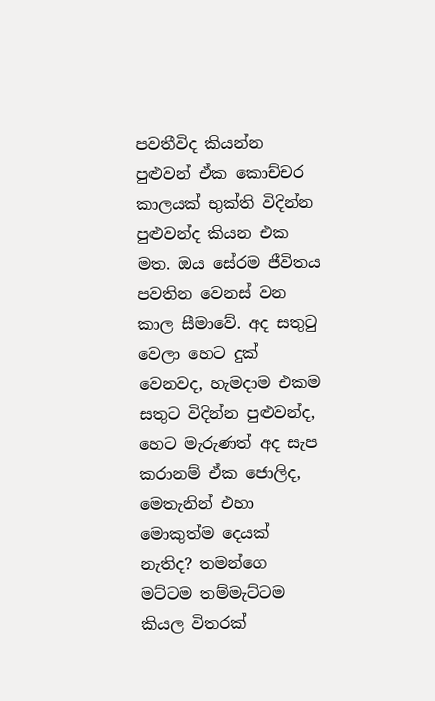පවතීවිද කියන්න පුළුවන් ඒක කොච්චර කාලයක් භුක්ති විදින්න පුළුවන්ද කියන එක මත. ඔය සේරම ජීවිතය පවතින වෙනස් වන කාල සීමාවේ. අද සතුටු වෙලා හෙට දුක් වෙනවද, හැමදාම එකම සතුට විදින්න පුළුවන්ද, හෙට මැරුණත් අද සැප කරානම් ‍ඒක ජොලිද, මෙතැනින් එහා මොකුත්ම දෙයක් නැතිද? තමන්ගෙ මට්ටම තම්මැට්ටම කියල විතරක්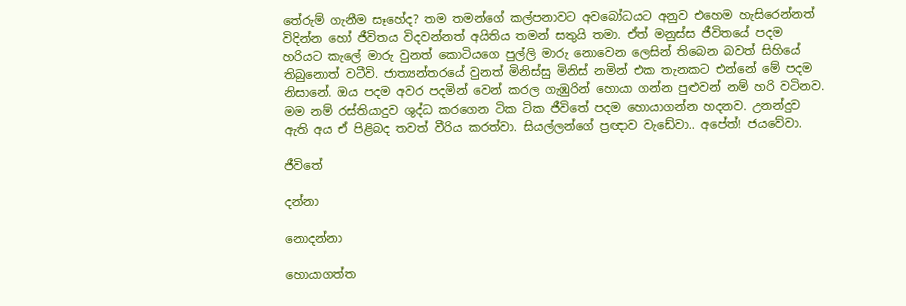තේරුම් ගැනීම සෑහේද? තම තමන්ගේ කල්පනාවට අවබෝධයට අනුව එහෙම හැසිරෙන්නත් විදින්න හෝ ජීවිතය විදවන්නත් අයිතිය තමන් සතුයි තමා. ඒත් මනුස්ස ජීවිතයේ පදම හරියට කැලේ මාරු වුනත් කොටියගෙ පුල්ලි මාරු නොවෙන ලෙසින් තිබෙන බවත් සිහියේ ති‍බුනොත් ව‍ටීවි. ජාත්‍යන්තරයේ වුනත් මිනිස්සු මිනිස් නමින් එක තැනකට එන්නේ මේ පදම නිසානේ. ඔය පදම අවර පදමින් වෙන් කරල ගැඹුරින් හොයා ගන්න පුළුවන් නම් හරි වටිනව. මම නම් රස්තියාදුව ශුද්ධ කරගෙන ටික ටික ජීවිතේ පදම හොයාගන්න හදනව. උනන්දුව ඇති අය ඒ පිළිබද තවත් වීරිය කරත්වා. සියල්ලන්ගේ ප්‍රඥාව වැඩේවා.. අපේත්! ජයවේවා.

ජීවිතේ

දන්නා

නොදන්නා

හොයාගත්ත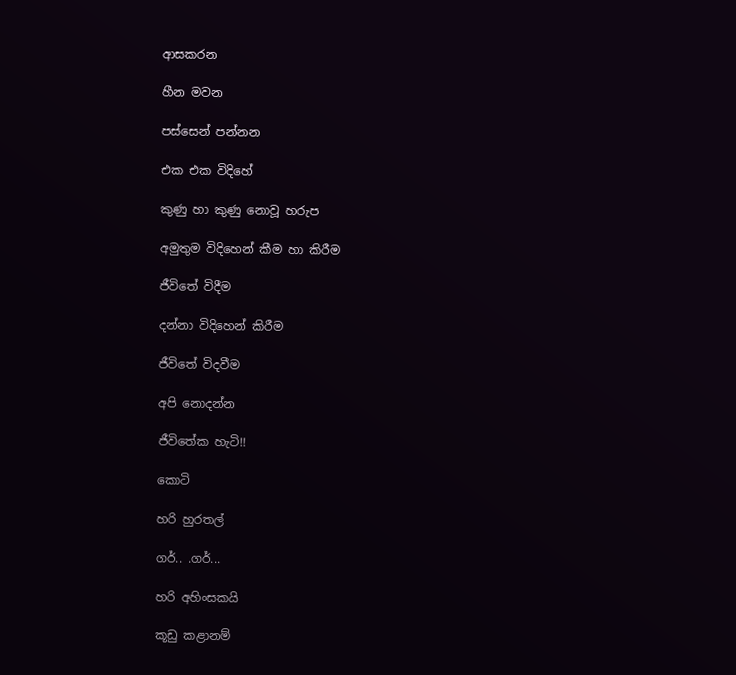ආසකරන

හීන මවන

පස්සෙන් පන්නන

එක එක විදිහේ

කුණු හා කුණු නොවූ හරුප

අමුතුම විදිහෙන් කීම හා කිරීම

ජීවිතේ විදීම

දන්නා විදිහෙන් කිරීම

ජීවිතේ විදවීම

අපි නොදන්න

ජීවිතේක හැටි!!

කොටි

හරි හුරතල්

ගර්.. .ගර්...

හරි අහිංසකයි

කූඩු කළානම්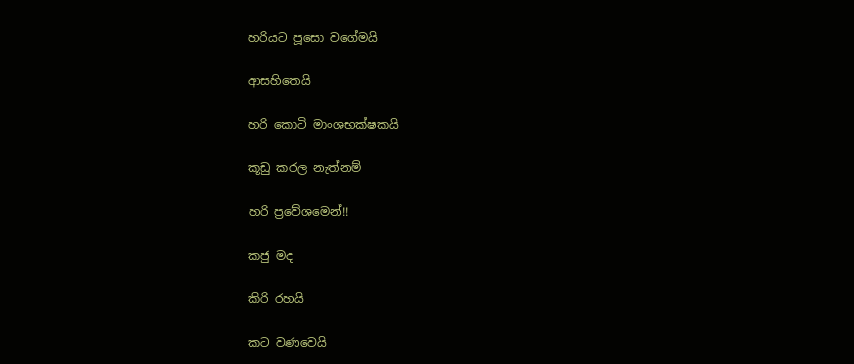හරියට පූසො වගේමයි

ආසහිතෙයි

හරි කොටි මාංශභක්ෂකයි

කූඩු කරල නැත්නම්

හරි ප්‍රවේශමෙන්!!

කජු මද

කිරි රහයි

කට වණවෙයි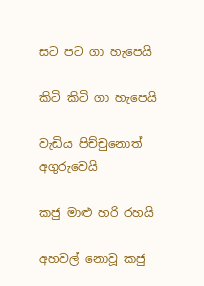සට පට ගා හැපෙයි

කිටි කිටි ගා හැපෙයි

වැඩිය පිච්චුනොත් අගුරුවෙයි

කජු මාළු හරි රහයි

අහවල් නොවූ කජු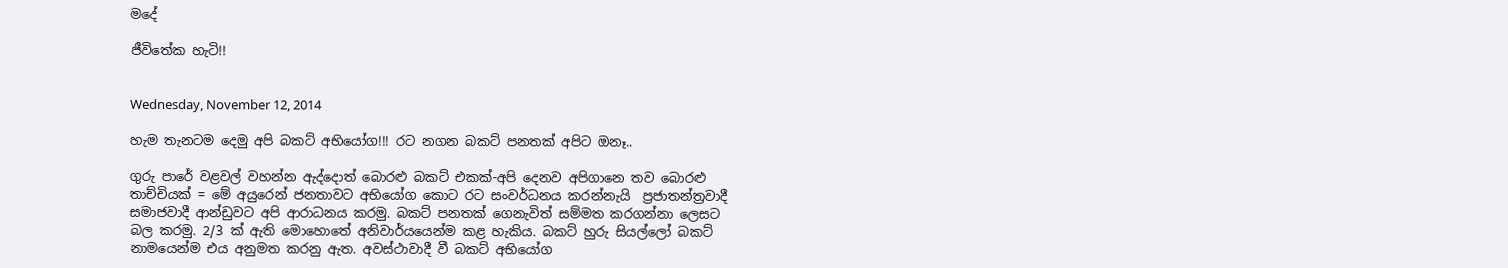මදේ

ජීවිතේක හැටි!!


Wednesday, November 12, 2014

හැම තැනටම දෙමු අපි බකට් අභියෝග!!! රට නගන බකට් පනතක් අපිට ඔනෑ..

ගුරු පාරේ වළවල් වහන්න ඇද්දොත් බොරළු බකට් එකක්-අපි දෙනව අපිගානෙ තව බොරළු තාච්චියක් = මේ අයුරෙන් ජනතාවට අභියෝග කොට රට සංවර්ධනය කරන්නැයි  ප්‍රජාතන්ත්‍රවාදී සමාජවාදී ආන්ඩුවට අපි ආරාධනය කරමු. බකට් පනතක් ගෙනැවිත් සම්මත කරගන්නා ලෙසට බල කරමු. 2/3 ක් ඇති මොහොතේ අනිවාර්යයෙන්ම කළ හැකිය. බකට් හුරු සියල්ලෝ බකට් නාමයෙන්ම එය අනුමත කරනු ඇත. අවස්ථාවාදී වී බකට් අභියෝග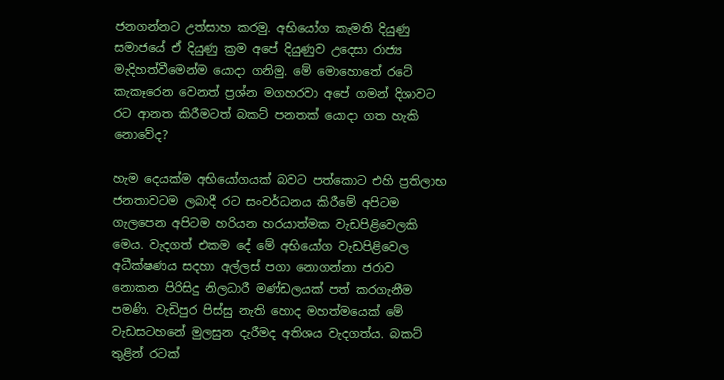ජනගන්නට උත්සාහ කරමු. අභියෝග කැමති දියුණු සමාජයේ ඒ දියුණු ක්‍රම අපේ දියුණුව උදෙසා රාජ්‍ය මැදිහත්වීමෙන්ම යොදා ගනිමු. මේ මොහොතේ රටේ කැකෑරෙන වෙනත් ප්‍රශ්න මගහරවා අපේ ගමන් දිශාවට රට ආනත කිරීමටත් බකට් පනතක් යොදා ගත හැකි නොවේද?

හැම දෙයක්ම අභියෝගයක් බවට පත්කොට එහි ප්‍රතිලාභ ජනතාවටම ලබාදී රට සංවර්ධනය කිරීමේ අපිටම ගැලපෙන අපිටම හරියන හරයාත්මක වැඩපිළිවෙලකි මෙය. වැදගත් එකම දේ මේ අභියෝග වැඩපිළිවෙල අධීක්ෂණය සදහා අල්ලස් පගා නොගන්නා ජරාව නොකන පිරිසිදු නිලධාරී මණ්ඩලයක් ‍පත් කරගැනීම පමණි. වැඩිපුර පිස්සු නැති හොද මහත්මයෙක් මේ වැඩසටහනේ මුලසුන දැරීමද අතිශය වැදගත්ය. බකට් තුළින් රටක්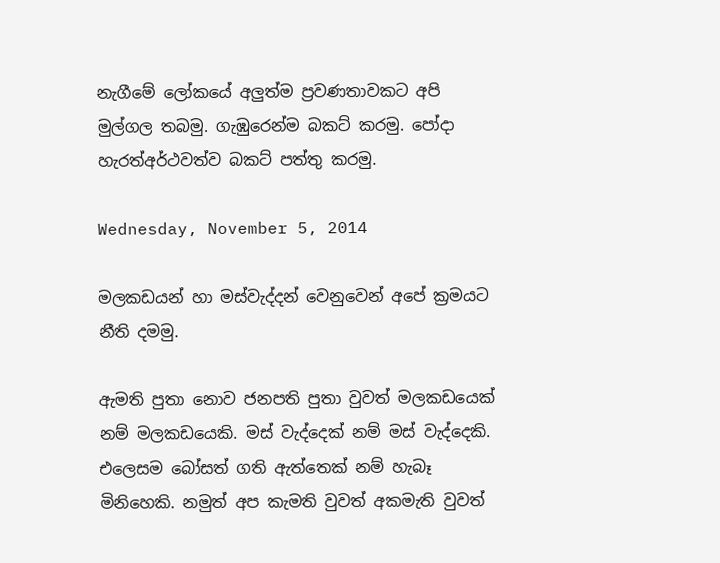නැගීමේ ලෝකයේ අලුත්ම ප්‍රවණතාවකට අපි මුල්ගල තබමු. ගැඹුරෙන්ම බකට් කරමු. පෝදා හැරත්අර්ථවත්ව බකට් පත්තු කරමු.

Wednesday, November 5, 2014

මලකඩයන් හා මස්වැද්දන් වෙනුවෙන් අපේ ක්‍රමයට නීති දමමු.

ඇමති පුතා නොව ජනපති පුතා වුවත් මලකඩයෙක් නම් මලකඩයෙකි. මස් වැද්දෙක් නම් මස් වැද්දෙකි. එලෙසම බෝසත් ගති ඇත්තෙක් නම් හැබෑ මිනිහෙකි. නමුත් අප කැමති වුවත් අකමැති වුවත්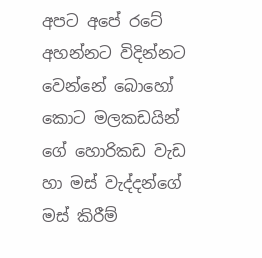අපට අපේ රටේ අහන්නට විදින්නට වෙන්නේ බොහෝ කොට මලකඩයින් ගේ හොරිකඩ වැඩ හා මස් වැද්දන්ගේ මස් කිරීම්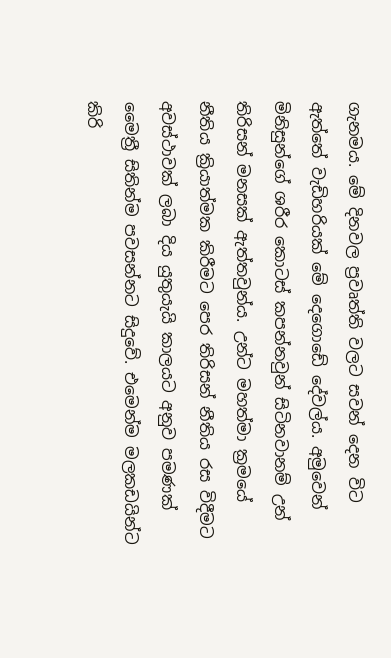ගැනමය. මේ දිනවල ප්‍රවෘත්ති වලට සවන් දෙන විට ඇත්තේ වැඩිහරියක් මේ දෙගොඩේ දේවල්ය. අමුවෙන් මිනිසුන්ගේ ශරීර ‍කොටස් කපන්නවුන් සිටිනවානම් උන් තිරිසන් මනසක් ඇත්තවුන්ය. උන්ට මහත්මා ක්‍රමයේ නීතිය ක්‍රියාත්මක කිරීමට පෙර තිරිසන් නීතිය රස විදීමට අවස්ථාවක් ලබා දිය යුතුයැයි කාලයට අනුව පමණක් මෛත්‍රී සිතින්ම පවසන්නට සිදුවේ. එමෙන්ම මලකඩයින්ට කිරි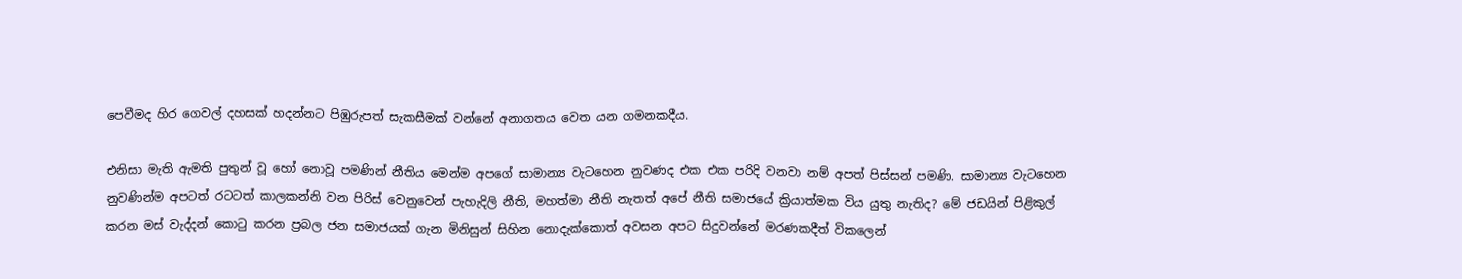පෙවීමද හිර ගෙවල් දහසක් හදන්නට පිඹුරුපත් සැකසීමක් වන්නේ අනාගතය ‍වෙත යන ගමනකදීය.

එනිසා මැති ඇමති පුතුන් වූ හෝ නොවූ පමණින් නීතිය මෙන්ම අපගේ සාමාන්‍ය වැටහෙන නුවණද එක එක පරිදි වනවා නම් අපත් පිස්සන් පමණි. සාමාන්‍ය වැටහෙන නුවණින්ම අපටත් රටටත් කාලකන්නි වන පිරිස් වෙනුවෙන් පැහැදිලි නීති, මහත්මා නීති නැතත් අපේ නීති සමාජයේ ක්‍රියාත්මක විය යුතු නැතිද? මේ ජඩයින් පිළිකුල් කරන මස් වැද්දන් කොටු කරන ප්‍රබල ජන සමාජයක් ගැන මිනිසුන් සිහින නොදැක්කොත් අවසන අපට සිදුවන්නේ මරණකදීත් විකලෙන්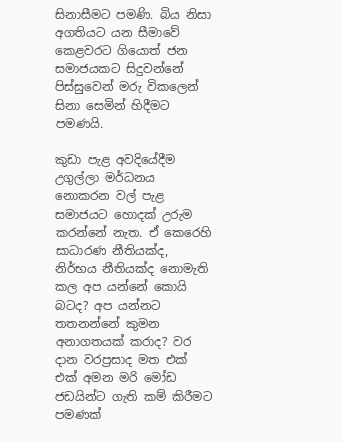සිනාසීමට පමණි. බිය නිසා අගතියට යන සීමාවේ කෙළවරට ගියොත් ජන සමාජයකට සිදුවන්නේ පිස්සුවෙන් මරු විකලෙන් සිනා සෙමින් හිදීමට පමණයි.

කුඩා පැළ අවදියේදීම උගුල්ලා මර්ධනය නොකරන වල් පැළ සමාජයට හොදක් උරුම කරන්නේ නැත. ඒ කෙරෙහි සාධාරණ නීතියක්ද, නිර්භය නීතියක්ද නොමැති කල අප යන්න‍ේ කොයි බටද? අප යන්නට තතනන්නේ කුමන අනාගතයක් කරාද? වර දාන වරප්‍රසාද මත එක් එක් අමන මරි මෝඩ ජඩයින්ට ගැති කම් කිරීමට පමණක්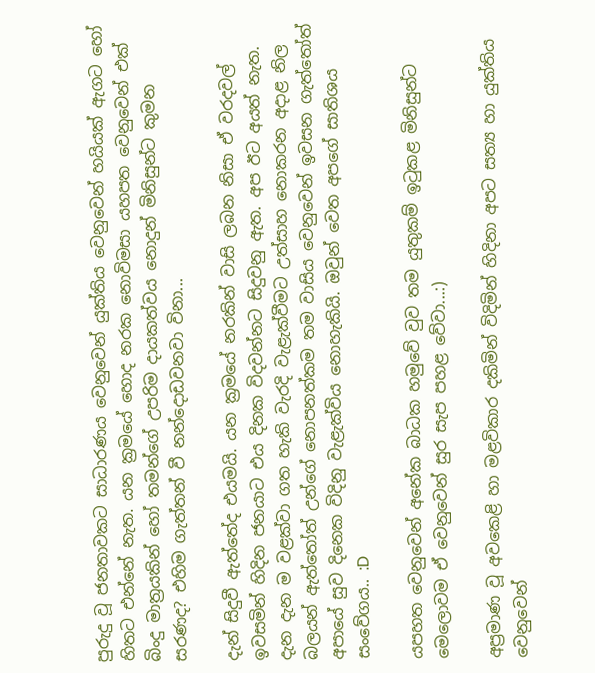පුරුදු වූ ජනතාවකට සාධාරණය වෙනුවෙන් යුක්තිය වෙනුවෙන් හයියක් ඇගට හෝ හිතට එන්නේ නැත. යන ක්‍රමයේ හොද නරක නොවිමසා යහපත වෙනුවෙන් එක් බිංදු මාත්‍රයකින් හෝ තමන්ගේ උපරිම දායකත්වය නොදුන් මිනිසුන්ට කුමන සරණද? එහිම ගැත්තන් වී නන්දොඩවනවා විනා...

දැන් සිදුවී ඇත්තේද එයමයි. යන ක්‍රමයේ නරකින් වාසි ලබන නිසා ඒ වරදවල් ඉවසමින් හිදින ජනයාට එය දිනක විදවන්නට සිදුවනු ඇත. අප ඊට අයත් නැත. දැන දැන ම වළක්වා ගත හැකි වැරදි වැළැක්වීමට උත්සාහ නොකරන අදාළ නිල බලයන් ඇත්තෝත් උන්ගේ නොපනත්කම තම වාසිය වෙනුවෙන් ඉවසන ගැත්තෝත් අපායේ සුව දිනෙක විදිනු වැළැක්විය නොහැකියි. ඔවුන් වෙත අපගේ සාතිශය සංවේගය.. :D

යපහත වෙනුවෙන් අනේක බාධක හමුවේ වුව තම යුතුකම් ඉටුකළ මිනිසුන්ට මෙලොවම ඒ වෙනුවෙන් සුර සැප පහළ වේවා...:)

අප්‍රමාණ වූ අවකෙළි හා මළවිකාර දකිමින් විදිමින් හිදිනා අපට සත්‍ය හා යුක්තිය වෙනුවෙන්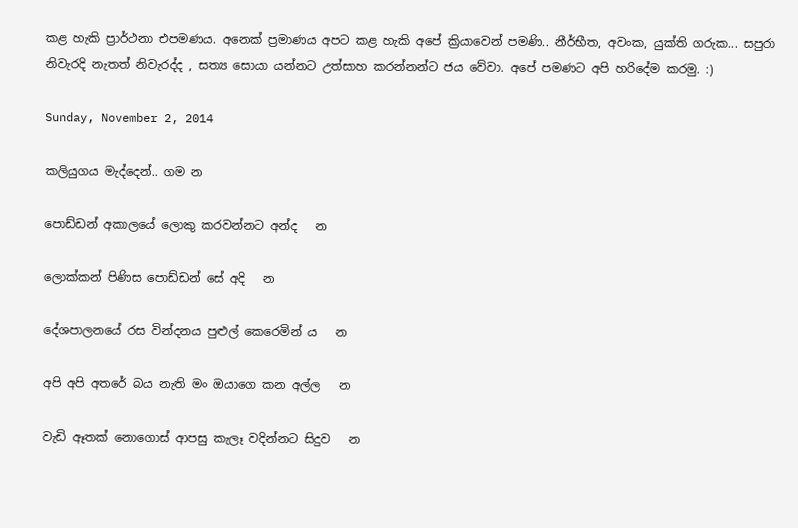කළ හැකි ප්‍රාර්ථනා එපමණය. අනෙක් ප්‍රමාණය අපට කළ හැකි අපේ ක්‍රියාවෙන් පමණි.. නීර්භීත, අවංක, යුක්ති ගරුක... සපුරා නිවැරදි නැතත් නිවැරද්ද , සත්‍ය සොයා යන්නට උත්සාහ කරන්නන්ට ජය වේවා. අපේ පමණට අපි හරිදේම කරමු. :)

Sunday, November 2, 2014

කලියුගය මැද්දෙන්.. ගම න

පොඩ්ඩන් අකාලයේ ලොකු කරවන්නට අන්ද   න

ලොක්කන් පිණිස පොඩ්ඩන් සේ අදි   න

දේශපාලනයේ රස වින්දනය පුළුල් කෙරෙමින් ය   න

අපි අපි අතරේ බය නැති මං ඔයාගෙ කන අල්ල   න

වැඩි ඈතක් නොගොස් ආපසු කැලෑ වදින්නට සිදුව   න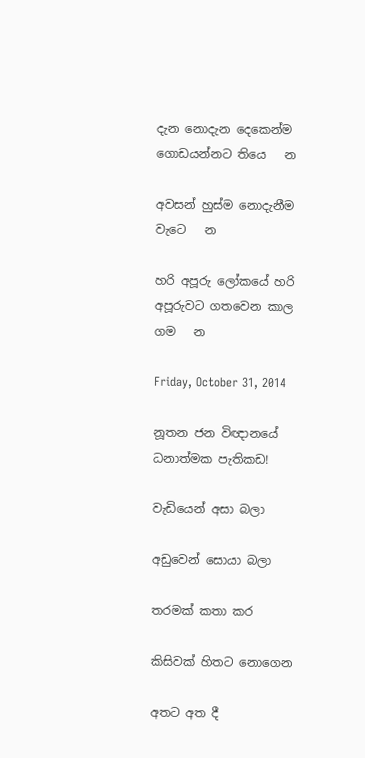දැන නොදැන දෙකෙන්ම ගොඩයන්නට තියෙ   න

අවසන් හුස්ම නොදැනීම වැටෙ   න

හරි අපූරු ලෝකයේ හරි අපූරුවට ගතවෙන කාල ගම   න

Friday, October 31, 2014

නූතන ජන විඥානයේ ධනාත්මක පැතිකඩ!

වැඩියෙන් අසා බලා

අඩුවෙන් සොයා බලා

තරමක් කතා කර

කිසිවක් හිතට නොගෙන

අතට අත දී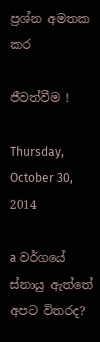ප්‍රශ්න අමතක කර

ජීවත්වීම !

Thursday, October 30, 2014

a වර්ගයේ ස්නායු ඇත්තේ අපට විතරද?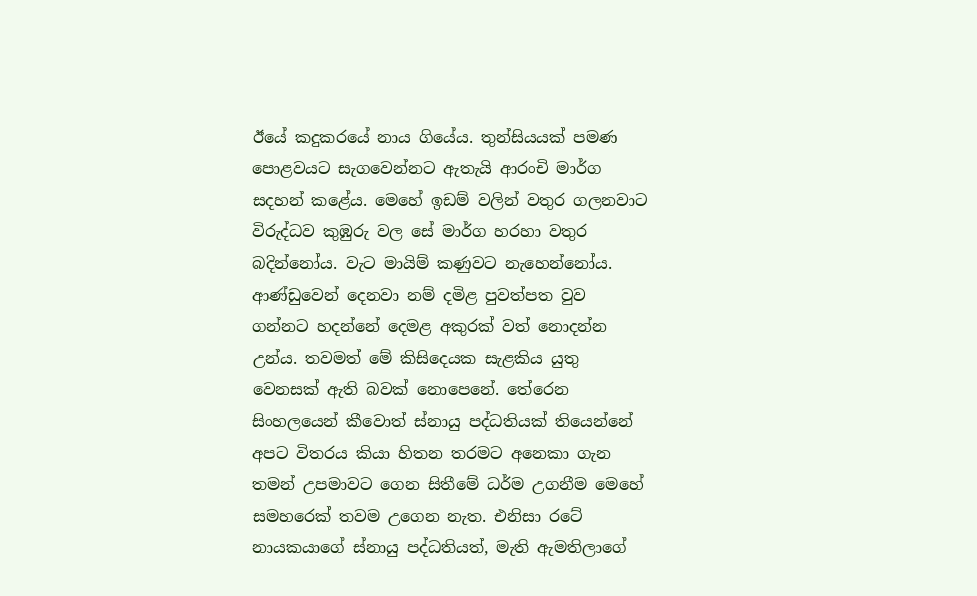ඊයේ කදුකරයේ නාය ගියේය. තුන්සියයක් පමණ පොළවයට සැගවෙන්නට ඇතැයි ආරංචි මාර්ග සදහන් කළේය. මෙහේ ඉඩම් වලින් වතුර ගලනවාට විරුද්ධව කුඹුරු වල සේ මාර්ග හරහා වතුර බදින්නෝය. වැට මායිම් කණුවට නැහෙන්නෝය. ආණ්ඩුවෙන් දෙනවා නම් දමිළ පුවත්පත වුව ගන්නට හදන්නේ දෙමළ අකුරක් වත් නොදන්න උන්ය. තවමත් මේ කිසිදෙයක සැළකිය යුතු වෙනසක් ඇති බවක් නොපෙනේ. තේරෙන සිංහලයෙන් කීවොත් ස්නායු පද්ධතියක් තියෙන්නේ අපට විතරය කියා හිතන තරමට අනෙකා ගැන තමන් උපමාවට ගෙන සිතීමේ ධර්ම උගනීම මෙහේ සමහරෙක් තවම උගෙන නැත. එනිසා රටේ නායකයාගේ ස්නායු පද්ධතියත්, මැති ඇමතිලාගේ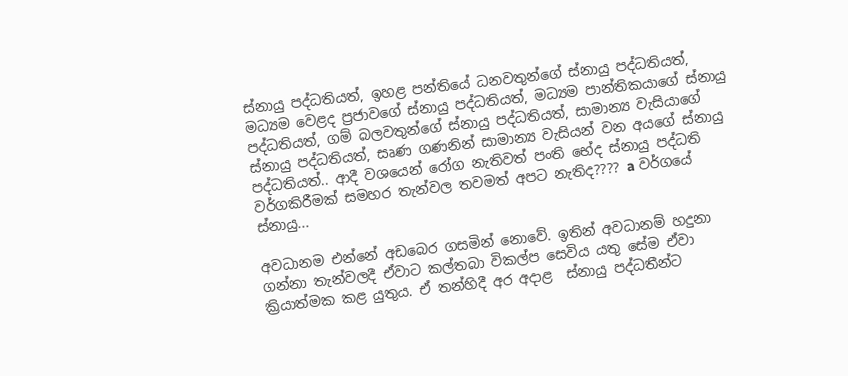ස්නායු පද්ධතියත්, ඉහළ පන්තියේ ධනවතුන්ගේ ස්නායු පද්ධතියත්, මධ්‍යම වෙළද ප්‍රජාවගේ ස්නායු පද්ධතියත්, මධ්‍යම පාන්තිකයාගේ ස්නායු පද්ධතියත්, ගම් බලවතුන්ගේ ස්නායු පද්ධතියත්, සාමාන්‍ය වැසියාගේ ස්නායු පද්ධතියත්, සෘණ ගණනින් සාමාන්‍ය වැසියන් වන අයගේ ස්නායු පද්ධතියත්.. ආදී වශයෙන් රෝග නැතිවත් පංති භේද ස්නායු පද්ධති වර්ගකිරීමක් සමහර තැන්වල තවමත් අපට නැතිද???? a වර්ගයේ ස්නායු...

අවධානම එන්නේ අඩ‍බෙර ගසමින් නොවේ. ඉතින් අවධානම් හදුනා ගන්නා තැන්වලදී ඒවාට කල්තබා විකල්ප සෙවිය යතු සේම ඒවා ක්‍රියාත්මක කළ යුතුය‍. ඒ තන්හිදී අර අදාළ  ස්නායු පද්ධතීන්ට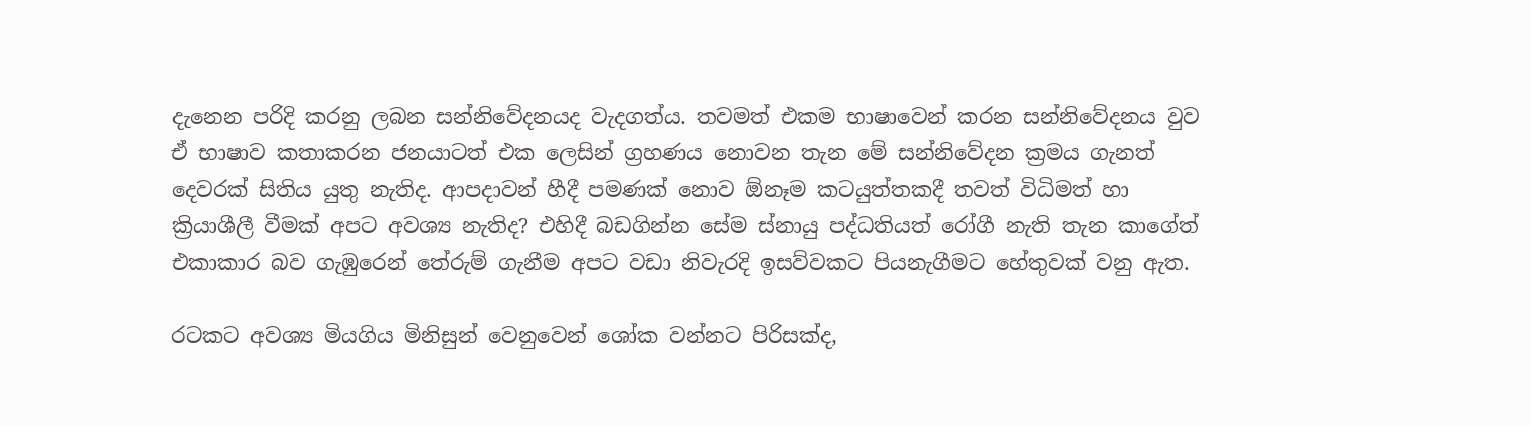දැනෙන පරිදි කරනු ලබන සන්නිවේදනයද වැදගත්ය. තවමත් එකම භාෂාවෙන් කරන සන්නිවේදනය වුව ඒ භාෂාව කතාකරන ජනයාටත් එක ලෙසින් ග්‍රහණය නොවන තැන මේ සන්නිවේදන ක්‍රමය ගැනත් දෙවරක් සිතිය යුතු නැතිද. ආපදාවන් හීදී පමණක් නොව ඕනෑම කටයුත්තකදී තවත් විධිමත් හා ක්‍රියාශීලී වීමක් අපට අවශ්‍ය නැතිද? එහිදී බඩගින්න සේම ස්නායු පද්ධතියත් රෝගී නැති තැන කාගේත් එකාකාර බව ගැඹුරෙන් තේරුම් ගැනීම අපට වඩා නිවැරදි ඉසව්වකට පියනැගීමට හේතුවක් වනු ඇත.

රටකට අවශ්‍ය මියගිය ‍මිනිසුන් වෙනුවෙන් ශෝක වන්නට පිරිසක්ද,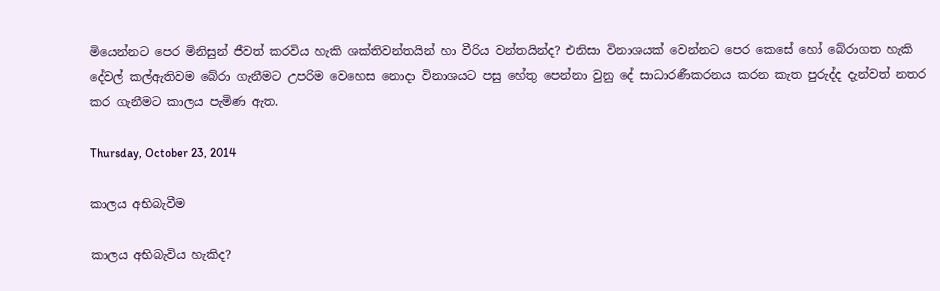මියෙන්නට පෙර මිනිසුන් ජීවත් කරවිය හැකි ශක්තිවන්තයින් හා වීරිය වන්තයින්ද? එනිසා විනාශයක් වෙන්නට පෙර කෙසේ හෝ බේරාගත හැකි දේවල් කල්ඇතිවම බේරා ගැනීමට උපරිම වෙහෙස නොදා විනාශයට පසු හේතු පෙන්නා වුනු දේ සාධාරණීකරනය කරන කැත පුරුද්ද දැන්වත් නතර කර ගැනීමට කාලය පැමිණ ඇත.

Thursday, October 23, 2014

කාලය අභිබැවීම

කාලය අභිබැවිය හැකිද?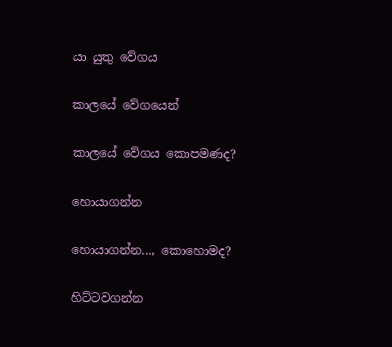යා යුතු වේගය

කාලයේ වේගයෙන්

කාලයේ වේගය කොපමණද?

හොයාගන්න

හොයාගන්න..., කොහොමද?

හිට්ටවගන්න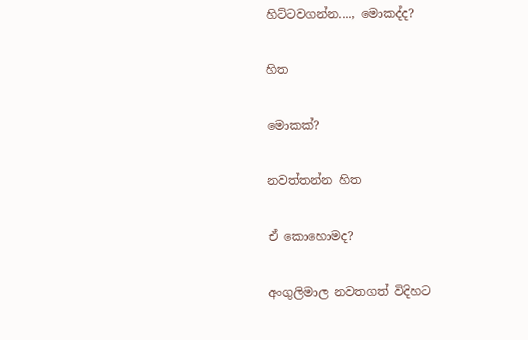හිට්ටවගන්න...., මොකද්ද?

හිත

මොකක්?

නවත්තන්න හිත

ඒ කොහොමද?

අංගුලිමාල නවතගත් විදිහට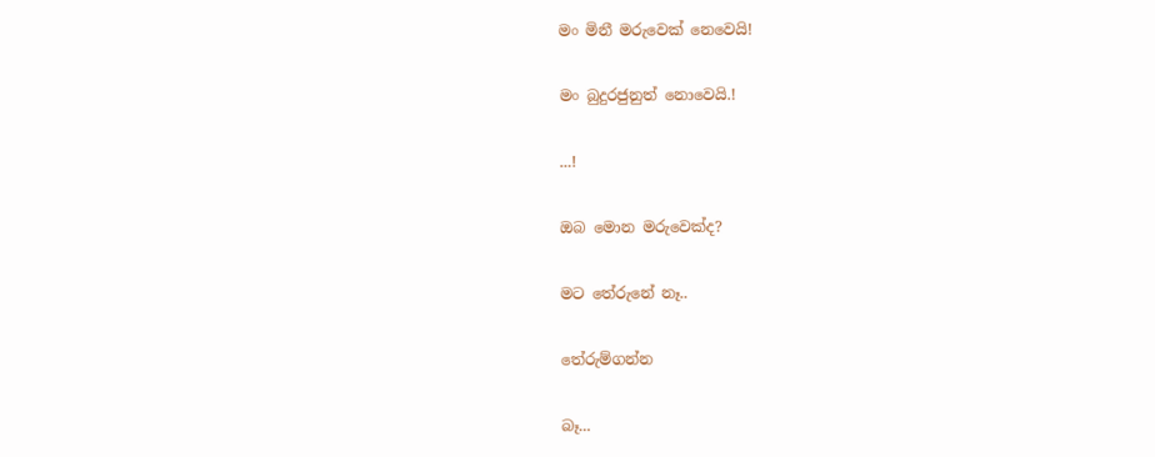මං මිනී මරුවෙක් නෙවෙයි!

මං බුදුරජුනුත් නොවෙයි.!

...!

ඔබ මොන මරුවෙක්ද?

මට තේරුනේ නෑ..

තේරුම්ගන්න

බෑ...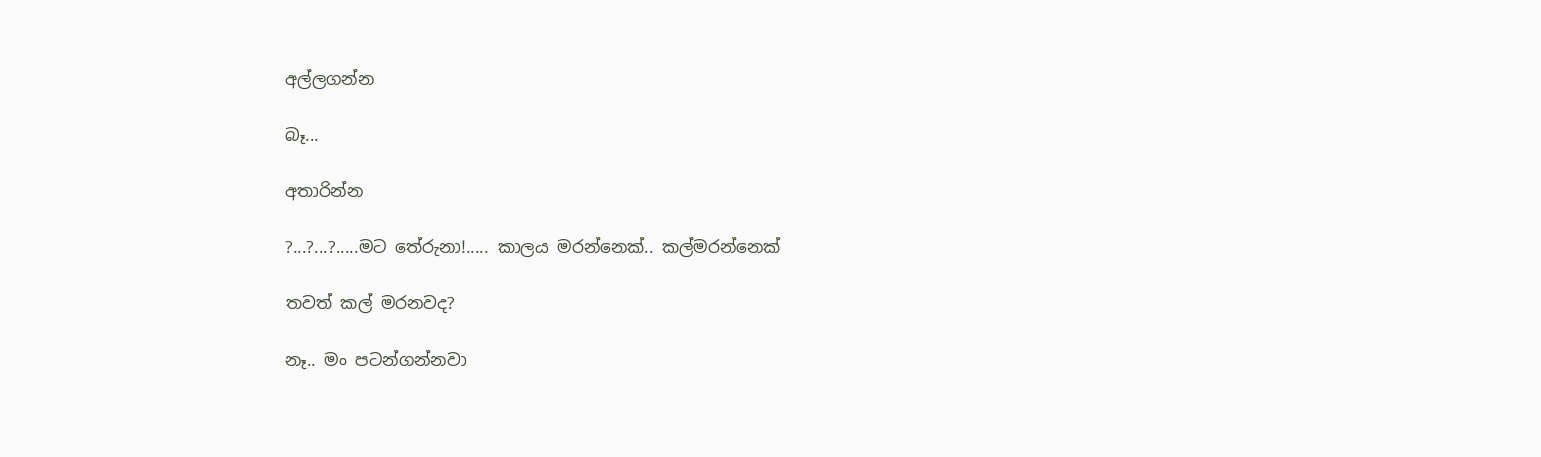අල්ලගන්න

බෑ...

අතාරින්න

?...?...?.....මට තේරුනා!..... කාලය මරන්නෙක්.. කල්මරන්නෙක්

තවත් කල් මරනවද?

නෑ.. මං පටන්ගන්නවා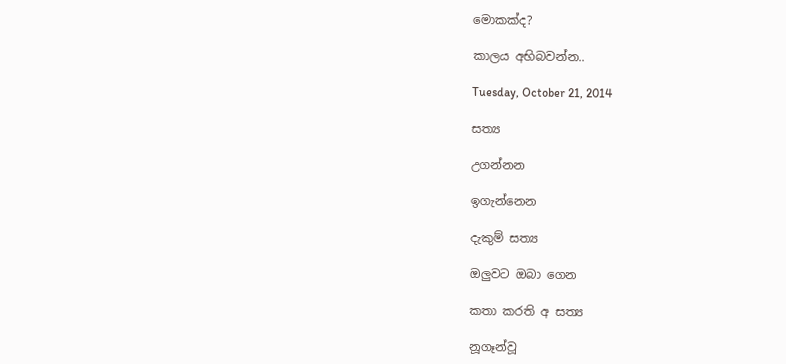මොකක්ද?

කාලය අභිබවන්න..

Tuesday, October 21, 2014

සත්‍ය

උගන්නන

ඉගැන්නෙන

දැකුම් සත්‍ය

ඔලුවට ‍ඔබා ගෙන

කතා කරති අ සත්‍ය

නූගෑන්වූ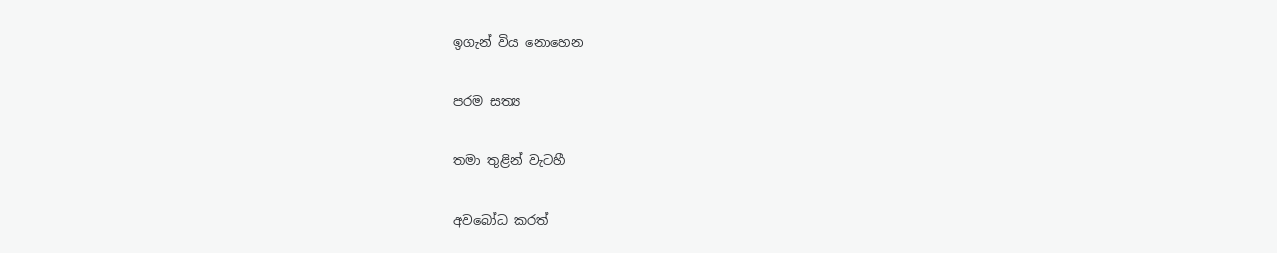ඉගැන් විය නොහෙන

පරම සත්‍ය

තමා තුළින් වැටහී

අවබෝධ කරත්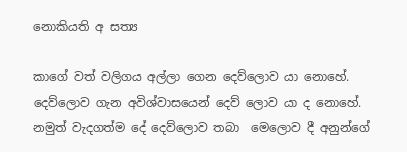නොකියති අ සත්‍ය

කාගේ වත් වලිගය අල්ලා ගෙන දෙව්ලොව යා නොහේ. දෙව්ලොව ගැන අවිශ්වාසයෙන් දෙව් ලොව යා ද නොහේ. නමුත් වැදගත්ම දේ දෙව්ලොව තබා  මෙලොව දී අනුන්ගේ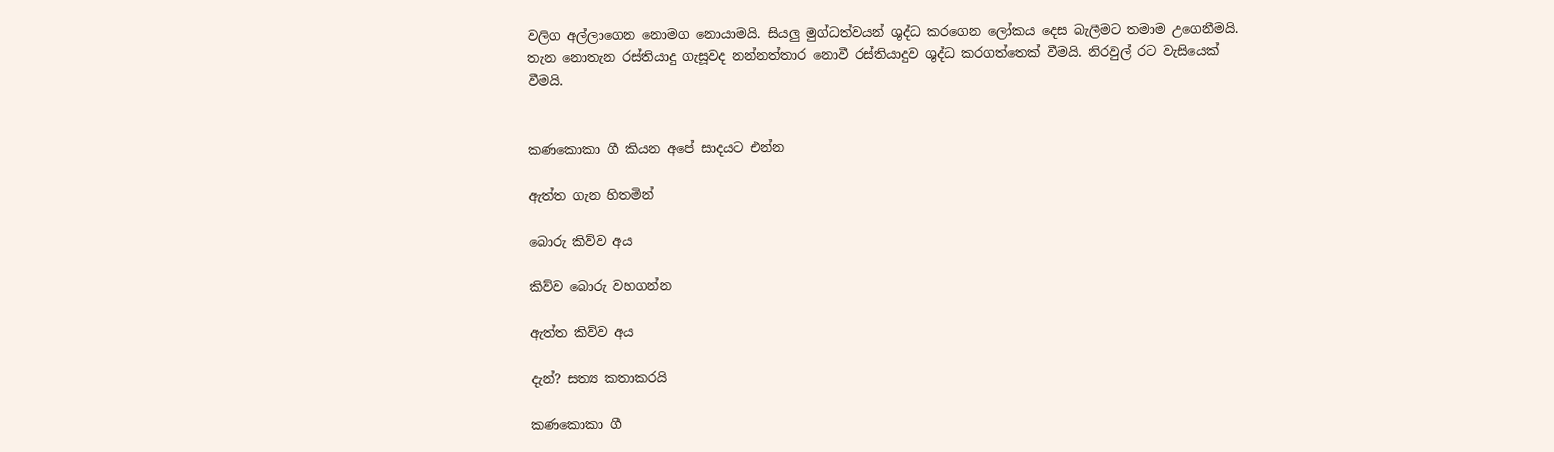වලිග අල්ලාගෙන නොමග නොයාමයි. සියලු මුග්ධත්වයන් ශුද්ධ කරගෙන ලෝකය දෙස බැලීමට තමාම උගෙනීමයි. තැන නොතැන රස්තියාදු ගැසූවද නන්නත්තාර නොවී රස්තියාදුව ශුද්ධ කරගත්තෙක් වීමයි. නිරවුල් රට වැසියෙක් වීමයි.


කණකොකා ගී කියන අපේ සාදයට එන්න

ඇත්ත ගැන හිතමින්

බොරු කිව්ව අය

කිව්ව බොරු වහගන්න

ඇත්ත කිව්ව අය

දැන්? සත්‍ය කතාකරයි

කණකොකා ගී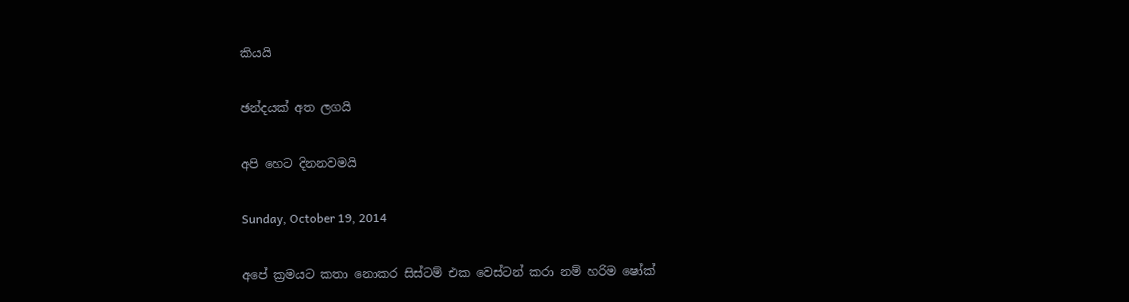කියයි

ඡන්දයක් අත ලගයි

අපි හෙට දිනනවමයි

Sunday, October 19, 2014

අපේ ක්‍රමයට කතා නොකර සිස්ටම් එක වෙස්ටන් කරා නම් හරිම ෂෝක්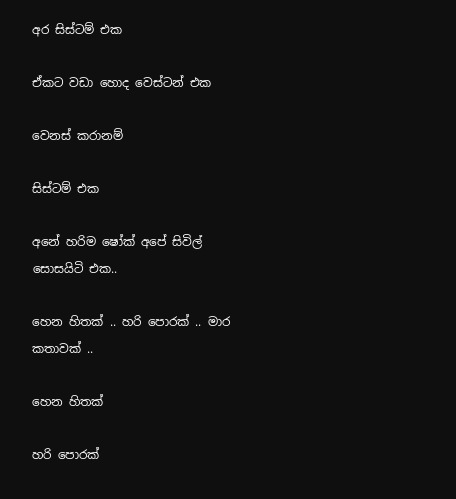අර සිස්ටම් එක

ඒකට වඩා හොද වෙස්ටන් එක

වෙනස් කරානම්

සිස්ටම් එක

අනේ හරිම ෂෝක් අපේ සිවිල් සොසයිටි එක..

හෙන හිතක් .. හරි පොරක් .. මාර කතාවක් ..

හෙන හිතක්

හරි පොරක්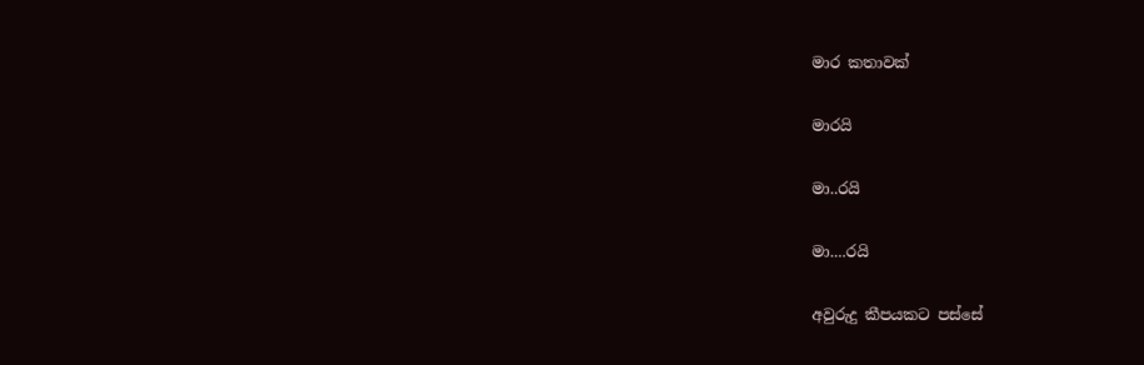මාර කතාවක්

මාරයි

මා..රයි

මා....රයි

අවුරුදු කීපයකට පස්සේ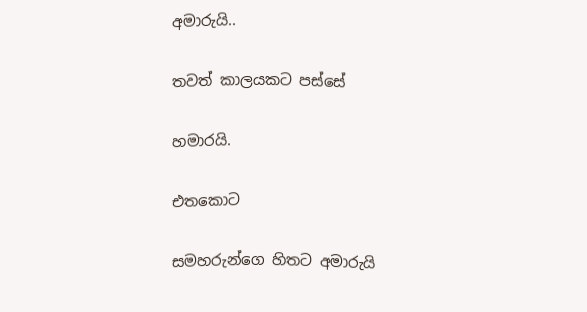අමාරුයි..

තවත් කාලයකට පස්සේ

හමාරයි.

එතකොට

සමහරුන්ගෙ හිතට අමාරුයි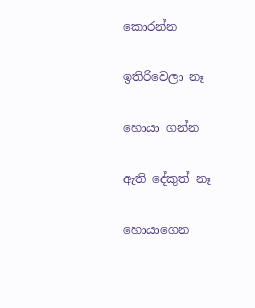කොරන්න

ඉතිරිවෙලා නෑ

හොයා ගන්න

ඇති දේකුත් නෑ

හොයාගෙන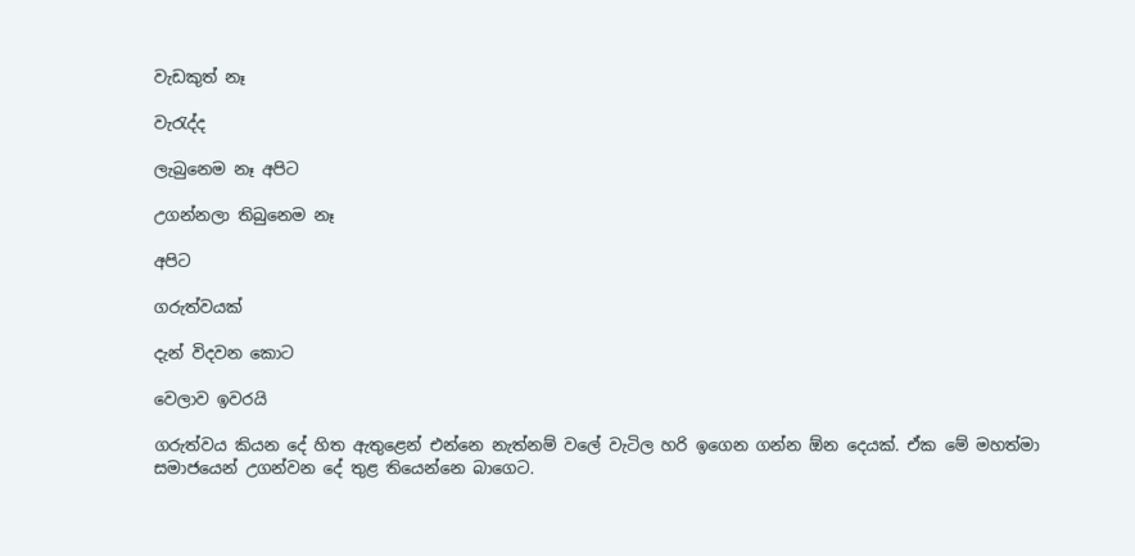වැඩකුත් නෑ

වැරැද්ද

ලැබුනෙම නෑ අපිට

උගන්නලා තිබුනෙම නෑ

අපිට

ගරුත්වයක්

දැන් විදවන කොට

වෙලාව ඉවරයි

ගරුත්වය කියන දේ හිත ඇතුළෙන් එන්නෙ නැත්නම් ‍වලේ වැටිල හරි ඉගෙන ගන්න ඕන දෙයක්. ඒක මේ මහත්මා සමාජයෙන් උගන්වන දේ තුළ තියෙන්නෙ බාගෙට.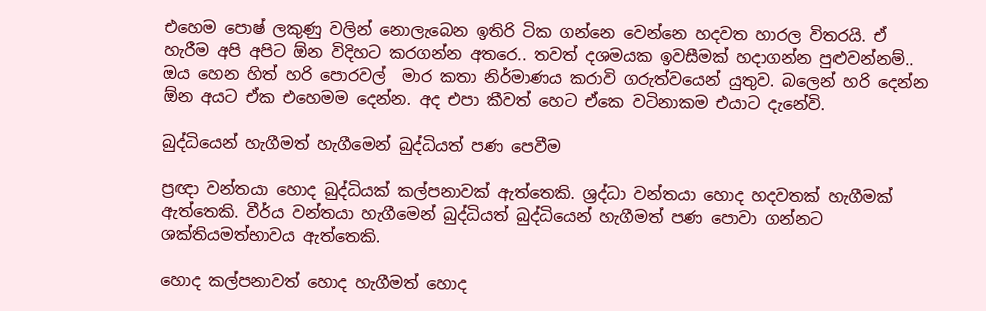එහෙම පොෂ් ලකුණු වලින් නොලැබෙන ඉතිරි ටික ගන්නෙ වෙන්නෙ හදවත හාරල විතරයි. ඒ හැරීම අපි අපිට ඕන විදිහට කරගන්න අතරෙ.. තවත් දශමයක ඉවසීමක් හදාගන්න පුළුවන්නම්.. ඔය හෙන හිත් හරි පොරවල්  මාර කතා නිර්මාණය කරාවි ගරුත්වයෙන් යුතුව. බලෙන් හරි දෙන්න ඕන අයට ඒක එහෙමම දෙන්න. අද එපා කීවත් හෙට ඒකෙ වටිනාකම එයාට දැනේවි.

බුද්ධියෙන් හැගීමත් හැගීමෙන් බුද්ධියත් පණ පෙවීම

ප්‍රඥා වන්තයා හොද බුද්ධියක් කල්පනාවක් ඇත්තෙකි. ශ්‍රද්ධා වන්තයා හොද හදවතක් හැගීමක් ඇත්තෙකි. වීර්ය වන්තයා හැගීමෙන් බුද්ධියත් බුද්ධියෙන් හැගීමත් පණ පොවා ගන්නට ශක්තියමත්භාවය ඇත්තෙකි.

හොද කල්පනාවත් ‍හොද හැගීමත් හොද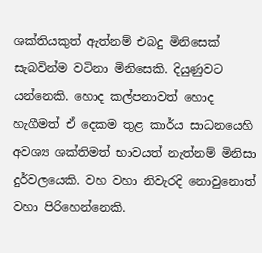ශක්තියකුත් ඇත්නම් එබදු මිනිසෙක් සැබවින්ම වටිනා මිනිසෙකි. දියුණුවට යන්නෙකි. හොද කල්පනාවත් හොද හැගීමත් ඒ දෙකම තුළ කාර්ය සාධනයෙහි අවශ්‍ය ශක්තිමත් භාවයත් නැත්නම් මිනිසා දුර්වලයෙකි. වහ වහා නිවැරදි නොවුනොත් වහා පිරිහෙන්නෙකි.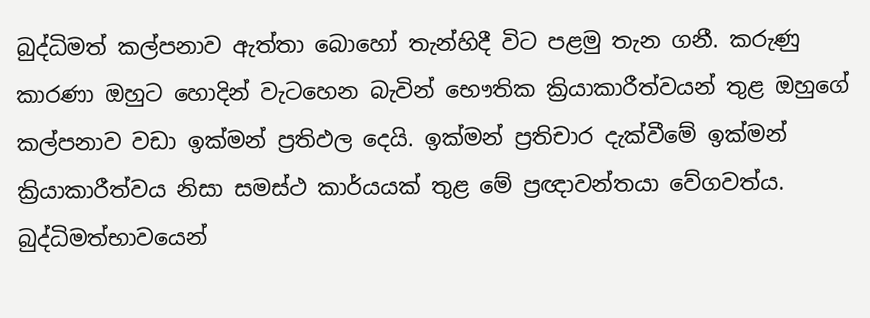බුද්ධිමත් කල්පනාව ඇත්තා බොහෝ තැන්හිදී විට පළමු තැන ගනී. කරුණු කාරණා ඔහුට හොදින් වැටහෙන බැවින් භෞතික ක්‍රියාකාරීත්වයන් තුළ ඔහුගේ කල්පනාව වඩා ඉක්මන් ප්‍රතිඵල දෙයි. ඉක්මන් ප්‍රතිචාර දැක්වීමේ ඉක්මන් ක්‍රියාකාරීත්වය නිසා සමස්ථ කාර්යයක් තුළ මේ ප්‍රඥාවන්තයා වේගවත්ය. බුද්ධිමත්භාවයෙන්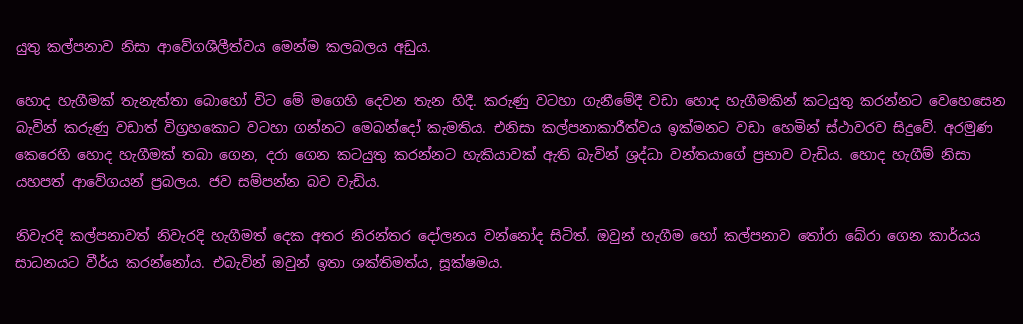යුතු කල්පනාව නිසා ආවේගශීලීත්වය මෙන්ම කලබලය අඩුය.

හොද හැගීමක් තැනැත්තා බොහෝ විට මේ මගෙහි දෙවන තැන හිදී. කරුණු වටහා ගැනීමේදී වඩා හොද හැගීමකින් කටයුතු කරන්නට වෙහෙසෙන බැවින් කරුණු වඩාත් විග්‍රහකොට වටහා ගන්නට මෙබන්දෝ කැමතිය. එනිසා කල්පනාකාරීත්වය ඉක්මනට වඩා හෙමින් ස්ථාවරව සිදුවේ. අරමුණ කෙරෙහි හොද හැගීමක් තබා ගෙන, දරා ගෙන කටයුතු කරන්නට හැකියාවක් ඇති බැවින් ශ්‍රද්ධා වන්තයාගේ ප්‍රභාව වැඩිය. හොද හැගීම් නිසා යහපත් ආවේගයන් ප්‍රබලය. ජව සම්පන්න බව වැඩිය.

නිවැරදි කල්පනාවත් නිවැරදි හැගීමත් දෙක අතර නිරන්තර දෝලනය වන්නෝද සිටිත්. ඔවුන් හැගීම හෝ කල්පනාව තෝරා බේරා ගෙන කාර්යය සාධනයට වීර්ය කරන්නෝය. එබැවින් ඔවුන් ඉතා ශක්තිමත්ය, සූක්ෂමය.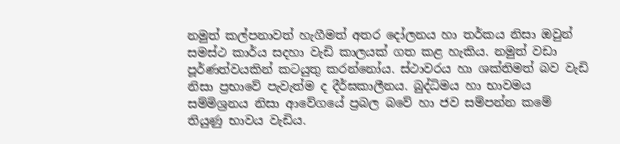නමුත් කල්පනාවත් හැගීමත් අතර දෝලනය හා තර්කය නිසා ඔවුන් සමස්ථ කාර්ය සදහා වැඩි කාලයක් ගත කළ හැකිය. නමුත් වඩා පූර්ණත්වයකින් කටයුතු කරන්නෝය. ස්ථාවරය හා ශක්තිමත් බව වැඩි නිසා ප්‍රභාවේ පැවැත්ම ද දීර්ඝකාලීනය. බුද්ධිමය හා භාවමය සම්මිශ්‍රනය නිසා ආවේගයේ ප්‍රබල බවේ හා ජව සම්පන්න කමේ තියුණු භාවය වැඩිය.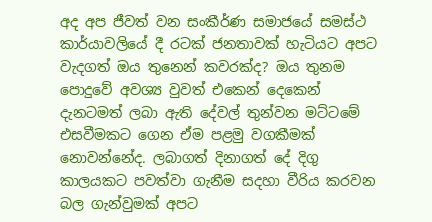අද අප ජීවත් වන සංකීර්ණ සමාජයේ සමස්ථ කාර්යාවලියේ දී රටක් ජනතාවක් හැටියට අපට වැදගත් ඔය තුනෙන් කවරක්ද? ඔය තුනම පොදුවේ අවශ්‍ය වුවත් එකෙන් දෙකෙන් දැනටමත් ලබා ඇති දේවල් තුන්වන මට්ටමේ එසවීමකට ගෙන ඒම පළමු වගකීමක් නොවන්නේද. ලබාගත් දිනාගත් දේ දිගු කාලයකට පවත්වා ගැනීම සදහා වීරිය කරවන බල ගැන්වුමක් අපට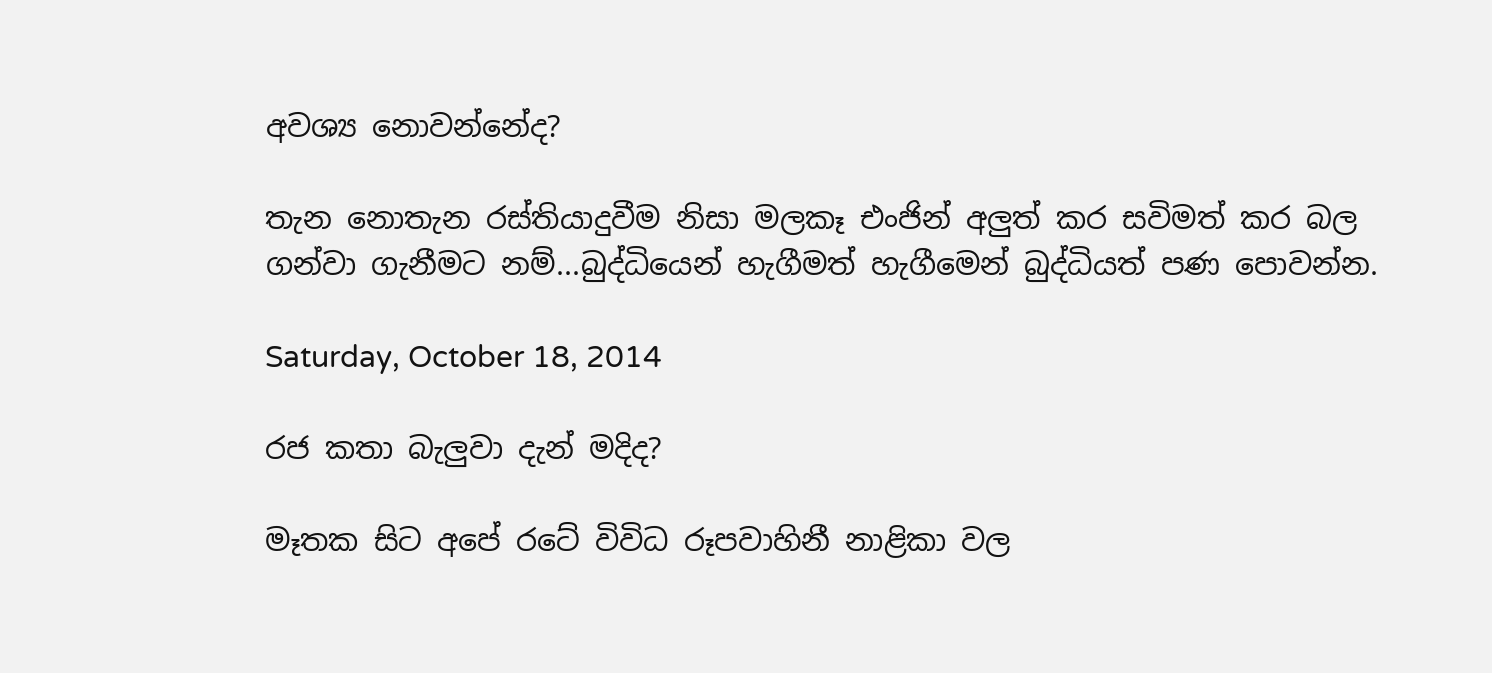අවශ්‍ය නොවන්නේද?

තැන නොතැන රස්තියාදුවීම නිසා මලකෑ එංජින් අලුත් කර සවිමත් කර බල ගන්වා ගැනීමට නම්...බුද්ධියෙන් හැගීමත් හැගීමෙන් බුද්ධියත් පණ පොවන්න.

Saturday, October 18, 2014

රජ කතා බැලුවා දැන් මදිද?

මෑතක සිට අපේ රටේ විවිධ රූපවාහිනී නාළිකා වල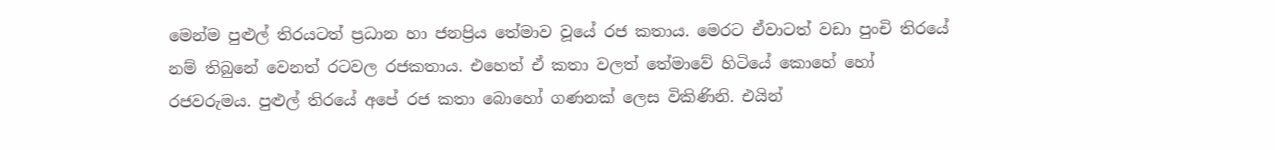මෙන්ම පුළුල් තිරයටත් ප්‍රධාන හා ජනප්‍රිය තේමාව වූයේ රජ කතාය. මෙරට ඒවාටත් වඩා පුංචි තිරයේ නම් තිබුනේ වෙනත් රටවල රජකතාය. එහෙත් ඒ කතා වලත් තේමාවේ හිටියේ කොහේ හෝ රජවරුමය. පුළුල් තිරයේ අපේ රජ කතා බොහෝ ගණනක් ලෙස විකිණිනි. එයින්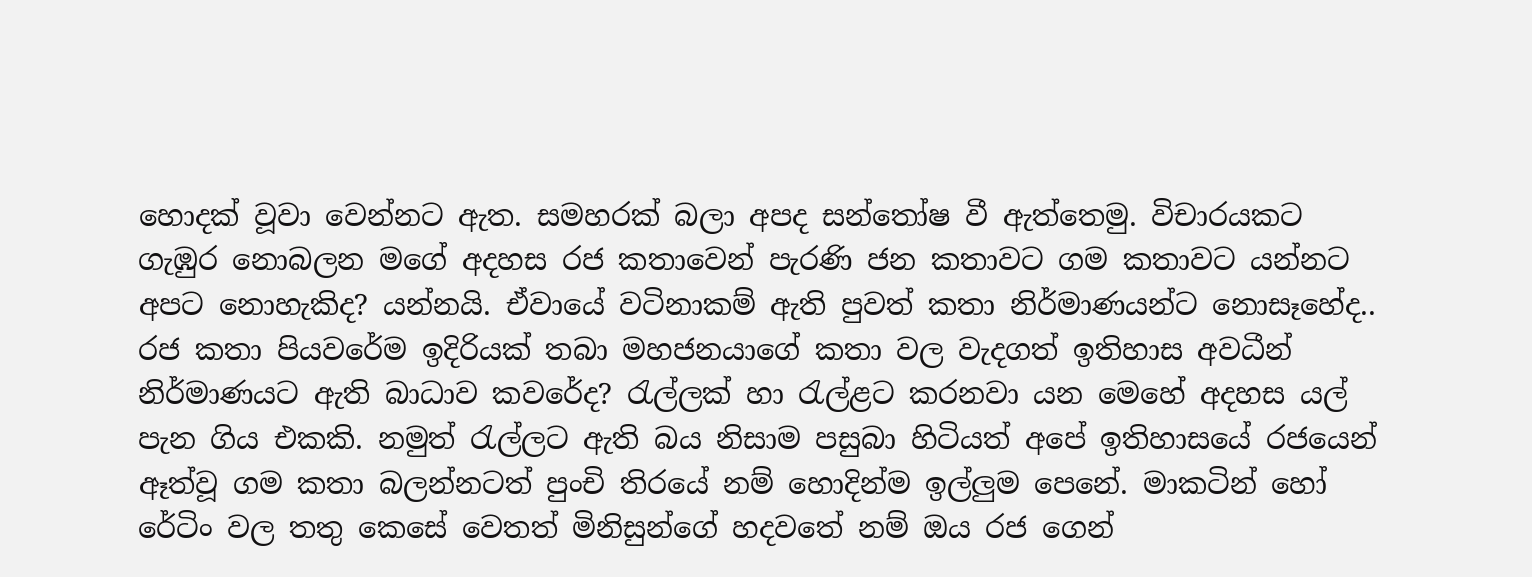හොදක් වූවා වෙන්නට ඇත. සමහරක් බලා අපද සන්තෝෂ වී ඇත්තෙමු. විචාරයකට ගැඹුර නොබලන ම‍ගේ අදහස රජ කතාවෙන් පැරණි ජන කතාවට ගම කතාවට යන්නට අපට නොහැකිද? යන්නයි. ඒවායේ වටිනාකම් ඇති පුවත් කතා නිර්මාණයන්ට නොසෑහේද.. රජ කතා පිය‍වරේම ඉදිරියක් තබා මහජනයාගේ කතා වල වැදගත් ඉතිහාස අවධීන් නිර්මාණයට ඇති බාධාව කවරේද? රැල්ලක් හා රැල්ළට කරනවා යන මෙහේ අදහස යල් පැන ගිය එකකි. නමුත් රැල්ලට ඇති බය නිසාම පසුබා හිටියත් අපේ ඉතිහාසයේ රජයෙන් ඈත්වූ ගම කතා බලන්නටත් පුංචි තිරයේ නම් හොදින්ම ඉල්ලුම පෙනේ. මාකටින් හෝ රේටිං වල තතු කෙසේ වෙතත් මිනිසුන්ගේ හදවතේ නම් ඔය රජ ගෙන්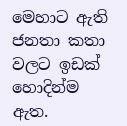මෙහාට ඇති ජනතා කතා වලට ඉඩක් හොදින්ම ඇත.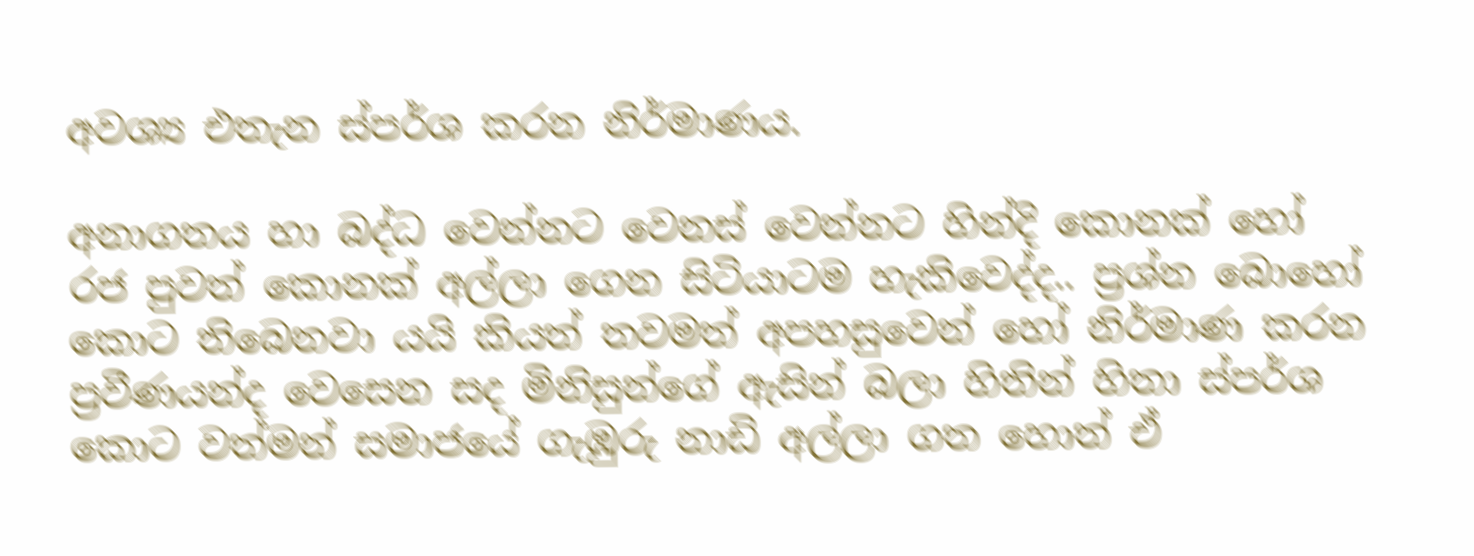අවශ්‍ය එතැන ස්පර්ශ කරන නිර්මාණය.

අනාගතය හා බද්ධ වෙන්නට වෙනස් වෙන්නට හින්දි කොනක් හෝ රජ පුවත් කොනක් අල්ලා ගෙන සිටියාටම හැකිවෙද්ද.. ප්‍රශ්න බොහෝ කොට තිබෙනවා යයි කියත් තවමත් අපහසුවෙන් හෝ නිර්මාණ කරන ප්‍රවීණයන්ද වෙසෙන සද මිනිසුන්ගේ ඇසින් බලා හිතින් හිතා ස්පර්ශ කොට වත්මන් සමාජයේ ගැඹුරු නාඩි අල්ලා ගත හොත් ඒ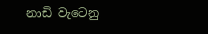නාඩි වැටෙනු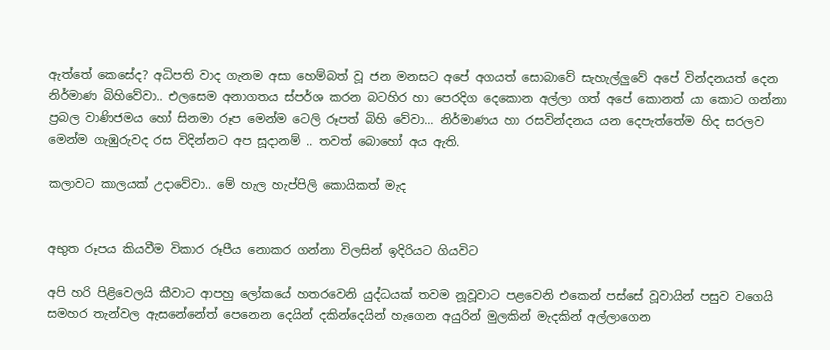ඇත්තේ කෙසේද? අධිපති වාද ගැනම අසා හෙම්බත් වූ ජන මනසට අපේ අගයත් සොබාවේ සැහැල්ලුවේ අපේ වින්දනයත් දෙන නිර්මාණ බිහිවේවා.. එලසෙම අනාගතය ස්පර්ශ කරන බටහිර හා පෙරදිග දෙකොන අල්ලා ගත් අපේ කොනත් යා කොට ගන්නා ප්‍රබල වාණිජමය හෝ සිනමා රූප මෙන්ම ටෙලි රූපත් බිහි වේවා... නිර්මාණය හා රසවින්දනය යන දෙපැත්තේම හිද සරලව මෙන්ම ගැඹුරුවද රස විදින්නට අප සූදානම් .. තවත් බොහෝ අය ඇති.

කලාවට කාලයක් ‍උදාවේවා.. මේ හැල හැප්පිලි කොයිකත් මැද


අභුත රූපය කියවීම විකාර රූපීය නොකර ගන්නා විලසින් ඉදිරියට ගියවිට

අපි හරි පිළිවෙලයි කීවාට ආපහු ලෝකයේ හතරවෙනි යුද්ධයක් තවම නූවූවාට පළවෙනි එකෙන් පස්සේ වූවායින් පසුව වගෙයි සමහර තැන්වල ඇසනේනේත් පෙනෙන දෙයින් දකින්දෙයින් හැගෙන අයුරින් මුලකින් මැදකින් අල්ලාගෙන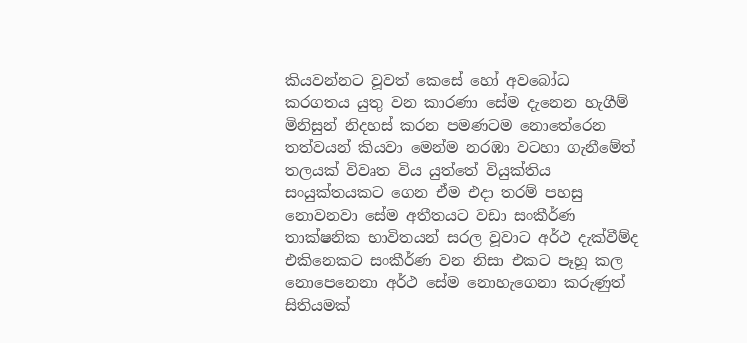කියවන්නට වූවත් කෙසේ හෝ අවබෝධ කරගතය යුතු වන කාරණා සේම දැනෙන හැගීම් මිනිසුන් නිදහස් කරන පමණටම නොතේරෙන තත්වයන් කියවා මෙන්ම නරඹා වටහා ගැනීමේත් තලයක් විවෘත විය යුත්තේ වියුක්තිය සංයුක්තයකට ගෙන ඒම ‍එදා තරම් පහසු නොවනවා සේම අතීතයට වඩා සංකීර්ණ තාක්ෂනික භාවිතයන් සරල වූවාට අර්ථ දැක්වීම්ද එකිනෙකට සංකීර්ණ වන නිසා එකට පෑහූ කල නොපෙනෙනා අර්ථ සේම නොහැගෙනා කරුණුත් සිතියමක්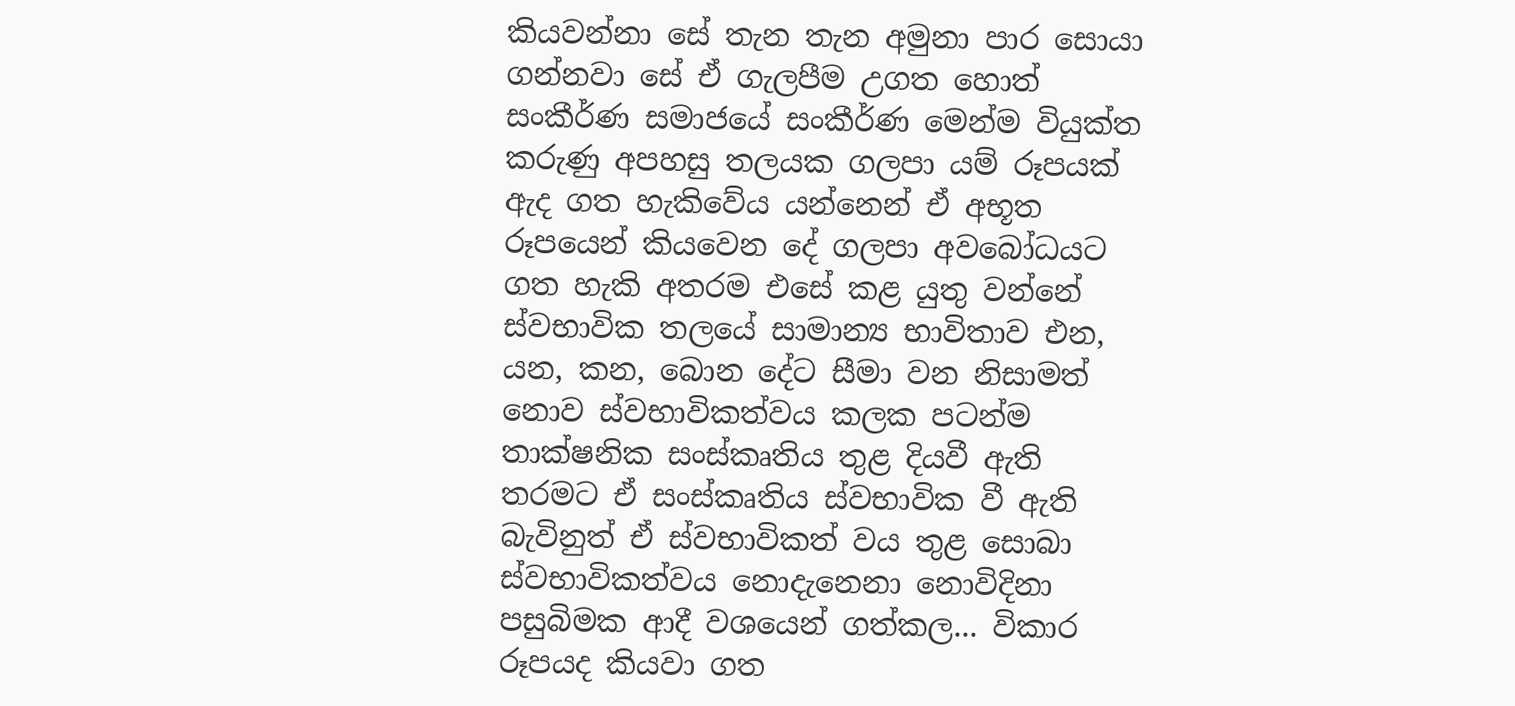කියවන්නා සේ තැන තැන අමුනා පාර සොයා ගන්නවා සේ ඒ ගැලපීම උගත හොත් සංකීර්ණ සමාජයේ සංකීර්ණ මෙන්ම වියුක්ත කරුණු අපහසු තලයක ගලපා යම් රූපයක් ඇද ගත හැකිවේය යන්නෙන් ඒ අභූත රූපයෙන් කියවෙන දේ ගලපා අවබෝධයට ගත හැකි අතරම එසේ කළ යුතු වන්නේ ස්වභාවික තලයේ සාමාන්‍ය භාවිතාව එන, යන, කන, බොන දේට සීමා වන නිසාමත් නොව ස්වභාවිකත්වය කලක පටන්ම තාක්ෂනික සංස්කෘතිය තුළ දියවී ඇති තරමට ඒ සංස්කෘතිය ස්වභාවික වී ඇති බැවිනුත් ඒ ස්වභාවිකත් වය තුළ සොබා ස්වභාවිකත්වය නොදැනෙනා නොවිදිනා පසුබිමක ආදී වශයෙන් ගත්කල... විකාර රූපයද කියවා ගත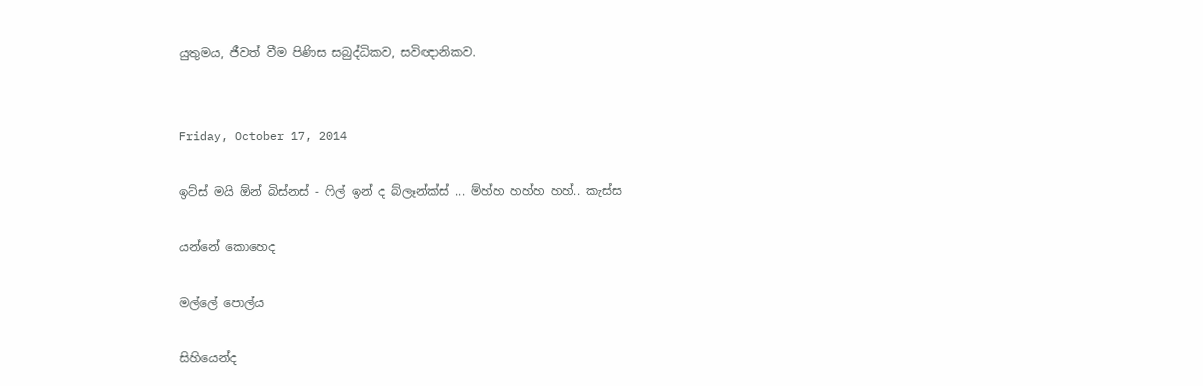යුතුමය, ජීවත් වීම පිණිස සබුද්ධිකව, සවිඥානිකව.


Friday, October 17, 2014

ඉට්ස් මයි ඕන් බිස්නස් - ෆිල් ඉන් ද බ්ලෑන්ක්ස් ... ම්හ්හ හහ්හ හහ්.. කැස්ස

යන්නේ කොහෙද

මල්ලේ පොල්ය

සිහියෙන්ද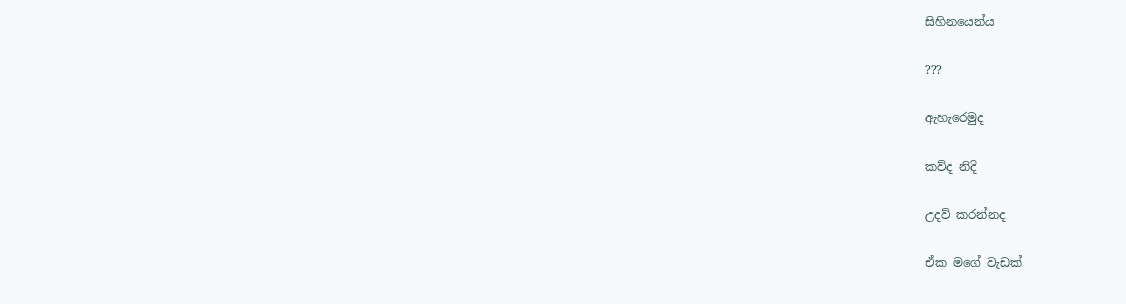සිහිනයෙන්ය

???

ඇහැරෙමුද

කව්ද නිදි

උදව් කරන්නද

ඒක මගේ වැඩක්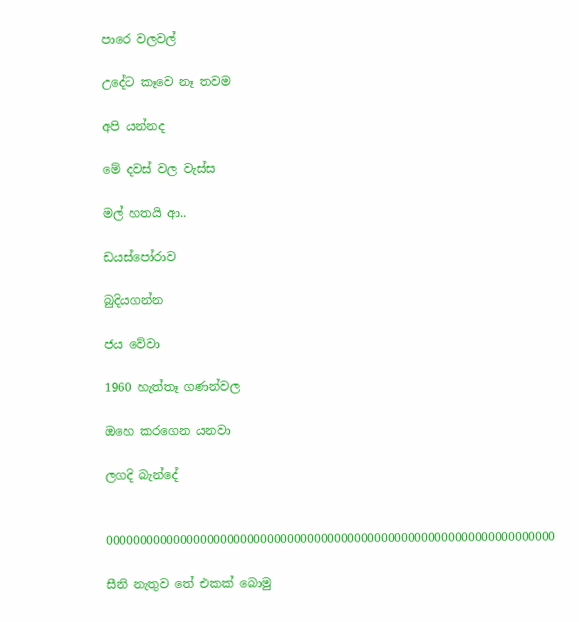පාරෙ වලවල්

උදේට කෑවෙ නෑ තවම

අපි යන්නද

මේ දවස් වල වැස්ස

මල් හතයි ආ..

ඩයස්පෝරාව

බුදියගන්න

ජය වේවා

1960 හැත්තෑ ගණන්වල

ඔහෙ කරගෙන යනවා

ලගදි බැන්දේ


0000000000000000000000000000000000000000000000000000000000000000000

සීනි නැතුව තේ එකක් බොමු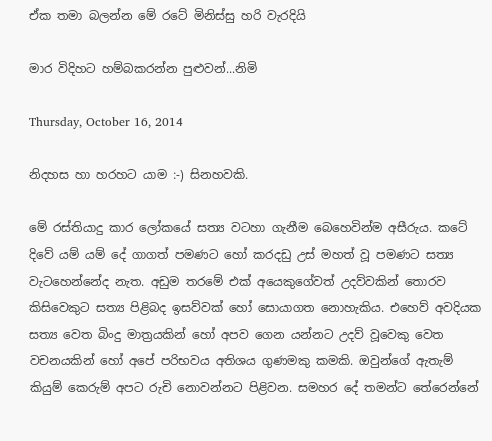ඒක තමා බලන්න මේ රටේ මිනිස්සු හරි වැරදියි

මාර විදිහට හම්බකරන්න පුළුවන්...නිමි

Thursday, October 16, 2014

නිදහස හා හරහට යාම :-) සිනහවකි.

මේ රස්තියාදු කාර ලෝකයේ සත්‍ය වටහා ගැනීම බෙහෙවින්ම අසීරුය. කටේ දිවේ යම් යම් දේ ගාගත් පමණට හෝ කරදඩු උස් මහත් වූ පමණට සත්‍ය වැ‍ටහෙන්නේද නැත. අඩුම තරමේ එක් අයෙකුගේවත් උදව්වකින් තොරව කිසිවෙකුට සත්‍ය පිළිබද ඉසව්වක් හෝ සොයාගත නොහැකිය. එහෙව් අවදියක සත්‍ය වෙත බිංදු මාත්‍රයකින් හෝ අපව ගෙන යන්නට උදව් වූවෙකු වෙත වචනයකින් හෝ අපේ පරිභවය අතිශය ගුණමකු කමකි. ඔවුන්ගේ ඇතැම් කියුම් කෙරුම් අපට රුචි නොවන්නට පිළිවන. සමහර දේ තමන්ට තේරෙන්නේ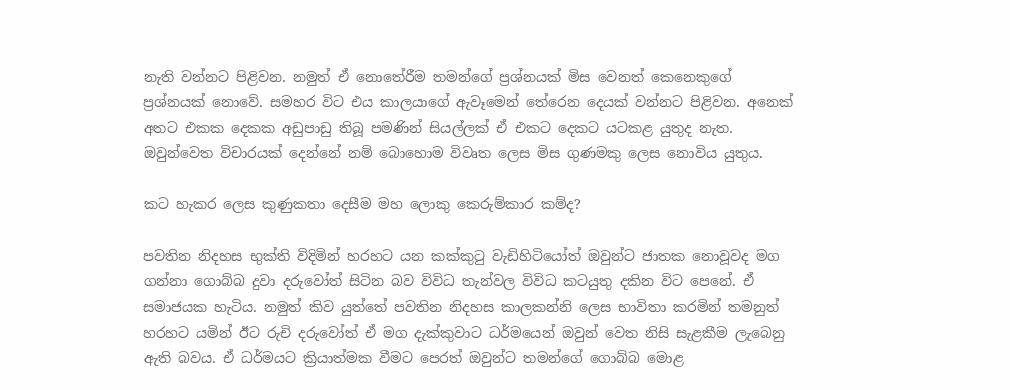නැති වන්නට පිළිවන. නමුත් ඒ නොතේරීම තමන්ගේ ප්‍රශ්නයක් මිස වෙනත් කෙනෙකුගේ ප්‍රශ්නයක් නොවේ. සමහර විට එය කාලයාගේ ඇවෑමෙන් තේරෙන දෙයක් වන්නට පිළිවන. අනෙක් අතට එකක දෙකක අඩුපාඩු තිබූ පමණින් සියල්ලක් ඒ ‍එකට දෙකට යටකළ යුතුද නැත. ඔවුන්වෙත විචාරයක් දෙන්නේ නම් බොහොම විවෘත ලෙස මිස ගුණමකු ලෙස නොවිය යුතුය.

කට හැකර ලෙස කුණුකතා දෙසීම මහ ලොකු කෙරුම්කාර කම්ද?

පවතින නිදහස භුක්ති විදිමින් හරහට යන කක්කුටු වැඩිහිටියෝත් ඔවුන්ට ජාතක නොවූවද මග ගන්නා ගොබ්බ දුවා දරුවෝත් සිටින බව විවිධ තැන්වල විවිධ කටයුතු දකින ‍විට පෙනේ. ඒ සමාජයක හැටිය. නමුත් කිව යුත්තේ පවතින නිදහස කාලකන්නි ලෙස භාවිතා කරමින් තමනුත් හරහට යමින් ඊට රුචි දරුවෝත් ඒ මග දැක්කුවාට ධර්මයෙන් ඔවුන් වෙත නිසි සැළකීම ලැබෙනු ඇති බවය. ඒ ධර්මයට ක්‍රියාත්මක වීමට පෙරත් ඔවුන්ට තමන්ගේ ගොබ්බ මොළ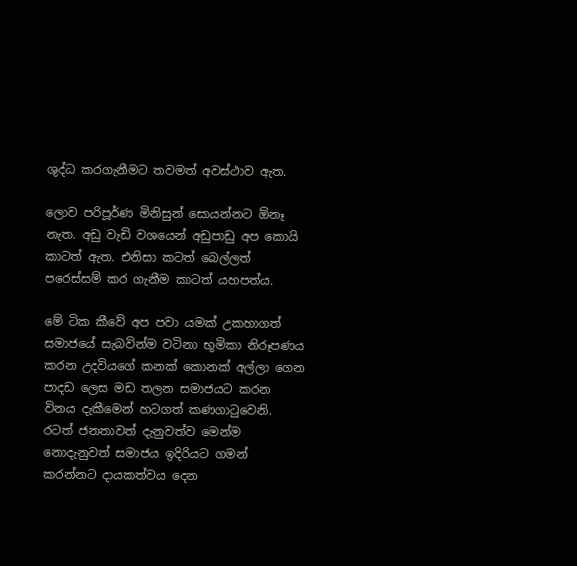ශුද්ධ කරගැනීමට තවමත් අවස්ථාව ඇත.

ලොව පරිපූර්ණ මිනිසුන් සොයන්නට ඕනෑ නැත. අඩු වැඩි වශයෙන් අඩුපාඩු අප කොයි කාටත් ඇත. එනිසා කටත් බෙල්ලත් පරෙස්සම් කර ගැනීම කාටත් යහපත්ය.

මේ ටික කීවේ අප පවා යමක් උකහාගත් සමාජයේ සැබවින්ම වටිනා භූමිකා නිරූපණය කරන උදවියගේ කනක් කොනක් අල්ලා ගෙන පාදඩ ලෙස මඩ තලන සමාජයට කරන විනය දැකීමෙන් හටගත් කණගාටුව‍ෙනි. රටත් ජනතාවත් දැනුවත්ව මෙන්ම නොදැනුවත් සමාජය ඉදිරියට ගමන් කරන්නට දායකත්වය දෙන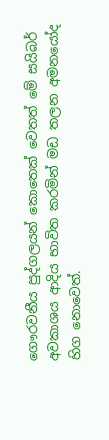ගෞරවනීය පුද්ගලයන් කොතෙක් වෙතත් මේ සයිබර් අවකාශය ආදිය භාවිත ‍කරමින් මඩ තලන අමනයෝද හිග නොවෙත්.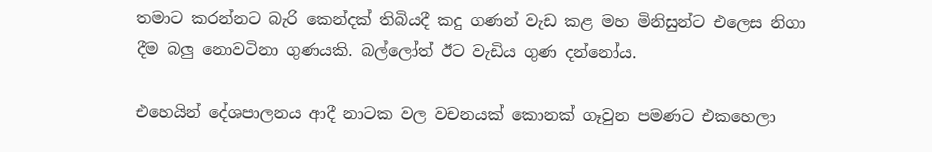තමාට කරන්නට බැරි කෙන්දක් තිබියදී කදු ගණන් වැඩ කළ මහ මිනිසුන්ට එලෙස නිගා දීම බලු නොවටිනා ගුණයකි. බල්ලෝත් ඊට වැඩිය ගුණ දන්නෝය.

එහෙයින් දේශපාලනය ආදී නාටක වල වචනයක් කොනක් ගෑවුන පමණට එකහෙලා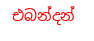එබන්දන්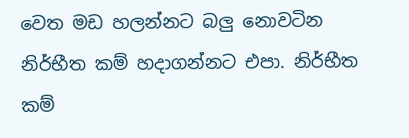වෙත මඩ හලන්නට බලු නොවටින නිර්භීත කම් හදාගන්නට එපා. නිර්භීත කම්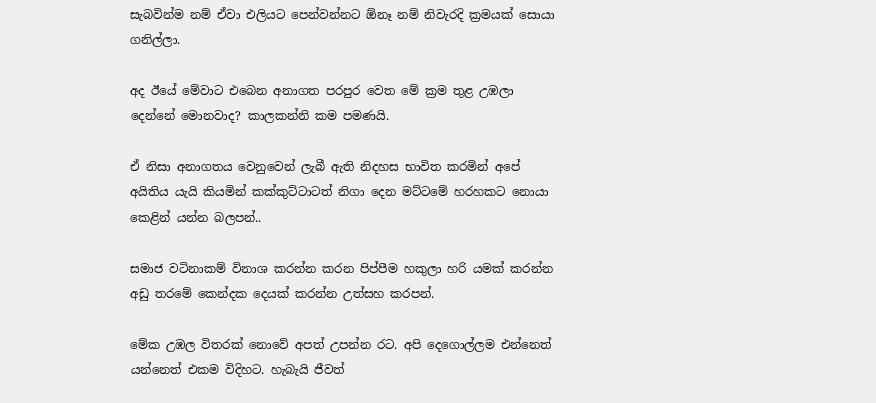සැබවින්ම නම් ඒවා එලියට පෙන්වන්නට ඕනෑ නම් නිවැරදි ක්‍රමයක් සොයා ගනිල්ලා.

අද ඊයේ මේවාට එබෙන අනාගත පරපුර වෙත මේ ක්‍රම තුළ උඹලා දෙන්නේ මොනවාද? කාලකන්නි කම පමණයි.

ඒ නිසා අනාගතය වෙනුවෙන් ලැබී ඇති නිදහස භාවිත කරමින් අපේ අයිතිය යැයි කියමින් කක්කුට්ටාටත් නිගා දෙන මට්ටමේ හරහකට නොයා කෙළින් යන්න බලපන්..

සමාජ වටිනාකම් විනාශ ක‍රන්න කරන පිප්පීම හකුලා හරි යමක් කරන්න අඩු තරමේ කෙන්දක දෙයක් කරන්න උත්සහ කරපන්.

මේක උඹල විතරක් නොවේ අපත් උපන්න රට. අපි දෙ‍ගොල්ලම එන්නෙත් යන්නෙත් එකම විදිහට. හැබැයි ජීවත්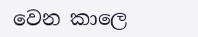වෙන කාලෙ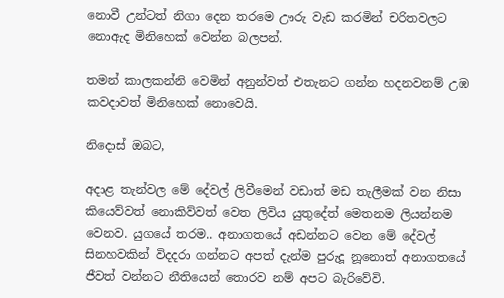නොවී උන්ටත් නිගා දෙන තරමෙ ඌරු වැඩ කරමින් චරිතවලට නොඇද මිනිහෙක් වෙන්න බලපන්.

තමන් කාලකන්නි වෙමින් අනුන්වත් එතැනට ගන්න හදනවනම් උඹ කවදාවත් මිනිහෙක් නොවෙයි.

නිදොස් ඔබට,

අදාළ තැන්වල මේ දේවල් ලිවීමෙන් වඩාත් මඩ තැලීමක් වන නිසා කියෙව්වත් නොකිව්වත් වෙත ලිවිය යුතුදේත් මෙතනම ලියන්නම වෙනව. යුගයේ තරම.. අනාගතයේ අඩන්නට වෙන මේ දේවල් සිනහවකින් විදදරා ගන්නට අපත් දැන්ම පුරුදූ නූනොත් අනාගතයේ ජීවත් වන්නට නීතියෙන් තොරව නම් අපට බැරිවේවි.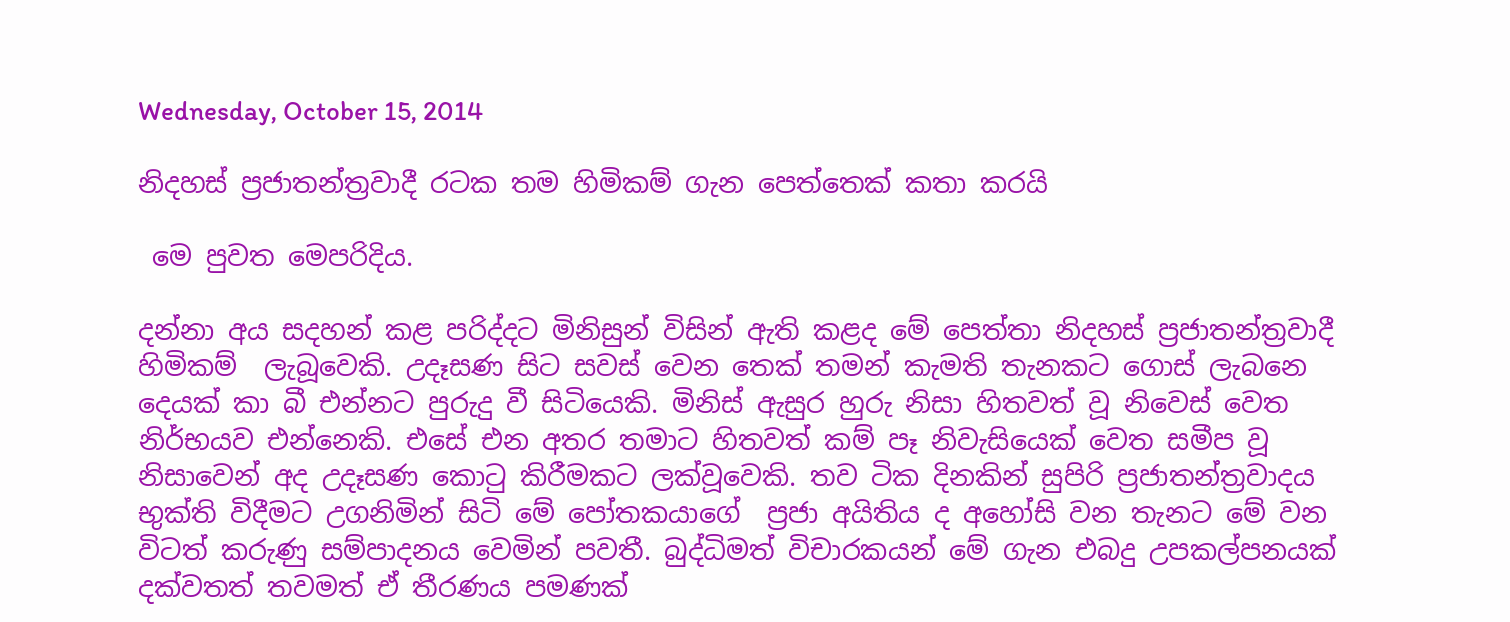Wednesday, October 15, 2014

නිදහස් ප්‍රජාතන්ත්‍රවාදී රටක තම හිමිකම් ගැන පෙත්තෙක් කතා කරයි

 මෙ පුවත මෙපරිදිය.

දන්නා අය සදහන් කළ පරිද්දට මිනිසුන් විසින් ඇති කළද මේ පෙත්තා නිදහස් ප්‍රජාතන්ත්‍රවාදී හිමිකම්  ලැබූවෙකි. උදෑසණ සිට සවස් වෙන තෙක් තමන් කැමති තැනකට ගොස් ලැබනෙ දෙයක් කා බී එන්නට පුරුදු වී සිටියෙකි. මිනිස් ඇසුර හුරු නිසා හිතවත් වූ නිවෙස් වෙත නිර්භයව එන්නෙකි. එසේ එන අතර තමාට හිතවත් කම් පෑ නිවැසියෙක් වෙත සමීප වූ නිසාවෙන් අද උදෑසණ කොටු කිරීමකට ලක්වූවෙකි. තව ටික දිනකින් සුපිරි ප්‍රජාතන්ත්‍රවාදය භුක්ති විදීමට උගනිමින් සිටි මේ පෝතකයාගේ  ප්‍රජා අයිතිය ද අහෝසි වන තැනට මේ වන විටත් කරුණු සම්පාදනය වෙමින් පවතී. බුද්ධිමත් විචාරකයන් මේ ගැන එබදු උපකල්පනයක් දක්වතත් තවමත් ඒ තීරණය පමණක්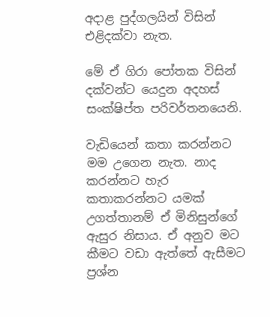අදාළ පුද්ගලයින් විසින් එළිදක්වා නැත.

මේ ඒ ගිරා පෝතක විසින් දක්වන්ට යෙදුන අදහස් සංක්ෂිප්ත පරිවර්තනයෙනි.

වැඩියෙන් කතා කරන්නට මම උගෙන නැත. නාද කරන්නට හැර කතාකරන්නට යමක් උගත්තානම් ඒ මිනිසුන්ගේ ඇසුර නිසාය. ඒ අනුව මට කීමට වඩා ඇත්තේ ඇසීමට ප්‍රශ්න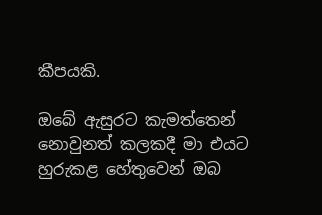කීපයකි.

ඔබේ ඇසුරට කැමත්තෙන් නොවුනත් කලකදී මා එයට හුරුකළ හේතුවෙන් ඔබ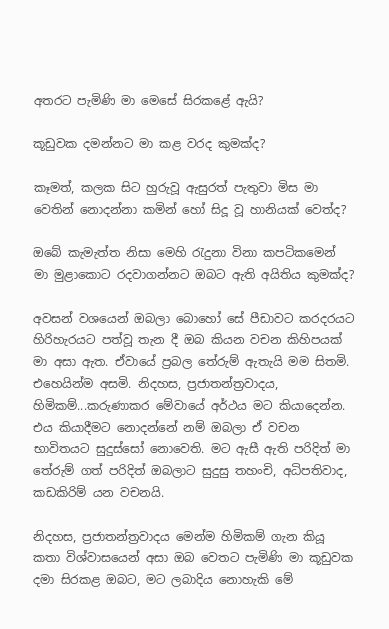අතරට පැමිණි මා මෙසේ සිරකළේ ඇයි?

කූඩුවක දමන්නට මා කළ වරද කුමක්ද?

කෑමත්, කලක සිට හුරුවූ ඇසුරත් පැතුවා මිස මා වෙතින් නොදන්නා කමින් හෝ සිදූ වූ හානියක් වෙත්ද?

ඔබේ කැමැත්ත නිසා මෙහි රැදුනා විනා කපටිකමෙන් මා මුළාකොට රදවාගන්නට ඔබට ඇති අයිතිය කුමක්ද?

අවසන් වශයෙන් ඔබලා බොහෝ සේ පීඩාවට කරදරයට හිරිහැරයට පත්වූ තැන දී ඔබ කියන වචන කිහිපයක් මා අසා ඇත. ඒවායේ ප්‍රබල තේරුම් ඇතැයි මම සිතමි. එහෙයින්ම අසමි. නිදහස, ප්‍රජාතන්ත්‍රවාදය, හිමිකම්...කරුණාකර මේවායේ අර්ථය මට කියාදෙන්න. එය කියාදීමට නොදන්නේ නම් ඔබලා ඒ වචන භාවිතයට සුදුස්සෝ නොවෙති. මට ඇසී ඇති පරිදිත් මා තේරුම් ගත් පරිදිත් ඔබලාට සුදුසු තහංචි, අධිපතිවාද, කඩකිරිම් යන වචනයි.

නිදහස, ප්‍රජාතන්ත්‍රවාදය මෙන්ම හිමිකම් ගැන කියූ කතා විශ්වාසයෙන් අසා ඔබ වෙතට පැමිණි මා කූඩුවක දමා සිරකළ ඔබට, මට ලබාදිය නොහැකි මේ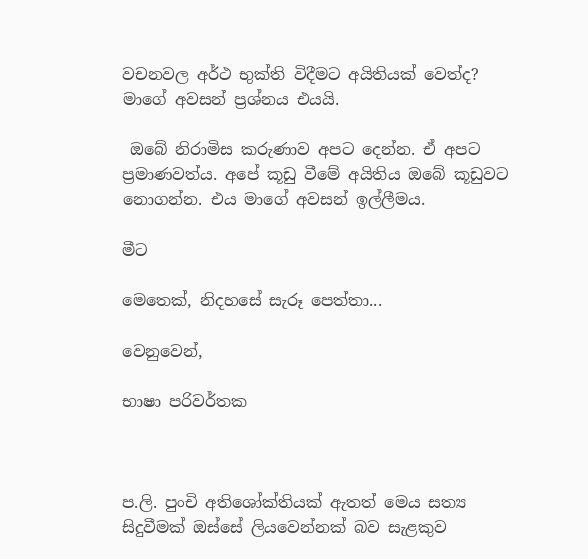වචනවල අර්ථ භුක්ති විදීමට අයිතියක් වෙත්ද? මාගේ අවසන් ප්‍රශ්නය එයයි.

 ඔබේ නිරාමිස කරුණාව අපට දෙන්න. ඒ අපට ප්‍රමාණවත්ය. අපේ කූඩු වීමේ අයිතිය ඔබේ කූඩුවට නොගන්න. එය ම‍ාගේ අවසන් ඉල්ලීමය.

මීට

මෙතෙක්, නිදහසේ සැරූ පෙත්තා...

වෙනුවෙන්,

භාෂා පරිවර්තක



ප.ලි. පුංචි අතිශෝක්තියක් ඇතත් මෙය සත්‍ය සිදුවීමක් ඔස්සේ ලියවෙන්නක් බව සැළකුව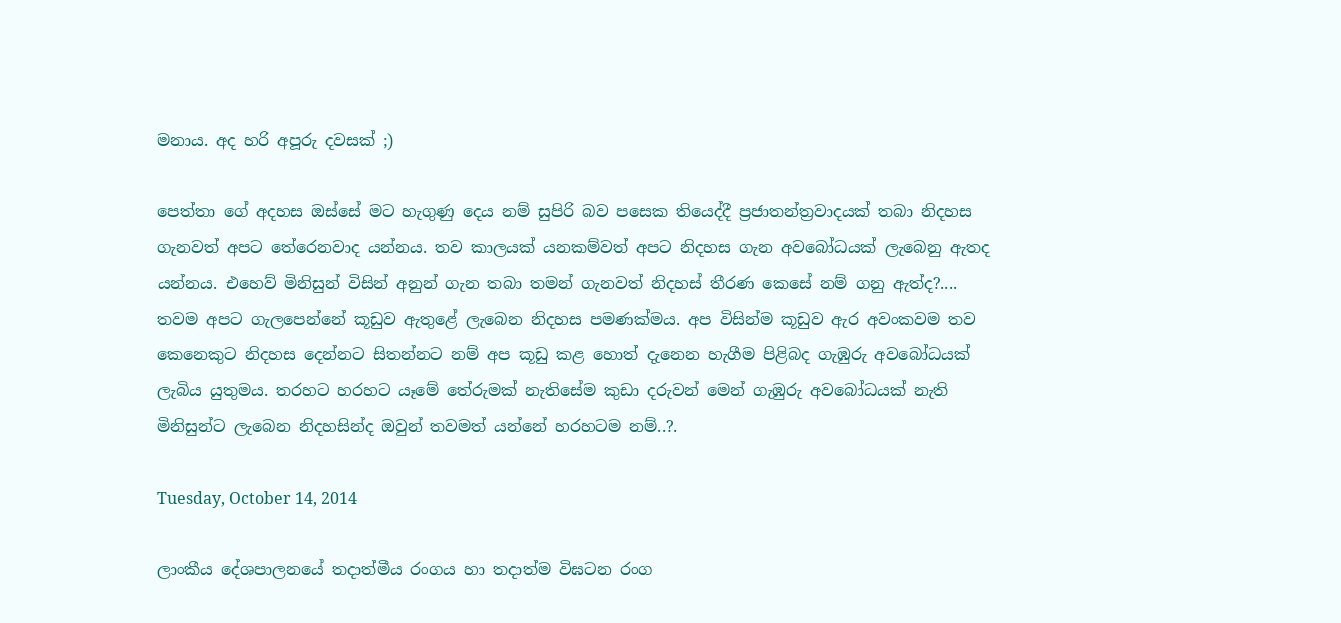මනාය. අද හරි අපූරු දවසක් ;)

පෙත්තා ගේ අදහස ඔස්සේ මට හැගුණු දෙය නම් සුපිරි බව පසෙක තියෙද්දී ප්‍රජාතන්ත්‍රවාදයක් තබා නිදහස ගැනවත් අපට තේරෙනවාද යන්නය. තව කාලයක් යනකම්වත් අපට නිදහස ගැන අවබෝධයක් ලැබෙනු ඇතද යන්නය. එහෙව් මිනිසුන් විසින් අනුන් ගැන තබා තමන් ගැනවත් නිදහස් තීරණ කෙසේ නම් ගනු ඇත්ද?.... තවම අපට ගැලපෙන්නේ කූඩුව ඇතුළේ ලැබෙන නිදහස පමණක්මය. අප විසින්ම කූඩුව ඇර අවංකවම තව කෙනෙකුට නිදහස දෙන්නට සිතන්නට නම් අප කූඩු කළ හොත් දැනෙන හැගීම පිළිබද ගැඹුරු අවබෝධයක් ලැබිය යුතුමය. තරහට හරහට යෑමේ තේරුමක් නැතිසේම කුඩා දරුවන් මෙන් ගැඹුරු අවබෝධයක් නැති මිනිසුන්ට ‍ලැබෙන නිදහසින්ද ඔවුන් තවමත් යන්නේ හරහටම නම්..?.

Tuesday, October 14, 2014

ලාංකීය ‍දේශපාලනයේ තදාත්මීය රංගය හා තදාත්ම විඝටන රංග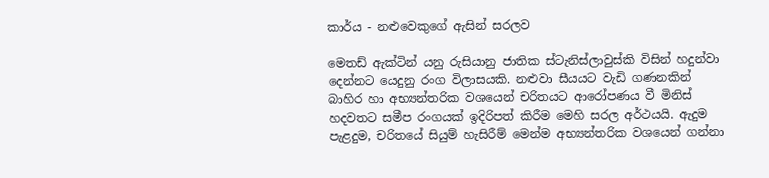කාර්ය - නළුවෙකුගේ ඇසින් සරලව

මෙතඩ් ඇක්ටින් යනු රුසියානු ජාතික ස්ටැනිස්ලාවුස්කි විසින් හදුන්වා දෙන්නට යෙදුනු රංග විලාසයකි. නළුවා සීයයට වැඩි ගණනකින් බාහිර හා අභ්‍යන්තරික වශයෙන් චරිතයට ආරෝපණය වී මිනිස් හදවතට සමීප රංගයක් ඉදිරිපත් කිරීම මෙහි සරල අර්ථයයි. ඇදුම පැළදුම, චරිතයේ සියුම් හැසිරීම් මෙන්ම අභ්‍යන්තරික වශයෙන් ගන්නා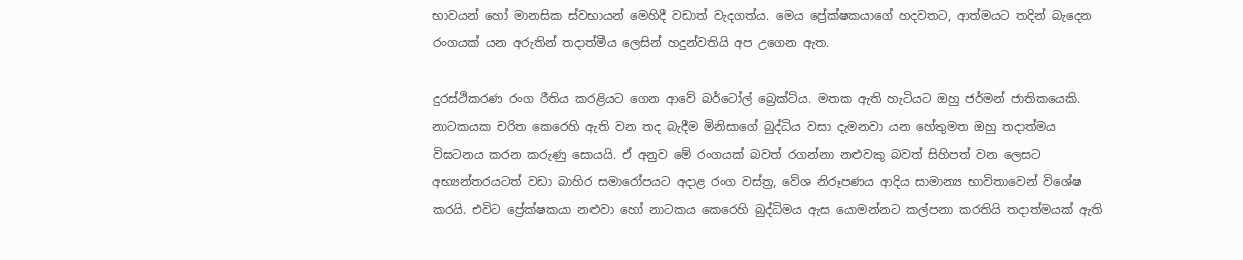භාවයන් හෝ මානසික ස්වභායන් මෙහිදී වඩාත් වැදගත්ය. මෙය ප්‍රේක්ෂකයාගේ හදවතට, ආත්මයට තදින් බැදෙන රංගයක් යන අරුතින් තදාත්මීය ලෙසින් හදුන්වතියි අප උගෙන ඇත.

දුරස්ථිකරණ රංග රීතිය කරළියට ගෙන ආවේ බර්ටෝල් බ්‍රෙක්ට්ය. මතක ඇති හැටියට ඔහු ජර්මන් ජාතිකයෙකි. නාටකයක චරිත කෙරෙහි ඇති වන තද බැදීම මිනිසාගේ බුද්ධිය වසා දැමනවා යන හේතුමත ඔහු තදාත්මය විඝටනය කරන කරුණු සොයයි. ඒ අනුව මේ රංගයක් බවත් රගන්නා නළුවකු බවත් සිහිපත් වන ලෙසට අභ්‍යන්තරයටත් වඩා බාහිර සමාරෝපයට අදාළ රංග වස්ත්‍ර, වේශ නිරූපණය ආදිය සාමාන්‍ය භාවිත‍ාවෙන් විශේෂ කරයි. එවිට ප්‍රේක්ෂකයා නළුවා හෝ නාටකය කෙරෙහි බුද්ධිමය ඇස යොමන්නට කල්පනා කරතියි තදාත්මයක් ඇති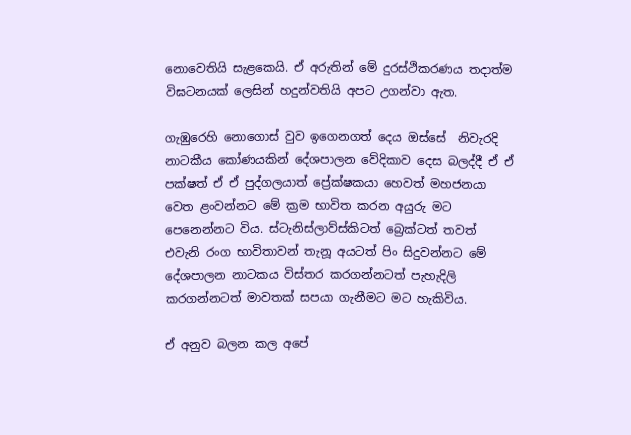නොවෙතියි සැළකෙයි. ඒ අරුතින් මේ දුරස්ථිකරණය තදාත්ම විඝටනයක් ලෙසින් හදුන්වතියි අපට උගන්වා ඇත.

ගැඹුරෙහි නොගොස් වුව ඉගෙනගත් දෙය ඔස්සේ  නිවැරදි නාටකීය කෝණයකින් දේශපාලන වේදිකා‍ව දෙස බලද්දී ඒ ඒ පක්ෂත් ඒ ඒ පුද්ගලයාත් ප්‍රේක්ෂකයා හෙවත් මහජනයා වෙත ළංවන්නට මේ ක්‍රම භාවිත කරන අයුරු මට පෙනෙන්නට විය. ස්ටැනිස්ලාව්ස්කිටත් බ්‍රෙක්ටත් තවත් එවැනි රංග භාවිතාවන් තැනූ අයටත් පිං සිදුවන්නට මේ දේශපාලන නාටකය විස්තර කරගන්නටත් පැහැදිලි කරගන්නටත් මාවතක් සපයා ගැනීමට මට හැකිවිය.

ඒ අනුව බලන කල අපේ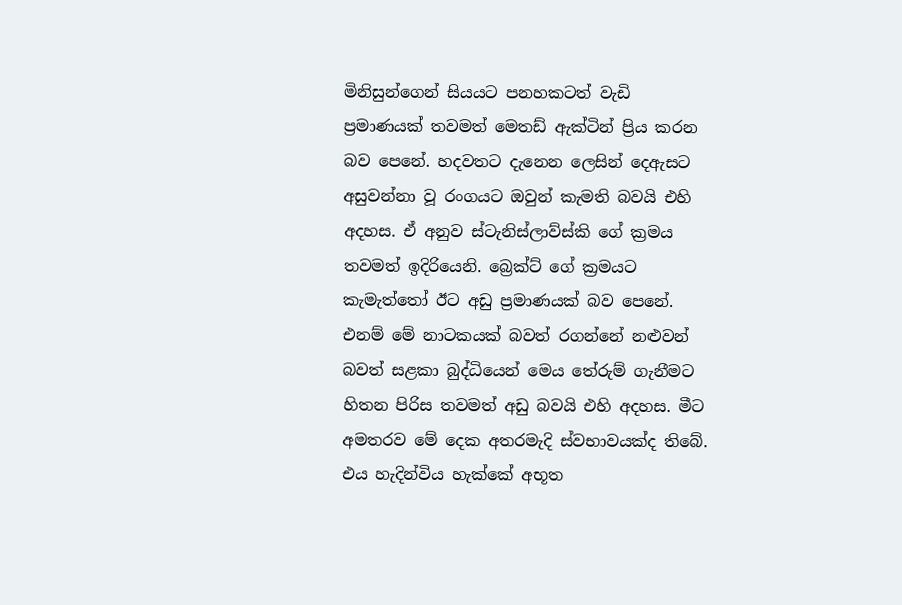මිනිසුන්ගෙන් සියයට පනහකටත් වැඩි ප්‍රමාණයක් තවමත් මෙතඩ් ඇක්ටින් ප්‍රිය කරන බව පෙනේ. හදවතට දැනෙන ලෙසින් දෙඇසට අසුවන්නා වූ රංගයට ඔවුන් කැමති බවයි එහි අදහස. ඒ අනුව ස්ටැනිස්ලාව්ස්කි ගේ ක්‍රමය තවමත් ඉදිරියෙනි. බ්‍රෙක්ට් ගේ ක්‍රමයට කැමැත්තෝ ඊට අඩු ප්‍රමාණයක් බව පෙනේ. එනම් මේ නාටකයක් බවත් රගන්නේ නළුවන් බවත් සළකා බුද්ධියෙන් මෙය තේරුම් ගැනීමට හිතන පිරිස තවමත් අඩු බවයි එහි අදහස. මීට අමතරව මේ දෙක අතරමැදි ස්වභාවයක්ද තිබේ. එය හැදින්විය හැක්කේ අභූත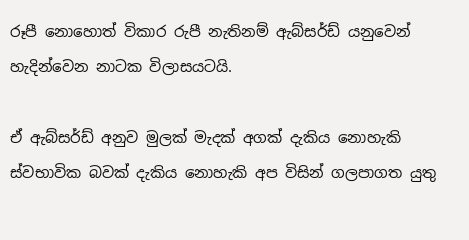රූපී නොහොත් විකාර රුපී නැතිනම් ඇබ්සර්ඩ් යනුවෙන් හැදින්වෙන නාටක විලාසයටයි.

ඒ ඇබ්සර්ඩ් අනුව මුලක් මැදක් අගක් දැකිය නොහැකි ස්වභාවික බවක් දැකිය නොහැකි අප විසින් ගලපාගත යුතු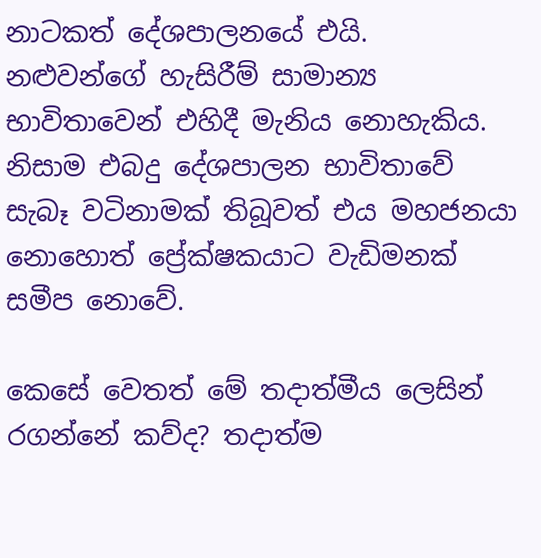නාටකත් දේශපාලනයේ එයි. නළුවන්ගේ හැසිරීම් සාමාන්‍ය භාවිතාවෙන් එහිදී මැනිය නොහැකිය. නිසාම එබදු දේශපාලන භාවිතාවේ සැබෑ වටිනාමක් තිබූවත් එය මහජනයා නොහොත් ප්‍රේක්ෂකයාට වැඩිමනක් සමීප නොවේ.

කෙසේ වෙතත් මේ තදාත්මීය ලෙසින් රගන්නේ කව්ද? තදාත්ම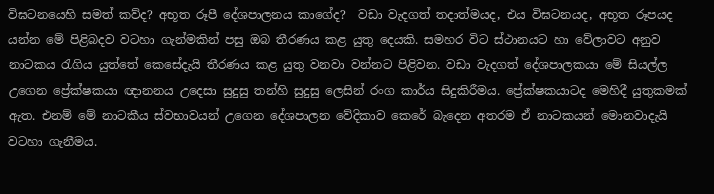විඝටනයෙහි සමත් කව්ද? අභූත රූපී දේශපාලනය කාගේද?  වඩා වැදගත් තදාත්මයද, එය විඝටනයද, අභූත රූපයද යන්න මේ පිළිබදව වටහා ගැන්මකින් පසු ඔබ තීරණය කළ යුතු දෙයකි. සමහර විට ස්ථානයට හා වේලාවට අනුව නාටකය රැගිය යුත්තේ කෙසේදැයි තීරණය කළ යුතු වනවා වන්නට පිළිවන. වඩා වැදගත් දේශපාලකයා මේ සියල්ල උගෙන ප්‍රේක්ෂකයා ‍ඥානනය උදෙසා සුදුසු තන්හි සුදුසු ලෙසින් රංග කාර්ය සිදුකිරීමය. ප්‍රේක්ෂකයාටද මෙහිදී යුතුකමක් ඇත. එනම් මේ නාටකීය ස්වභාවයන් උගෙන දේශපාලන වේදිකාව කෙරේ බැදෙන අතරම ඒ නාටකයන් මොනවාදැයි වටහා ගැනීමය.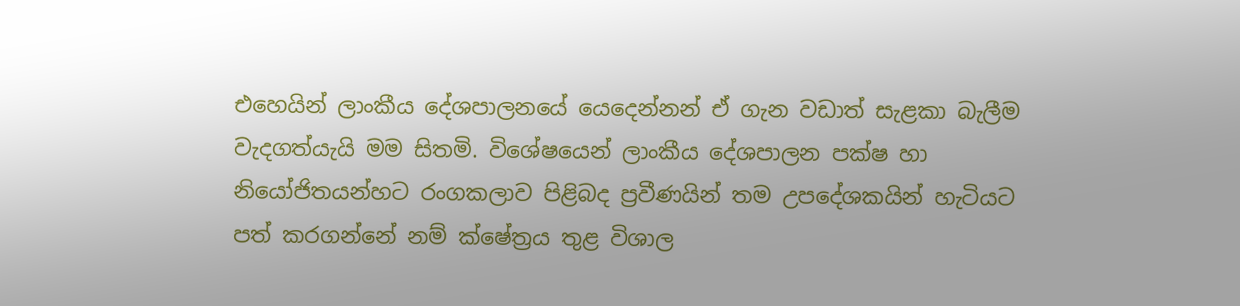එහෙයින් ලාංකීය දේශපාල‍නයේ යෙදෙන්නන් ඒ ගැන වඩාත් සැළකා බැලීම වැදගත්යැයි මම සිතමි. විශේෂයෙන් ලාංකීය දේශපාලන පක්ෂ හා නියෝජිතයන්හට රංගකලාව පිළිබද ප්‍රවීණයින් තම උපදේශකයින් හැටියට පත් කරගන්නේ නම් ‍ක්ෂේත්‍රය තුළ විශාල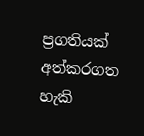ප්‍රගතියක් අත්කරගත හැකි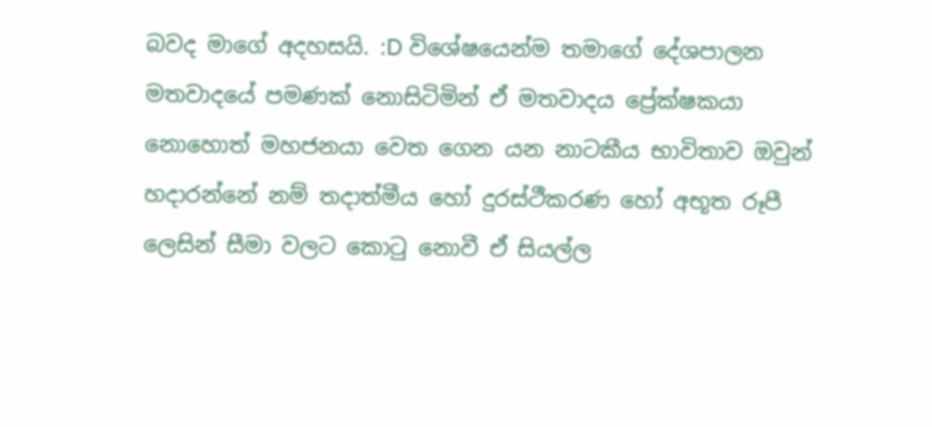බවද මාගේ අදහසයි. :D විශේෂයෙන්ම තමාගේ දේශපාල‍න මතවාදයේ පමණක් නොසිටිමින් ඒ මතවාදය ප්‍රේක්ෂකයා නොහොත් මහජනයා වෙත ගෙන යන නාටකීය භාවිතාව ඔවුන් හදාරන්නේ නම් තදාත්මීය හෝ දුරස්ථීකරණ හෝ අභූත රූපී ලෙසින් සීමා වලට කොටු නොවී ‍ඒ සියල්ල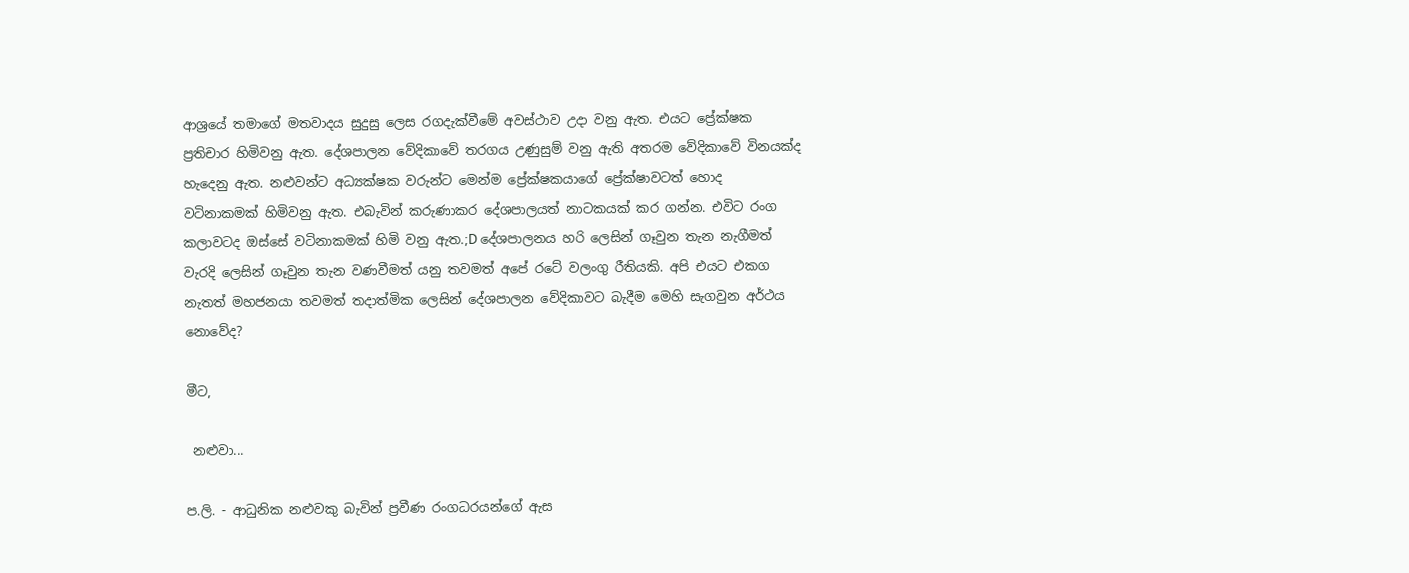ආශ්‍රයේ තමාගේ මතවාදය සුදුසු ලෙස රගදැක්වීමේ අවස්ථාව උදා වනු ඇත. එයට ප්‍රේක්ෂක ප්‍රතිචාර හිමිවනු ඇත. දේශපාලන වේදිකාවේ තරගය උණුසුම් වනු ඇති අතරම වේදිකාවේ විනයක්ද හැදෙනු ඇත. නළුවන්ට අධ්‍යක්ෂක වරුන්ට මෙන්ම ප්‍රේක්ෂකයාගේ ප්‍රේක්ෂාවටත් හොද වටිනාකමක් හිමිවනු ඇත. එබැවින් කරුණාකර දේශපාලයත් නාටකයක් කර ගන්න. එවිට රංග කලාවටද ඔස්සේ වටිනාකමක් හිමි වනු ඇත.;D දේශපාලනය හරි ලෙසින් ගෑවුන තැන නැගීමත් වැරදි ලෙසින් ගෑවුන තැන වණවීමත් යනු තවමත් අපේ ර‍ටේ වලංගු රීතියකි. අපි එයට එකග නැතත් මහජනයා තවමත් තදාත්මික ලෙසින් දේශපාලන වේදිකාවට බැදීම මෙහි සැගවුන අර්ථය නොවේද?

මීට,

 නළුවා...

ප.ලි. - ආධුනික නළුවකු බැවින් ප්‍රවීණ රංගධරයන්ගේ ඇස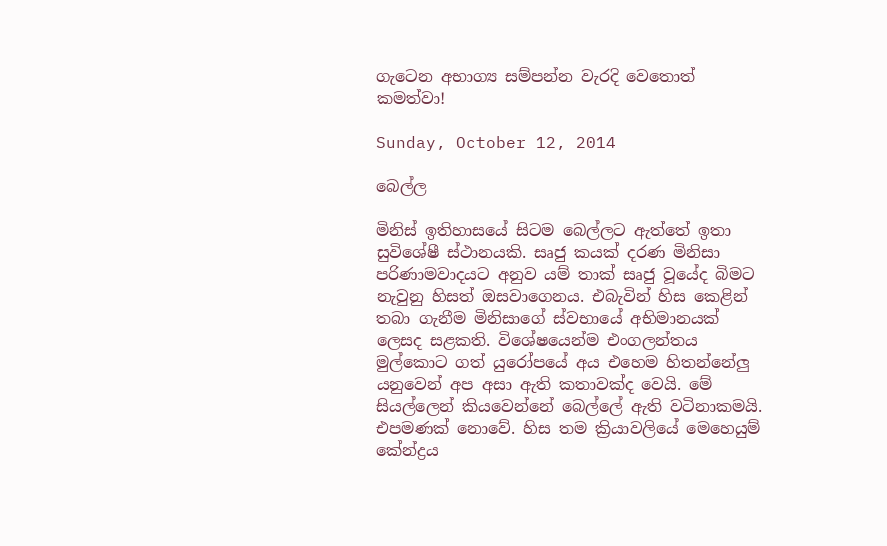ගැටෙන අභාග්‍ය සම්පන්න වැරදි වෙතොත් කමත්වා!

Sunday, October 12, 2014

බෙල්ල

මිනිස් ඉතිහාසයේ සිටම බෙල්ලට ඇත්තේ ඉතා සුවිශේෂී ස්ථානයකි. සෘජු කයක් දරණ මිනිසා පරිණාමවාදයට අනුව යම් තාක් සෘජු වූයේද බිමට නැවුනු හිසත් ඔසවාගෙනය. එබැවින් හිස කෙළින් තබා ගැනීම මිනිසාගේ ස්වභායේ අභිමානයක් ලෙසද සළකති. විශේෂයෙන්ම එංගලන්තය මුල්කොට ගත් යුරෝපයේ අය එහෙම හිතන්නේලු යනුවෙන් අප අසා ඇති කතාවක්ද වෙයි. මේ සියල්ලෙන් කියවෙන්නේ බෙල්ලේ ඇති වටිනාකමයි. එපමණක් නොවේ. හිස තම ක්‍රියාවලියේ මෙහෙයුම් කේන්ද්‍රය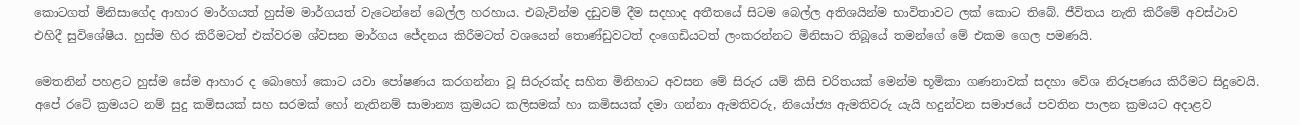කොටගත් මිනිසාගේද ආහාර මාර්ගයත් හුස්ම මාර්ගයත් වැටෙන්නේ බෙල්ල හරහාය. එබැවින්ම දඩුවම් දීම සදහාද අතීතයේ සිටම බෙල්ල අතිශයින්ම භාවිතාවට ලක් කොට තිබේ. ජීවිතය නැති කිරීමේ අවස්ථාව එහිදී සුවිශේෂීය. හුස්ම හිර කිරීමටත් එක්වරම ශ්වසන මාර්ගය ජේදනය කිරීමටත් වශයෙන් තොණ්ඩුවටත් දංගෙඩියටත් ලංකරන්නට මිනිසාට තිබූයේ තමන්ගේ මේ එකම ගෙල පමණයි.

මෙතනින් පහළට හුස්ම සේම ආහාර ද බොහෝ කොට යවා පෝෂණය කරගන්නා වූ සිරුරක්ද සහිත මිනිහාට අවසන මේ සිරුර යම් කිසි චරිතයක් මෙන්ම භූමිකා ගණනාවක් සදහා වේශ නිරූපණය කිරීමට සිදුවෙයි. අපේ රටේ ක්‍රමයට නම් සුදු කමිසයක් සහ සරමක් හෝ නැතිනම් සාමාන්‍ය ක්‍රමයට කලිසමක් හා කමිසයක් දමා ගන්නා ඇමතිවරු, නියෝජ්‍ය ඇමතිවරු යැයි හදුන්වන සමාජයේ පවතින පාලන ක්‍රමයට අදාළව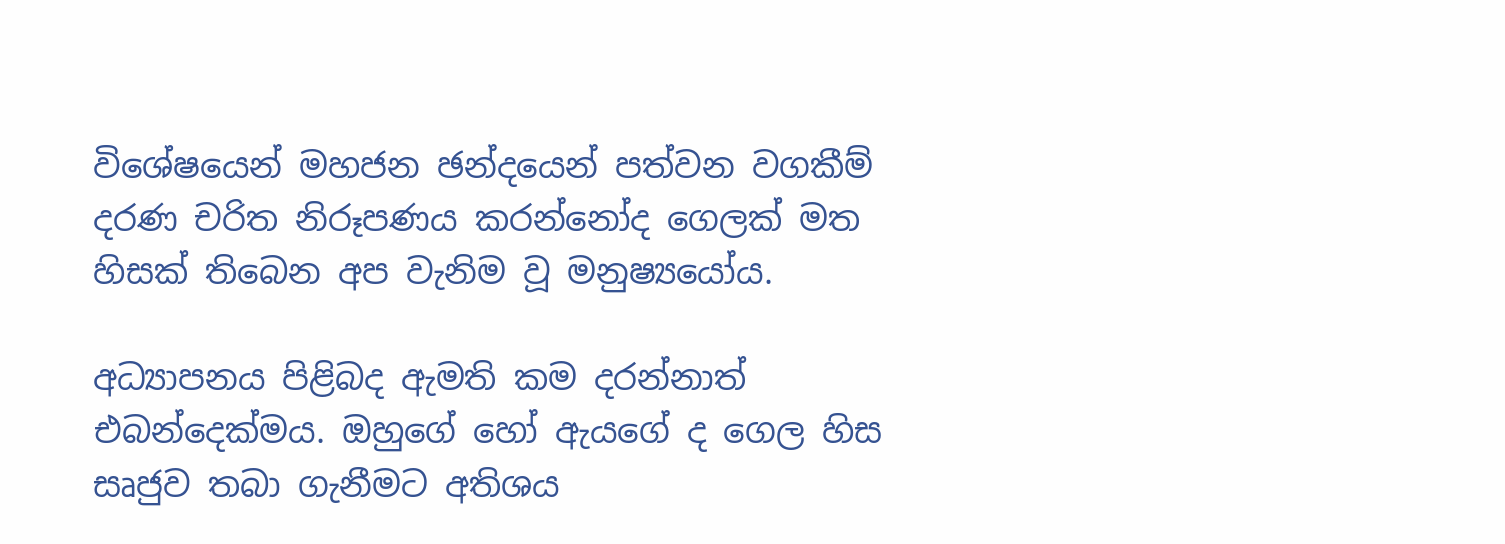විශේෂයෙන් මහජන ඡන්දයෙන් පත්වන වගකීම් දරණ චරිත නිරූපණය කරන්නෝද ගෙලක් මත හිසක් තිබෙන අප වැනිම වූ මනුෂ්‍යයෝය.

අධ්‍යාපනය පිළිබද ඇමති කම දරන්නාත් එබන්දෙක්මය. ඔහුගේ හෝ ඇයගේ ද ගෙල හිස සෘජුව තබා ගැනීමට අතිශය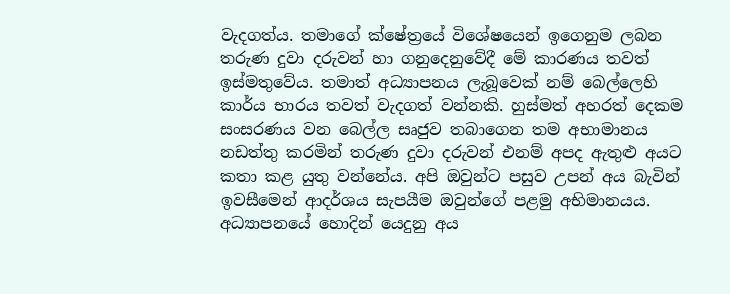වැදගත්ය. තමාගේ ක්ෂේත්‍රයේ විශේෂයෙන් ඉගෙනුම ලබන තරුණ දුවා දරුවන් හා ගනුදෙනුවේදී මේ කාරණය තවත් ඉස්මතුවේය. තමාත් අධ්‍යාපනය ලැබූවෙක් නම් බෙල්ලෙහි කාර්ය භාරය තවත් වැදගත් වන්නකි. හුස්මත් අහරත් දෙකම සංසරණය වන බෙල්ල සෘජුව තබාගෙන තම අභාමානය නඩත්තු කරමින් තරුණ දුවා දරුවන් එනම් අපද ඇතුළු අයට කතා කළ යුතු වන්නේය. අපි ඔවුන්ට පසුව උපන් අය බැවින් ඉවසීමෙන් ආදර්ශය සැපයීම ඔවුන්ගේ පළමු අභිමානයය. අධ්‍යාපනයේ හොදින් යෙදුනු අය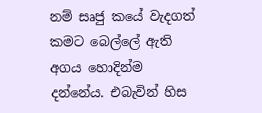නම් සෘජු කයේ වැදගත් කමට බෙල්ලේ ඇති අගය හොදින්ම දන්නේය. එබැවින් හිස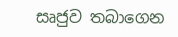සෘජුව තබාගෙන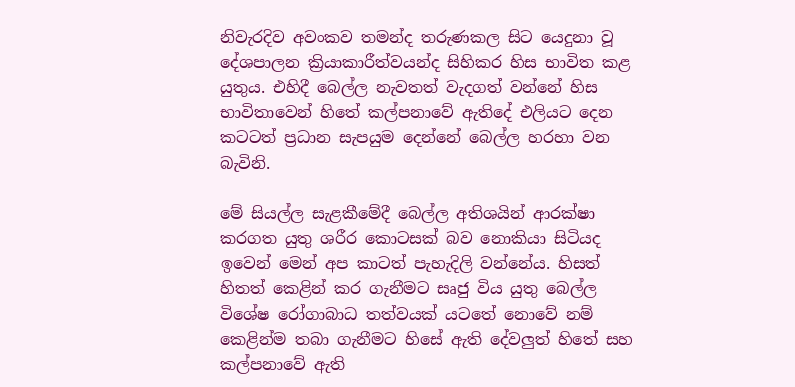නිවැරදිව අවංකව තමන්ද තරුණකල සිට යෙදුනා වූ දේශපාලන ක්‍රියාකාරීත්වයන්ද සිහිකර හිස භාවිත කළ යුතුය. එහිදී බෙල්ල නැවතත් වැදගත් වන්නේ හිස භාවිතාවෙන් හිතේ කල්පනාවේ ඇති‍දේ එලියට දෙන කටටත් ප්‍රධාන සැපයුම දෙන්නේ බෙල්ල හරහා වන බැවිනි.

මේ සියල්ල සැළකීමේදී බෙල්ල අතිශයින් ආරක්ෂා කරගත යුතු ශරීර කොටසක් බව නොකියා සිටියද ඉවෙන් මෙන් අප කාටත් පැහැදිලි වන්නේය. හිසත් හිතත් කෙළින් කර ගැනීමට සෘජු විය යුතු බෙල්ල විශේෂ රෝගාබාධ තත්වයක් යටතේ නොවේ නම් කෙළින්ම තබා ගැනීමට හිසේ ඇති දේවලුත් හිතේ සහ කල්පනාවේ ඇති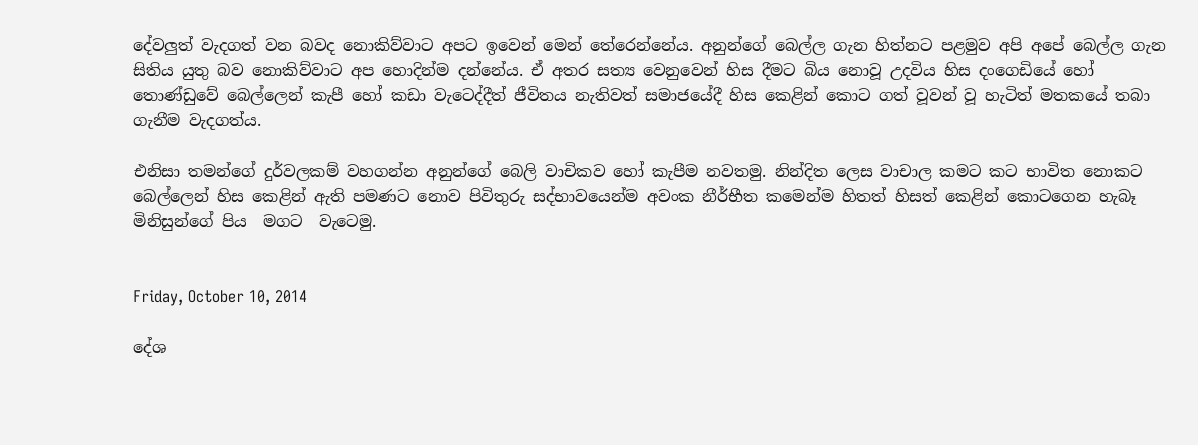දේවලුත් වැදගත් වන බවද නොකිව්වාට අපට ඉවෙන් මෙන් තේරෙන්නේය. අනුන්ගේ බෙල්ල ගැන හිත්නට පළමුව අපි අපේ බෙල්ල ගැන සිතිය යුතු බව නොකිව්වාට අප හොදින්ම දන්නේය. ඒ අතර සත්‍ය වෙනුවෙන් හිස දීමට බිය නොවූ උදවිය හිස දංගෙඩියේ හෝ තොණ්ඩුවේ බෙල්ලෙන් කැපී හෝ කඩා වැටෙද්දීත් ජීවිතය නැතිවත් සමාජයේදී හිස කෙළින් කොට ගත් වූවන් වූ හැටිත් මතකයේ තබා ගැනීම වැදගත්ය‍.

එනිසා තමන්ගේ දුර්වලකම් වහගන්න අනුන්ගේ බෙලි වාචිකව හෝ කැපීම නවතමු. නින්දිත ලෙස වාචාල කමට කට භාවිත නොකට බෙල්ලෙන් හිස කෙළින් ඇති පමණට නොව පිවිතුරු සද්භාවයෙන්ම අවංක නීර්භීත කමෙන්ම හිතත් හිසත් කෙළින් කොටගෙන හැබෑ මිනිසුන්ගේ පිය  මගට  වැටෙමු.


Friday, October 10, 2014

දේශ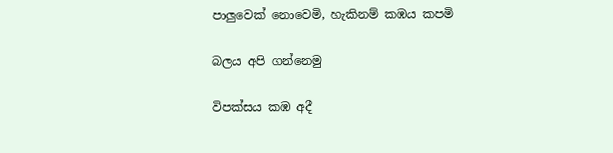පාලුවෙක් නොවෙමි, හැකිනම් කඹය කපමි

බලය අපි ගන්නෙමු

විපක්සය කඹ අදී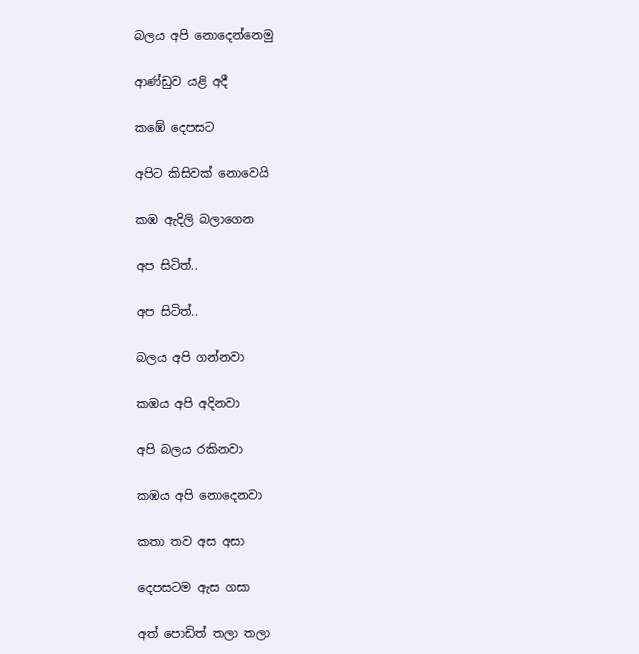බලය අපි නොදෙන්නෙමු

ආණ්ඩුව යළි අදී

කඹේ දෙපසට

අපිට කිසිවක් ‍නොවෙයි

කඹ ඇදිලි බලාගෙන

අප සිටිත්..

අප සිටිත්..

බලය අපි ගන්නවා

කඹය අපි අදිනවා

අපි බලය රකිනවා

කඹය අපි නොදෙනවා

කතා තව අස අසා

දෙපසටම ඇස ගසා

අත් පොඩිත් තලා තලා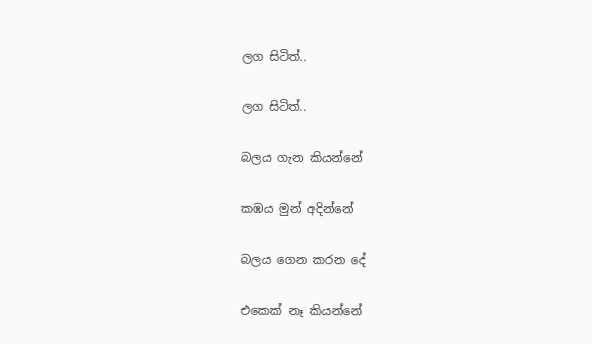ලග සිටිත්..

ලග සිටිත්..

බලය ගැන කියන්නේ

කඹය මුන් අදින්නේ

බලය ගෙන කරන දේ

එකෙක් නෑ කියන්නේ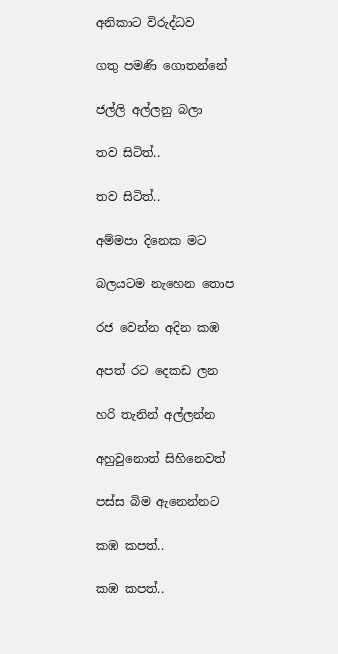අනිකාට විරුද්ධව

ගතු පමණි ගොතන්නේ

ජල්ලි අල්ලනු බලා

තව සිටිත්..

තව සිටිත්..

අම්මපා දිනෙක මට

බලයටම නැහෙන තොප

රජ වෙන්න අදින කඹ

අපත් රට දෙකඩ ලන

හරි තැනින් අල්ලන්න

අහුවුනොත් සිහිනෙවත්

පස්ස බිම ඇනෙන්නට

කඹ කපත්..

කඹ කපත්..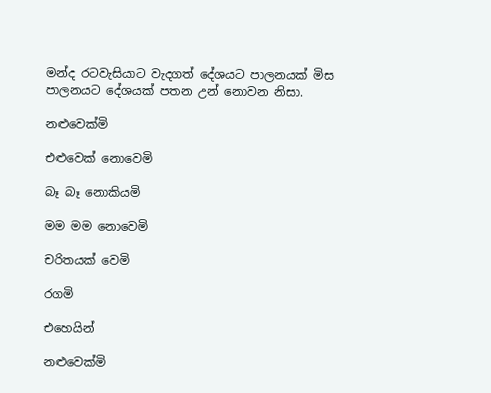මන්ද රටවැසියාට වැදගත් දේශයට පාලනයක් මිස පාලනයට දේශයක් පතන උන් නොවන නිසා.

නළුවෙක්මි

එළුවෙක් නොවෙමි

බෑ බෑ නොකියමි

මම මම නොවෙමි

චරිතයක් වෙමි

රගමි

එහෙයින්

නළුවෙක්මි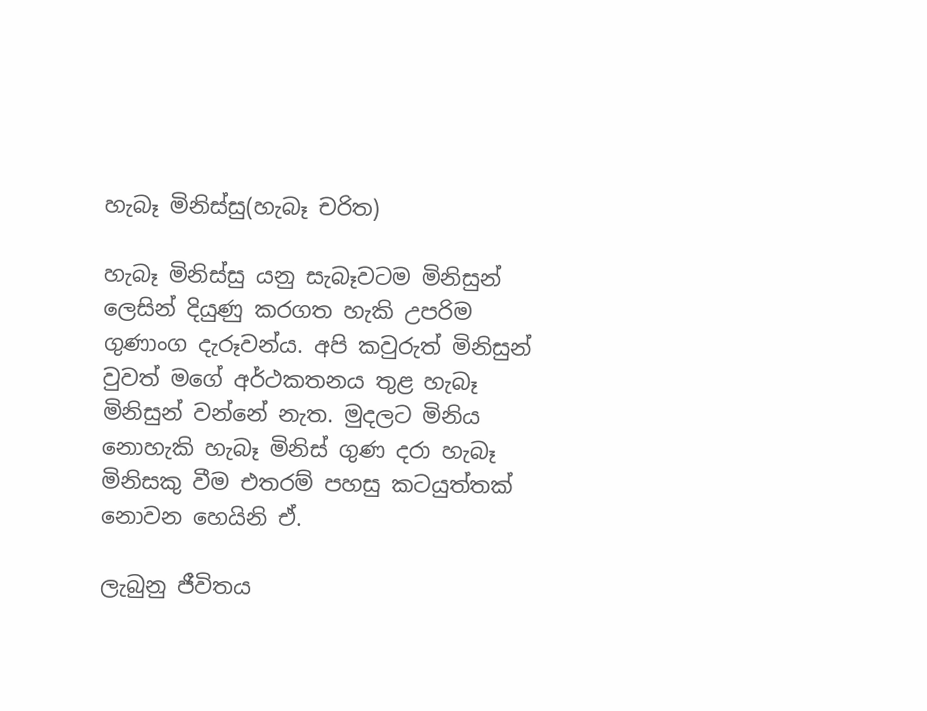හැබෑ මිනිස්සු(හැබෑ චරිත)

හැබෑ මිනිස්සු යනු සැබෑවටම මිනිසුන් ලෙසින් දියුණු කරගත හැකි උපරිම ගුණාංග දැරූවන්ය. අපි කවුරුත් මිනිසුන් වුවත් මගේ අර්ථකතනය තුළ හැබෑ මිනිසුන් වන්නේ නැත. මුදලට මිනිය නොහැකි හැබෑ මිනිස් ගුණ දරා හැබෑ මිනිසකු වීම එතරම් පහසු කටයුත්තක් නොවන හෙයිනි ඒ.

ලැබුනු ජීවිතය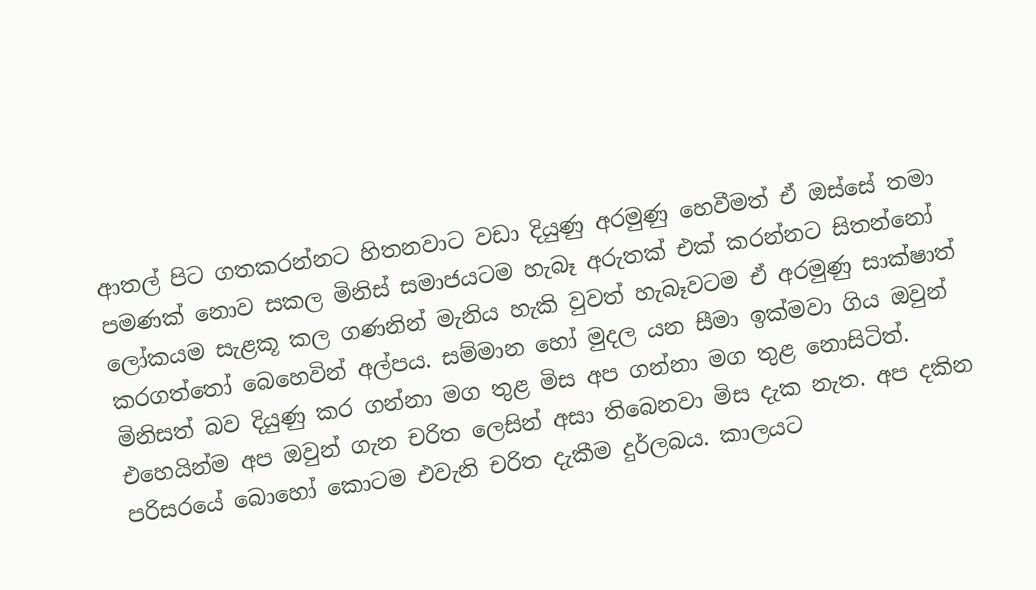ආතල් පිට ගතකරන්නට හිතනවාට වඩා දියුණු අරමුණු හෙවීමත් ඒ ඔස්සේ තමා පමණක් ‍නොව සකල මිනිස් සමාජයටම හැබෑ අරුතක් එක් කරන්නට සිතන්නෝ ලෝකයම සැළකූ කල ගණනින් මැනිය හැකි වුවත් හැබෑවටම ඒ අරමුණු සාක්ෂාත් කරගත්තෝ බෙහෙවින් අල්පය. සම්මාන හෝ මුදල යන සීමා ඉක්මවා ගිය ඔවුන් මිනිසත් බව දියුණු කර ගන්නා මග තුළ මිස අප ගන්නා මග තුළ නොසිටිත්. එහෙයින්ම අප ඔවුන් ගැන චරිත ලෙසින් අසා තිබෙනවා මිස දැක නැත. අප දකින පරිසරයේ බොහෝ කොටම එවැනි චරිත දැකීම දුර්ලබය. කාලයට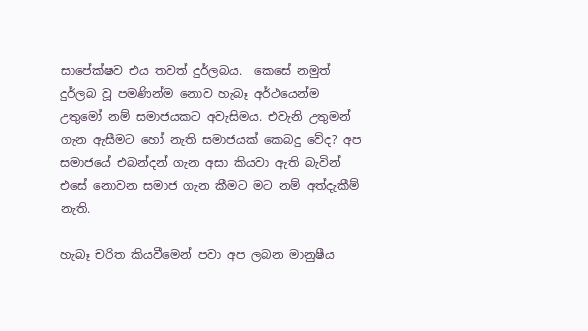සා‍පේක්ෂව එය තවත් දුර්ලබය.  කෙසේ නමුත් දුර්ලබ වූ පමණින්ම නොව හැබෑ අර්ථයෙන්ම උතුමෝ නම් සමාජයකට අවැසිමය. එවැනි උතුමන් ගැන ඇසීමට හෝ නැති සමාජයක් කෙබදු වේද? අප සමාජයේ එබන්දන් ගැන අසා කියවා ඇති බැවින් එසේ නොවන සමාජ ගැන කීමට මට නම් අත්දැකීම් නැති.

හැබෑ චරිත කියවීමෙන් පවා අප ලබන මානුෂීය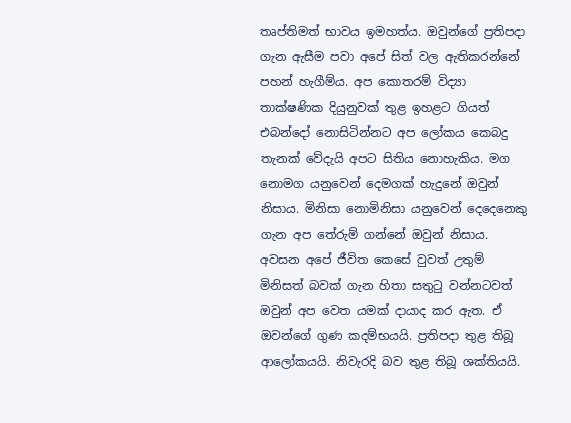තෘප්තිමත් භාවය ඉමහත්ය. ඔවුන්ගේ ප්‍රතිපදා ගැන ඇසීම පවා අපේ සිත් වල ඇතිකරන්නේ පහන් හැගීම්ය. අප කොතරම් විද්‍යා තාක්ෂණික දියුනුවක් තුළ ඉහළට ගියත් එබන්දෝ නොසිටින්නට අප ලෝකය කෙබදු තැනක් වේදැයි අපට සිතිය නොහැකිය. මග නොමග යනුවෙන් දෙමගක් හැදුනේ ඔවුන් නිසාය. මිනිසා නොමිනිසා යනුවෙන් දෙදෙනෙකු ගැන අප තේරුම් ගන්නේ ඔවුන් නිසාය. අවසන අපේ ජීවිත කෙසේ වුවත් උතුම් මිනිසත් බවක් ගැන හිතා සතුටු වන්නටවත් ඔවුන් අප වෙත යමක් දායාද කර ඇත. ඒ ඔවන්ගේ ගුණ කදම්භයයි. ප්‍රතිපදා තුළ තිබූ ආලෝකයයි. නිවැරදි බව තුළ තිබූ ශක්තියයි.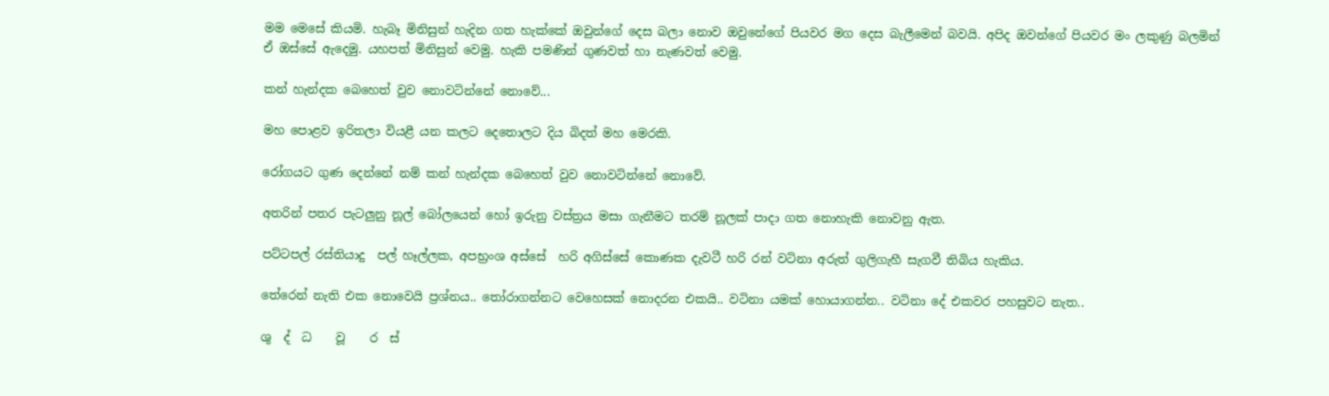මම මෙසේ කියමි. හැබෑ මිනිසුන් හැදින ගත හැක්කේ ඔවුන්ගේ දෙස බලා නොව ඔවුන‍ේගේ පියවර මග දෙස බැලීමෙන් බවයි. අපිද ඔවන්ගේ පියවර මං ලකුණු බලමින් ඒ ඔස්සේ ඇදෙමු. යහපත් මිනිසුන් වෙමු. හැකි පමණින් ගුණවත් ‍හා නැණවත් වෙමු.

කන් හැන්දක බෙහෙත් වුව නොවටින්නේ නොවේ...

මහ පොළව ඉරිතලා වියළී යන කලට දෙතොලට දිය බිදත් මහ මෙරකි.

රෝගයට ගුණ දෙන්නේ නම් කන් හැන්දක බෙහෙත් වුව නොවටින්නේ නොවේ‍.

අතරින් පතර පැටලුනු නූල් බෝලයෙන් හෝ ඉරුනු වස්ත්‍රය මසා ගැනීමට තරම් නූලක් පාදා ගත නොහැකි නොවනු ඇත.

පට්ටපල් රස්තියාදු  පල් හෑල්ලක, අපභ්‍රංශ අස්සේ  හරි අගිස්සේ කොණක දැවටී හරි රන් වටිනා අරුත් ගුලිගැහී සැගවී තිබිය හැකිය.

තේරෙන් නැති එක නොවෙයි ප්‍රශ්නය.. තෝරාගන්නට වෙහෙසක් නොදරන එකයි.. වටිනා යමක් හොයාගන්න.. වටිනා දේ එකවර පහසුවට නැත..

ශු  ද්  ධ    වූ    ර  ස්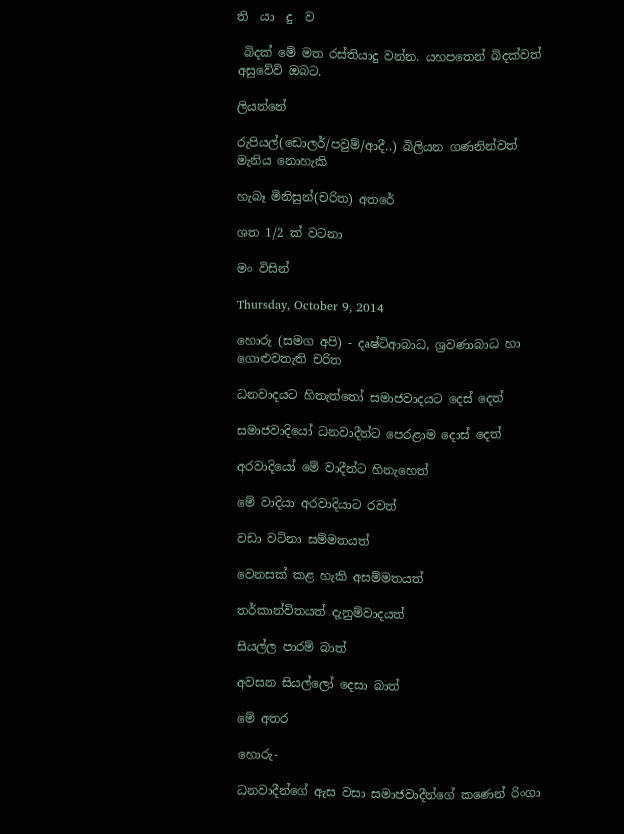ති  යා  දු  ව

 බිදක් මේ මත රස්තියාදු වන්න. යහපතෙන් බිදක්වත් අසුවේවි ඔබට.

ලියන්නේ

රුපියල්(ඩොලර්/පවුම්/ආදී..) බිලියන ගණනින්වත් මැනිය නොහැකි

හැබෑ මිනිසුන්(චරිත) අතරේ

ශත 1/2 ක් වටනා

මං විසින්

Thursday, October 9, 2014

හොරු (සමග අපි) - දෘෂ්ටිආබාධ, ශ්‍රවණාබාධ හා ගොළුවතැති චරිත

ධනවාදයට හිතැත්තෝ සමාජවාදයට දෙස් දෙත්

සමාජවාදියෝ ධනවාදීන්ට පෙරළාම දොස් දෙත්

අරවාදියෝ මේ වාදීන්ට හිනැහෙත්

මේ වාදියා අරවාදියාට රවත්

වඩා වටිනා සම්මතයත්

වෙනසක් කළ හැකි අසම්මතයත්

තර්කාන්විතයත් දැනුම්වාදයත්

සියල්ල පාරම් බාත්

අවසන සියල්ලෝ දෙසා බාත්

මේ අතර

හොරු-

ධනවාදීන්ගේ ඇස වසා සමාජවාදීන්ගේ කණෙන් රිංගා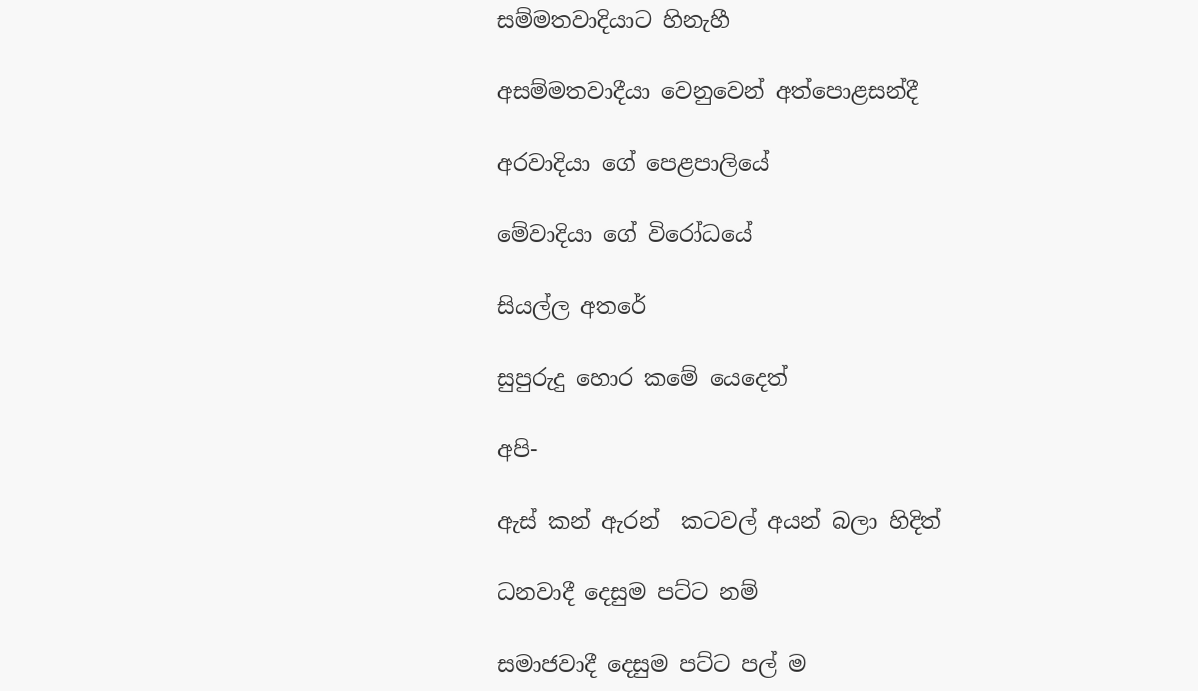සම්මතවාදියාට හිනැහී

අසම්මතවාදීයා වෙනුවෙන් අත්පොළසන්දී

අරවාදියා ගේ පෙළපාලියේ

මේවාදියා ගේ විරෝධයේ

සියල්ල අතරේ

සුපුරුදු හොර කමේ යෙදෙත්

අපි-

ඇස් කන් ඇරන්  කටවල් අයන් බලා හිදිත්

ධනවාදී දෙසුම පට්ට නම්

සමාජවාදී දෙසුම පට්ට පල් ම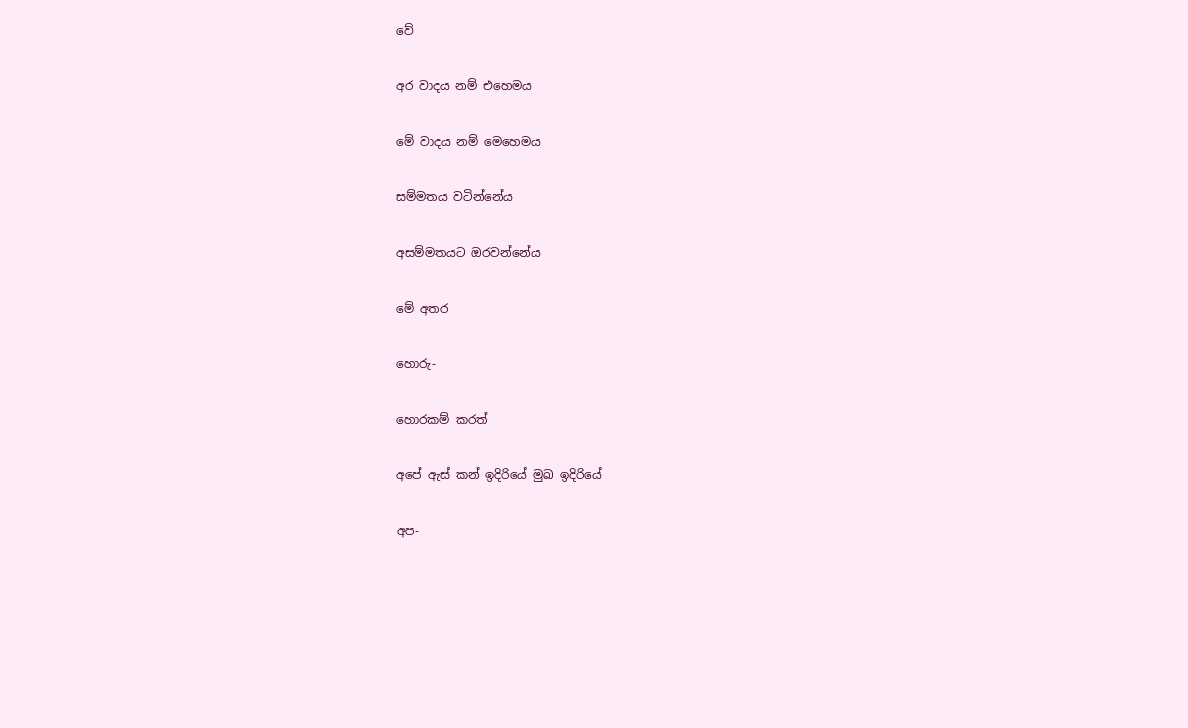වේ

අර වාදය නම් එහෙමය

මේ වාදය නම් මෙහෙමය

සම්මතය වටින්නේය

අසම්මතයට ඔරවන්නේය

මේ අතර

හොරු-

හොරකම් කරත්

අපේ ඇස් කන් ඉදිරියේ මුඛ ඉදිරියේ

අප-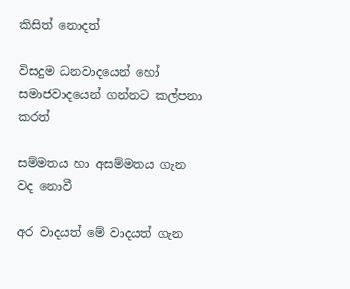කිසිත් නොදත්

විසදුම ධනවාදයෙන් හෝ සමාජවාදයෙන් ගන්නට කල්පනා කරත්

සම්මතය හා අසම්මතය ගැන වද නොවී

අර වාදයත් මේ වාදයත් ගැන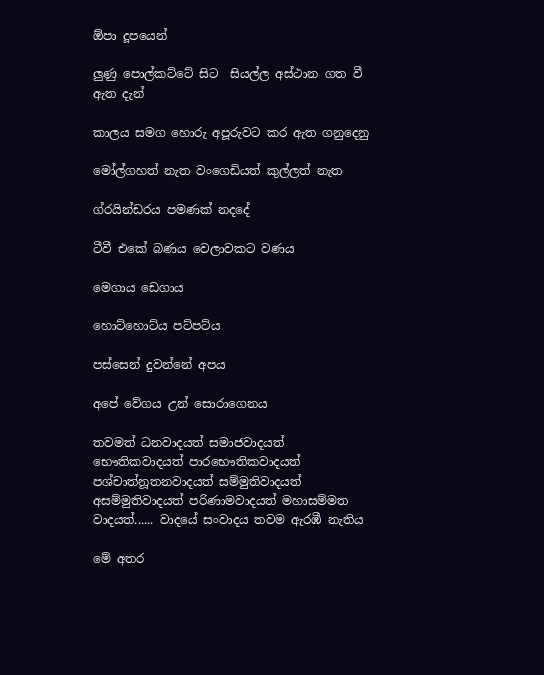ඕපා දූපයෙන්

ලුණු පොල්කට්ටේ සිට  සියල්ල අස්ථාන ගත වී ඇත දැන්

කාලය සමග හොරු අපූරුවට කර ඇත ගනුදෙනු

මෝල්ගහත් නැත වංගෙඩියත් කුල්ලත් නැත

ග්රයින්ඩරය පමණක් නදදේ

ටීවී එකේ බණය වෙලාවකට වණය

මෙගාය ඩෙගාය

හොට්හොට්ය පට්පට්ය

පස්සෙන් දුවන්නේ අපය

අපේ වේගය උන් සොරාගෙනය

තවමත් ධනවාදයත් සමාජවාදයත් භෞතිකවාදයත් පාරභෞතිකවාදයත් පශ්චාත්නූතනවාදයත් සම්මුතිවාදයත් අසම්මුතිවාදයත් පරිණාමවාදයත් මහාසම්මත වාදයත්...... වාදයේ සංවාදය තවම ඇරඹී නැතිය

මේ අතර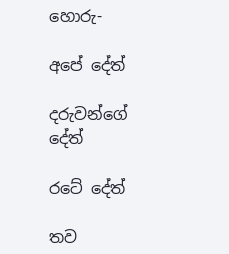හොරු-

අපේ දේත්

දරුවන්ගේ දේත්

රටේ දේත්

තව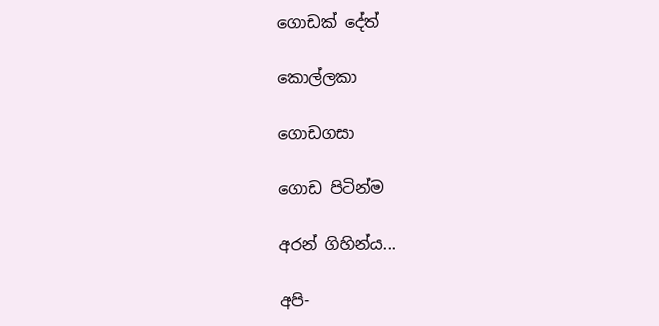ගොඩක් දේත්

කොල්ලකා

ගොඩගසා

ගොඩ පිටින්ම

අරන් ගිහින්ය...

අපි-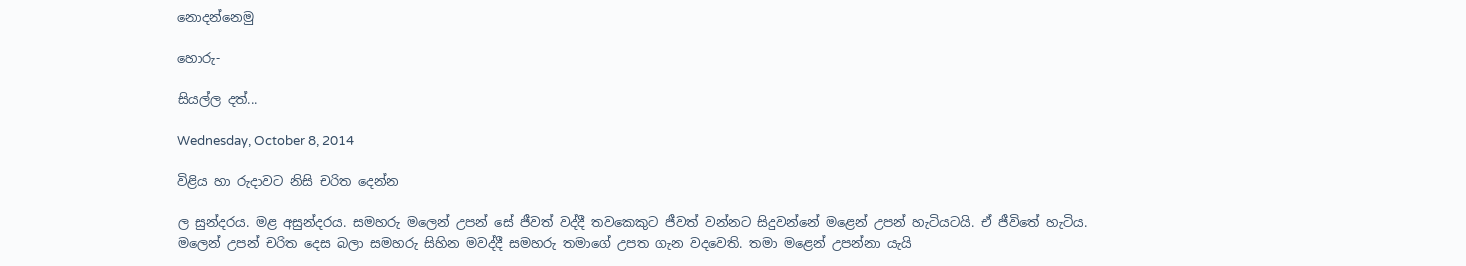නොදන්නෙමු

හොරු-

සියල්ල දත්...

Wednesday, October 8, 2014

විළිය හා රුදාවට නිසි චරිත දෙන්න

ල සුන්දරය. මළ අසුන්දරය. සමහරු මලෙන් උපන් සේ ජීවත් වද්දී තවකෙකුට ජීවත් වන්නට සිදුවන්නේ මළෙන් උපන් හැටියටයි. ඒ ජීවිතේ හැටිය. මලෙන් උපන් ‍චරිත දෙස බලා සමහරු සිහින මවද්දී සමහරු තමාගේ උපත ගැන වදවෙති. තමා මළෙන් උපන්නා යැයි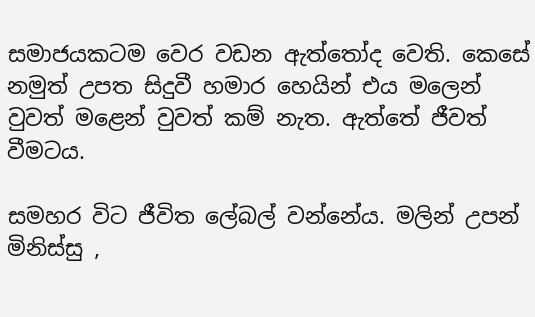සමාජයකටම වෙර වඩන ඇත්තෝද වෙති. කෙසේ නමුත් උපත සිදුවී හමාර හෙයින් එය මලෙන් වුවත් මළෙන් වුවත් කම් නැත. ඇත්තේ ජීවත් වීමටය.

සමහර විට ජීවිත ලේබල් වන්නේය. මලින් උපන් මිනිස්සු ,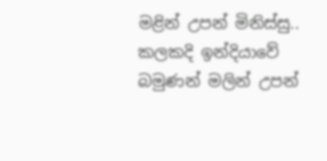මළින් උපන් මිනිස්සු.. කලකදි ඉන්දියාවේ බමුණන් මලින් උපන්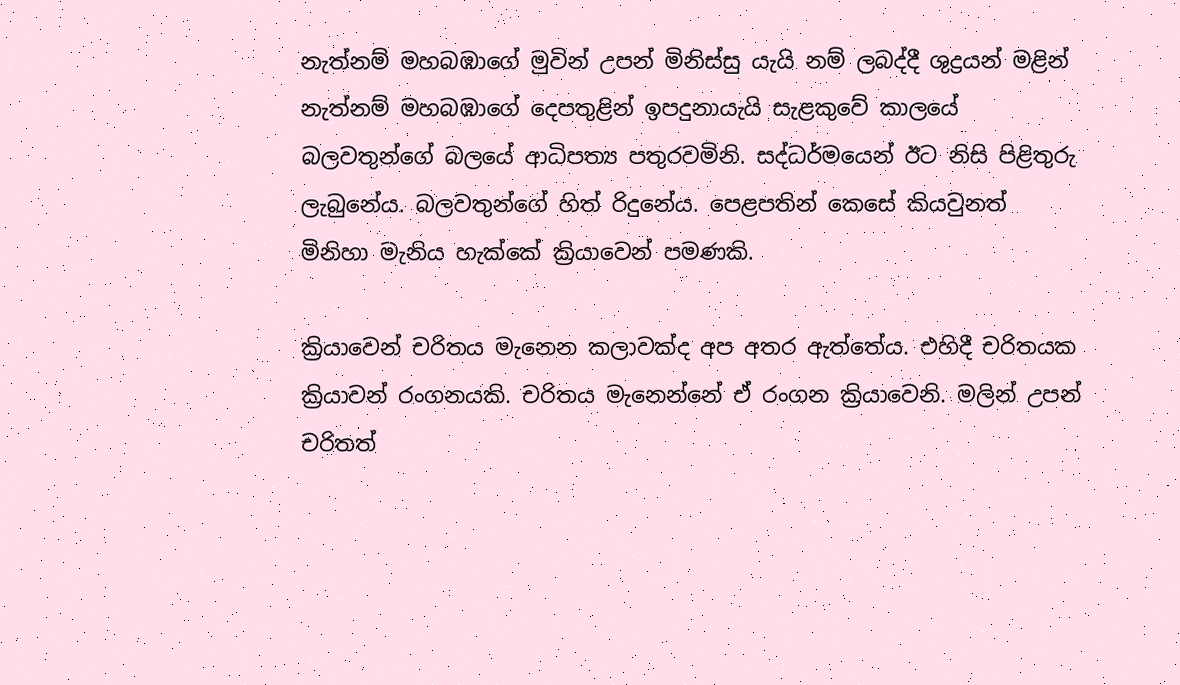නැත්නම් මහබඹාගේ මුවින් උපන් මිනිස්සු යැයි නම් ලබද්දී ශුද්‍රයන් මළින් නැත්නම් මහබඹාගේ දෙපතුළින් ඉපදුනායැයි සැ‍ළකුවේ කාලයේ බලවතුන්ගේ බලයේ ආධිපත්‍ය පතුරවමිනි. සද්ධර්මයෙන් ඊට නිසි පිළිතුරු ලැබුනේය. බලවතුන්ගේ හිත් රිදුනේය. පෙළපතින් කෙසේ කියවුනත් මිනිහා මැනිය හැක්කේ ක්‍රියාවෙන් පමණකි.

ක්‍රියාවෙන් චරිතය මැනෙන කලාවක්ද අප අතර ඇත්තේය. එහිදී චරිතයක ක්‍රියාවන් රංගනයකි. චරිතය මැනෙන්නේ ඒ රංගන ක්‍රියාවෙනි. මලින් උපන් චරිතත්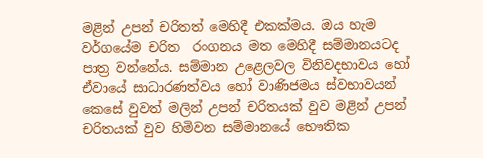මළින් උපන් චරිතත් මෙහිදී එකක්මය. ඔය හැම වර්ගයේම චරිත  රංගනය මත මෙහිදී සම්මානයටද පාත්‍ර වන්නේය. සම්මාන උළෙලවල විනිවදභාවය හෝ ඒවායේ සාධාරණත්වය හෝ වාණිජමය ස්වභාවයන් කෙසේ වුවත් මලින් උපන් චරිතයක් වුව මළින් උපන් චරිතයක් වුව හිමිවන සම්මානයේ භෞතික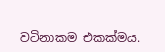වටිනාකම එකක්මය.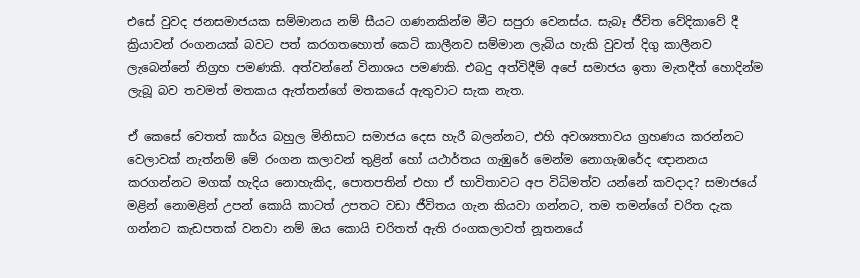එසේ වුවද ජනසමාජයක සම්මානය නම් සීයට ගණනකින්ම මීට සපුරා වෙනස්ය. සැබෑ ජීවිත වේදිකාවේ දී ක්‍රියාවන් රංගනයක් බවට පත් කරගතහොත් කෙටි කාලීනව සම්මාන ලැබිය හැකි වුවත් දිගු කාලීනව ලැබෙන්නේ නිග්‍රහ පමණකි. අත්වන්නේ විනාශය පමණකි. එබදු අත්විදීම් අපේ සමාජය ඉතා මැතදීත් හොදින්ම ලැබූ බව තවමත් මතකය ඇත්තන්ගේ මත‍කයේ ඇතුවාට සැක නැත.

ඒ කෙසේ වෙතත් කාර්ය බහුල මිනිසාට සමාජය දෙස හැරී බලන්නට, එහි අවශ්‍යතාවය ග්‍රහණය කරන්නට වෙලාවක් නැත්නම් මේ රංගන කලාවන් තුළින් හෝ යථාර්තය ගැඹුරේ මෙන්ම නොගැඹරේද ඥානනය කරගන්නට මගක් හැදිය නොහැකිද, පොතපතින් එහා ඒ භාවිතාවට අප විධිමත්ව යන්නේ කවදාද? සමාජයේ මළින් නොමළින් උපන් කොයි කාටත් උපතට වඩා ජීවිතය ගැන කියවා ගන්නට, තම තමන්ගේ චරිත දැක ගන්නට කැඩපතක් වනවා නම් ඔය කොයි චරිතත් ඇති රංගකලාවත් නූතනයේ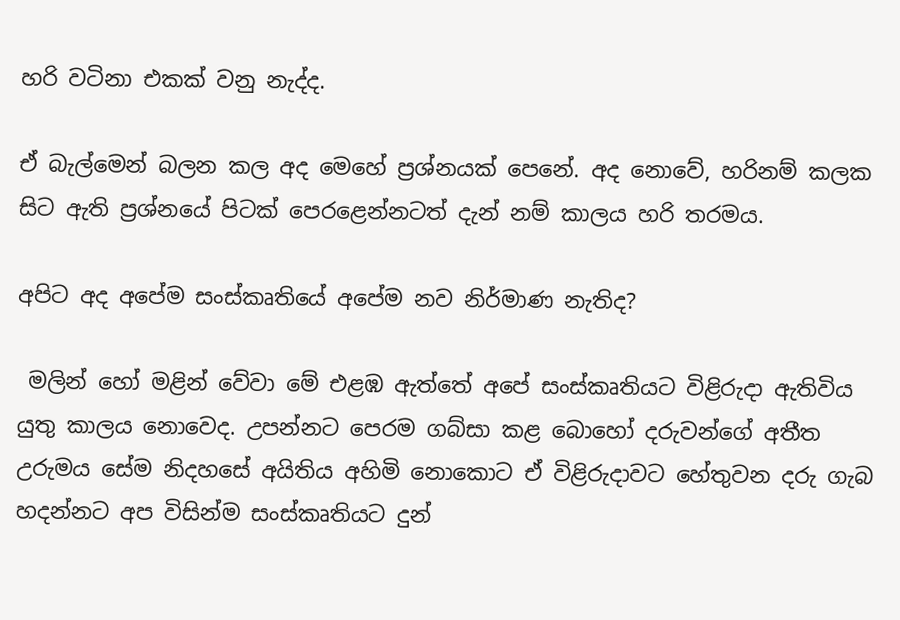හරි වටිනා එකක් වනු නැද්ද.

ඒ බැල්මෙන් බලන කල අද මෙහේ ප්‍රශ්නයක් පෙනේ. අද නොවේ, හරිනම් කලක සිට ඇති ප්‍රශ්නයේ පිටක් පෙරළෙන්නටත් දැන් නම් කාලය හරි තරමය.

අපිට අද අපේම සංස්කෘතියේ අපේම නව නිර්මාණ නැතිද?

 මලින් හෝ මළින් වේවා මේ එළඹ ඇත්තේ අපේ සංස්කෘතියට විළිරුදා ඇතිවිය යුතු කාලය නොවෙද. උපන්නට පෙරම ගබ්සා කළ බොහෝ දරුවන්ගේ අතීත උරුමය සේම නිදහසේ අයිතිය අහිමි නොකොට ඒ විළිරුදාවට හේතුවන දරු ගැබ හදන්නට අප විසින්ම සංස්කෘතියට දුන්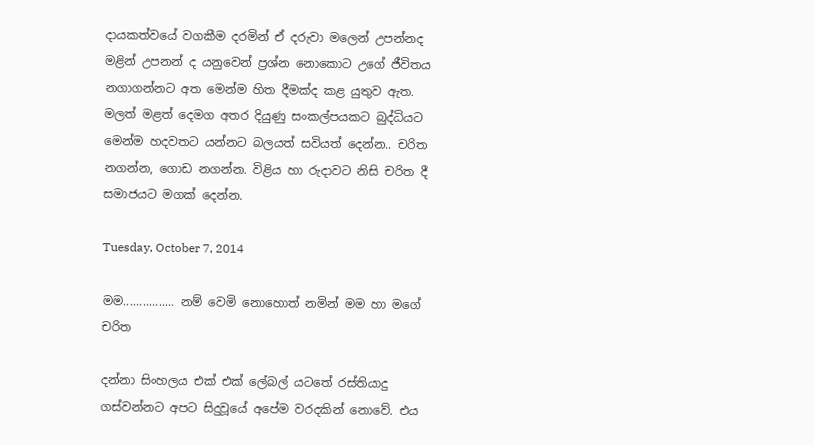දායකත්වයේ වගකීම දරමින් ඒ දරුවා මලෙන් උපන්නද මළින් උපනන් ද යනුවෙන් ප්‍රශ්න නොකොට උගේ ජීවිතය නගාගන්නට අත මෙන්ම හිත දීමක්ද කළ යුතුව ඇත. මලත් මළත් දෙමග අතර දියුණු සංකල්පයකට බුද්ධියට මෙන්ම හදවතට යන්නට බලයත් සවියත් දෙන්න.. චරිත නගන්න, ගොඩ නගන්න. විළිය හා රුදාවට නිසි චරිත දී සමාජයට මගක් දෙන්න.

Tuesday, October 7, 2014

මම................ නම් වෙමි නොහොත් නමින් මම හා මගේ චරිත

දන්නා සිංහලය එක් එක් ලේබල් යටතේ රස්තියාදු ගස්වන්නට අපට සිදුවූයේ අපේම වරදකින් නොවේ. එය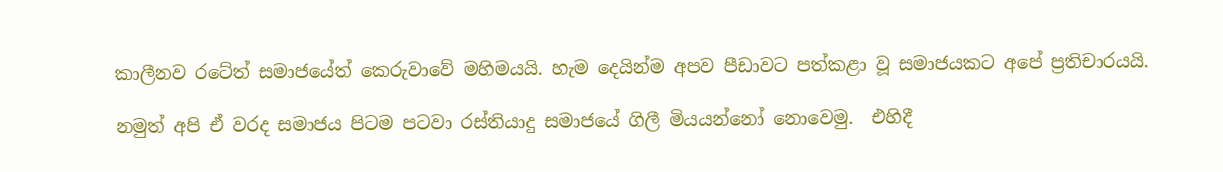කාලීනව රටේත් සමාජයේත් කෙරුවාවේ මහිමයයි. හැම දෙයින්ම අපව පීඩාවට පත්කළා වූ සමාජයකට අපේ ප්‍රතිචාරයයි.

නමුත් අපි ඒ වරද සමාජය පිටම පටවා රස්තියාදු සමාජයේ ගිලී මියයන්නෝ නොවෙමු.  එහිදී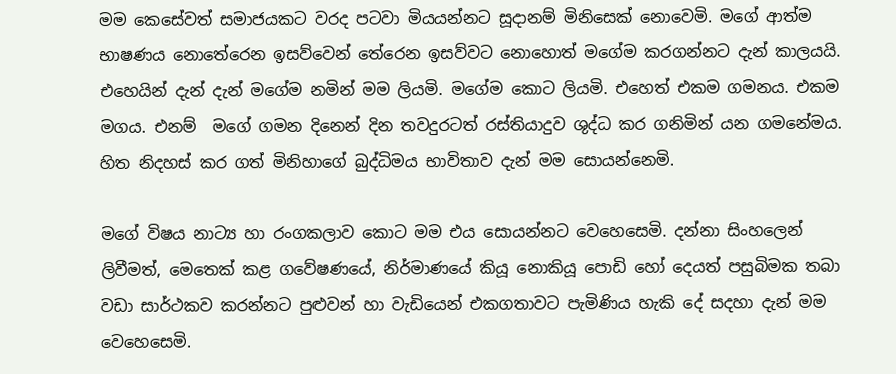මම කෙසේවත් සමාජයකට වරද පටවා මියයන්නට සූදානම් මිනිසෙක් නොවෙමි. මගේ ආත්ම භාෂණය නොතේරෙන ඉසව්වෙන් තේරෙන ඉසව්වට නොහොත් මගේම කරගන්නට දැන් කාලයයි. එහෙයින් දැන් දැන් මගේම නමින් මම ලියමි. මගේම කොට ලියමි. එහෙත් එකම ගමනය. එකම මගය. එනම්  මගේ ගමන දිනෙන් දින තවදුරටත් රස්තියාදුව ශුද්ධ කර ගනිමින් යන ගමනේමය. හිත නිදහස් කර ගත් මිනිහ‍ාගේ බුද්ධිමය භාවිතාව දැන් මම සොයන්නෙමි.

මගේ විෂය නාට්‍ය හා රංගකලාව කොට මම එය සොයන්නට වෙහෙසෙමි. දන්නා සිංහලෙන් ලිවීමත්, මෙතෙක් කළ ගවේෂණයේ, නිර්මාණයේ කියූ නොකියූ පොඩි හෝ දෙයත් පසුබිමක තබා වඩා සාර්ථකව කරන්නට පුළුවන් හා වැඩියෙන් එකගතාවට පැමිණිය හැකි දේ සදහා දැන් මම වෙහෙසෙමි.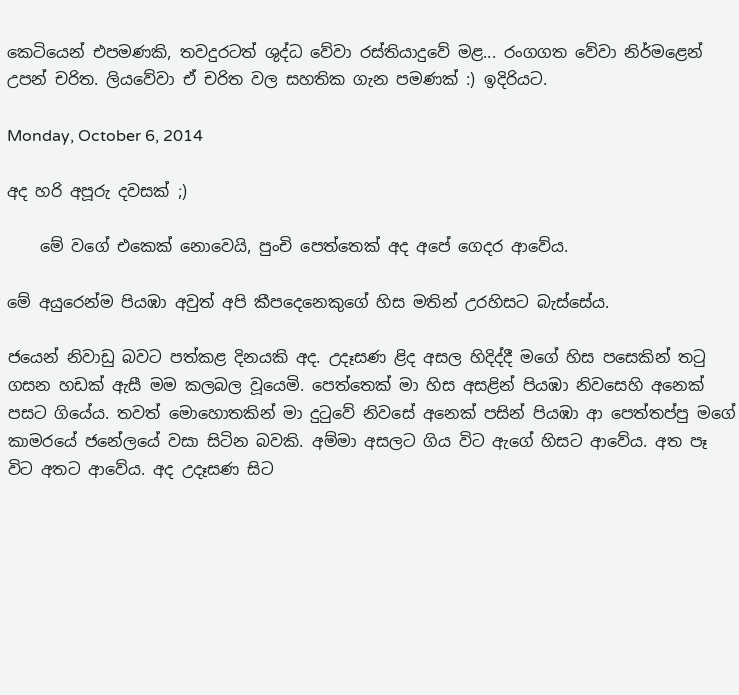කෙටියෙන් එපමණකි, තවදුරටත් ශුද්ධ වේවා රස්තියාදුවේ මළ... රංගගත වේවා නිර්මළෙන් උපන් චරිත. ලියවේවා ඒ චරිත වල සහතික ගැන පමණක් :) ඉදිරියට.

Monday, October 6, 2014

අද හරි අපූරු දවසක් ;)

    මේ වගේ එකෙක් නොවෙයි, පුංචි පෙත්තෙක් අද අපේ ගෙදර ආවේය.

මේ අයුරෙන්ම පියඹා අවුත් අපි කීපදෙනෙකුගේ හිස මතින් උරහිසට බැස්සේය.

ජයෙන් නිවාඩු බවට පත්කළ දිනයකි අද. උදෑසණ ළිද අසල හිදිද්දී මගේ හිස පසෙකින් තටු ගසන හඩක් ඇසී මම කලබල වූයෙමි. පෙත්තෙක් මා හිස අසළින් පියඹා නිවසෙහි අනෙක් පසට ගියේය. තවත් මොහොතකින් මා දුටුවේ නිවසේ අනෙක් පසින් පියඹා ආ පෙත්තප්පු මගේ කාමරයේ ජනේලයේ වසා සිටින බවකි. අම්මා අසලට ගිය විට ඇගේ හිසට ආවේය. අත පෑ විට අතට ආවේය. අද උදෑසණ සිට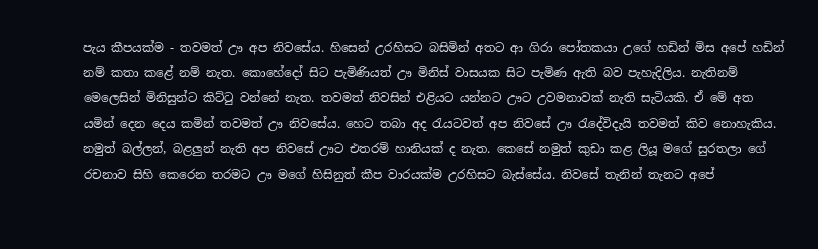පැය කීපයක්ම - තවමත් ඌ අප නිවසේය. හිසෙන් උරහිසට බසිමින් අතට ආ ගිරා පෝතකයා උගේ හඩින් මිස අපේ හඩින් නම් කතා කළේ නම් නැත. කොහේදෝ සිට පැමිණියත් ඌ මිනිස් වාසයක සිට පැමිණ ඇති බව පැහැදිලිය. නැතිනම් මෙලෙසින් මිනිසුන්ට කිට්ටු වන්නේ නැත. තවමත් නිවසින් එළියට යන්නට ඌට උවමනාවක් නැති සැටියකි. ඒ මේ අත යමින් දෙන දෙය කමින් තවමත් ඌ නිවසේය. හෙට තබා අද ‍රැයටවත් අප නිවසේ ඌ රැදේවිදැයි තවමත් කිව නොහැකිය. නමුත් බල්ලන්, බළලුන් නැති අප නිවසේ ඌට එතරම් හානියක් ද නැත. කෙසේ නමුත් කුඩා කළ ලියූ මගේ සුරතලා ගේ රචනාව සිහි කෙරෙන තරමට ඌ මගේ හිසිනුත් කීප වාරයක්ම උරහිසට බැස්සේය. නිවසේ තැනින් තැනට අපේ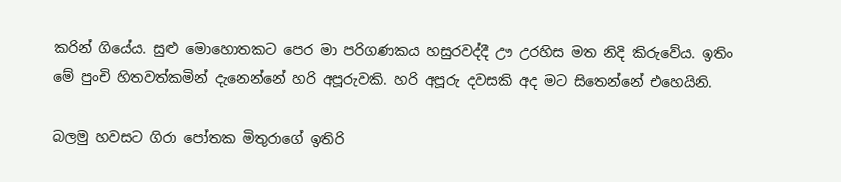කරින් ගියේය. සුළු මොහොතකට පෙර මා පරිගණකය හසුරවද්දී ඌ උරහිස මත නිදි කිරුවේය. ඉතිං මේ පුංචි හිතවත්කමින් දැනෙන්නේ හරි අපූරුවකි. හරි අපූරු දවසකි අද මට සිතෙන්නේ එහෙයිනි.

බලමු හවසට ගිරා පෝතක මිතුරාගේ ඉතිරි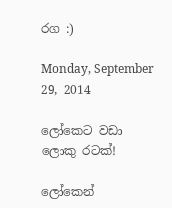රග :)

Monday, September 29, 2014

ලෝකෙට වඩා ලොකු රටක්!

ලෝකෙන්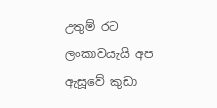උතුම් රට ලංකාවයැයි අප ඇසූවේ කුඩා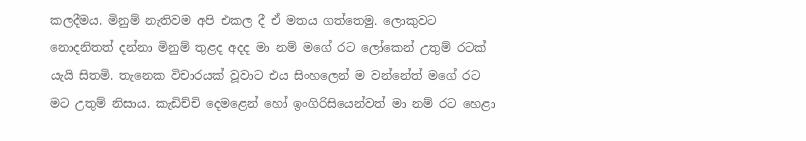කලදීමය. මිනුම් නැතිවම අපි එකල දී ඒ මතය ගත්තෙමු. ලොකුවට නොදනිතත් දන්නා මිනුම් තුළද අදද මා නම් මගේ රට ලෝකෙන් උතුම් රටක් යැයි සිතමි. තැනෙක විචාරයක් වූවාට එය සිංහලෙන් ම වන්නේත් මගේ රට මට උතුම් නිසාය. කැඩිච්චි දෙමළෙන් හෝ ඉංගිරි‍සියෙන්වත් මා නම් රට හෙළා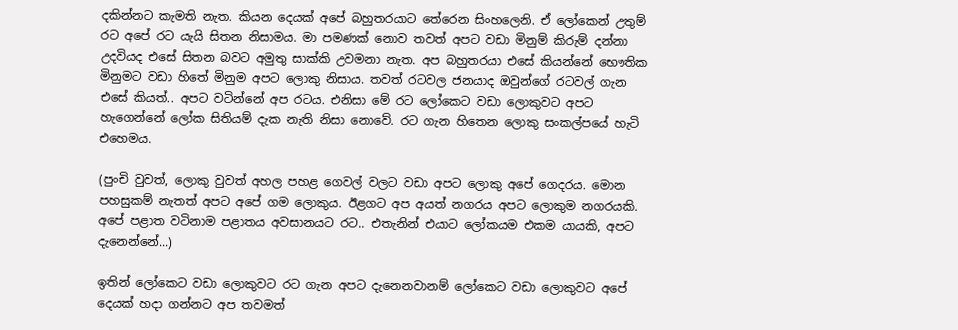දකින්නට කැමති නැත. කියන දෙයක් අපේ බහුතරයාට තේරෙන සිංහලෙනි. ඒ ලෝකෙන් උතුම් රට අපේ රට යැයි සිතන නිසාමය. මා පමණක් නොව තවත් අපට වඩා මිනුම් කිරුම් දන්නා උදවියද එසේ සිතන බවට අමුතු සාක්කි උවමනා නැත. අප බහුතරයා එසේ කියන්නේ භෞතික මිනුමට වඩා හිතේ මිනුම අපට ලොකු නිසාය. තවත් රටවල ජනයාද ඔවුන්ගේ රටවල් ගැන එසේ කියත්.. අපට වටින්නේ අප රටය. එනිසා මේ රට ලෝකෙට වඩා ලොකුවට අපට හැගෙන්නේ ලෝක සිතියම් දැක නැති නිසා නොවේ. රට ගැන හිතෙන ලොකු සංකල්පයේ හැටි එහෙමය.

(පුංචි වුවත්, ලොකු වුවත් අහල පහළ ගෙවල් වලට වඩා අපට‍ ලොකු අපේ ගෙදරය. මොන පහසුකම් නැතත් අපට අපේ ගම ලොකුය. ඊළගට අප අයත් නගරය අපට ලොකුම නගරයකි. අපේ පළාත වටිනාම පළාතය අවසානයට රට.. එතැනින් එයාට ලෝකයම එකම යායකි, අපට දැනෙන්නේ...)

ඉතින් ලෝකෙට වඩා ලොකුවට රට ගැන අපට දැනෙනවානම් ලෝකෙට වඩා ලොකුවට අපේ දෙයක් හදා ගන්නට අප තවමත්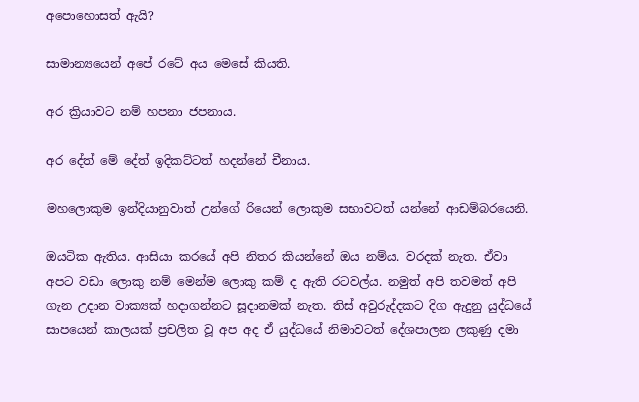අපොහොසත් ඇයි?

සාමාන්‍යයෙන් අපේ රටේ අය මෙසේ කියති.

අර ක්‍රියාවට නම් හපනා ජපනාය.

අර දේත් මේ දේත් ඉදිකට්ටත් හදන්නේ චීනාය.

මහලොකුම ඉන්දියානුවාත් උන්ගේ රියෙන් ලොකුම සභාවටත් යන්නේ ආඩම්බරයෙනි.

ඔයටික ඇතිය. ආසියා කරයේ අපි නිතර කියන්නේ ඔය නම්ය. වරදක් නැත. ඒවා අපට වඩා ලොකු නම් මෙන්ම ලොකු කම් ද ඇති රටවල්ය. නමුත් අපි තවමත් අපි ගැන උදාන වාක්‍යක් හදාගන්නට සූදානමක් නැත. තිස් අවුරුද්දකට දිග ඇදුනු යුද්ධයේ සාපයෙන් කාලයක් ප්‍රචලිත වූ අප අද ඒ යුද්ධයේ නිමාවටත් දේශපාලන ලකුණු දමා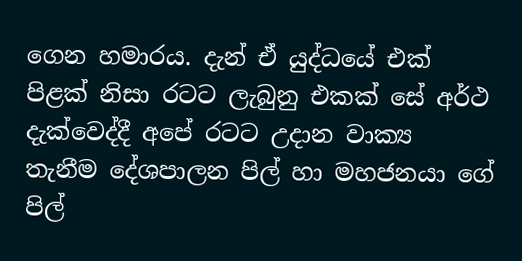ගෙන හමාරය. දැන් ඒ යුද්ධයේ එක් පිළක් නිසා රටට ‍ලැබුනු එකක් සේ අර්ථ දැක්වෙද්දී අපේ රටට උදාන වාක්‍ය තැනීම දේශපාලන පිල් හා මහජනයා ගේ පිල්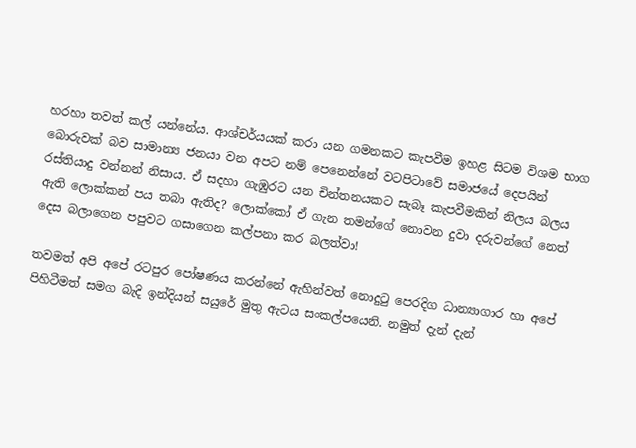හරහා තවත් කල් යන්නේය. ආශ්චර්යයක් කරා යන ගමනකට කැපවීම ඉහළ සිටම විශම භාග බොරුවක් බව සාමාන්‍ය ජනයා වන අපට නම් පෙනෙන්නේ වටපිටාවේ සමාජයේ දෙපයින් රස්තියාදු වන්නන් නිසාය. ඒ සදහා ගැඹුරට යන චින්තනයකට සැබෑ කැපවීමකින් නිලය බලය ඇති ලොක්කන් පය තබා ඇතිද? ලොක්කෝ ඒ ගැන තමන්ගේ නොවන දුවා දරුවන්ගේ නෙත් දෙස බලාගෙන පපුවට ගසාගෙන කල්පනා කර බලත්වා!

තවමත් අපි අපේ රටපුර පෝෂණය කරන්නේ ඇහින්වත් නොදුටු පෙරදිග ධාන්‍යාගාර හා අපේ පිහිටීමත් සමග බැදි ඉන්දියන් සයුරේ මුතු ඇටය සංකල්පයෙනි. නමුත් දැන් දැන්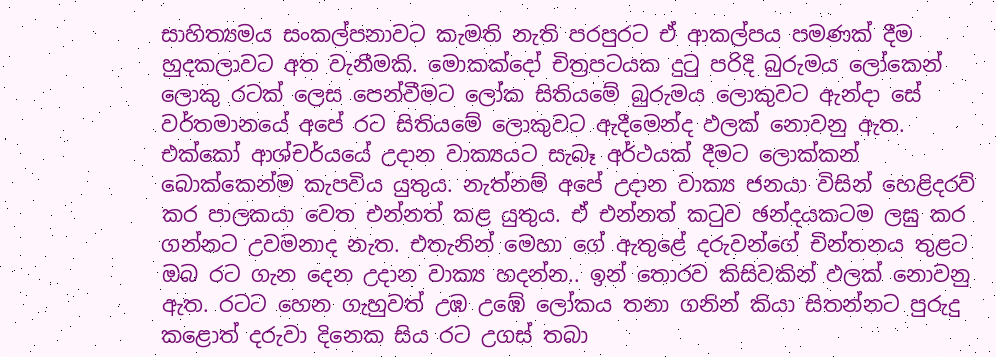සාහිත්‍යමය සංකල්පනාවට කැමති නැති පරපුරට ඒ ආකල්පය පමණක් දීම හුදකලාවට අත වැනීමකි. මොකක්දෝ චිත්‍රපටයක දුටු පරිදි බුරුමය ලෝකෙන් ලොකු රටක් ලෙස පෙන්වීමට ලෝක සිතියමේ බුරුමය ලොකුවට ඇන්දා සේ වර්තමානයේ අපේ රට සිතියමේ ලොකුවට ඇදීමෙන්ද ඵලක් නොවනු ඇත. එක්කෝ ආශ්චර්යයේ උදාන වාක්‍යයට සැබෑ අර්ථයක් දීමට ලොක්කන් බොක්කෙන්ම කැපවිය යුතුය. නැත්නම් අපේ උදාන වාක්‍ය ජනයා විසින් හෙළිදරව් කර පාලකයා වෙත එන්නත් කළ යුතුය. ඒ එන්නත් කටුව ඡන්දයකටම ලඝු කර ගන්නට උවමනාද නැත. එතැනින් මෙහා ගේ ඇතුළේ දරුවන්ගේ චින්තනය තුළට ඔබ රට ගැන දෙන උදාන වාක්‍ය හදන්න.. ඉන් තොරව කිසිවකින් ඵලක් නොවනු ඇත. රටට හෙන ගැහුවත් උඹ උඹේ ලෝකය තනා ගනින් කියා සිතන්නට පුරුදු කළොත් දරුවා දිනෙක සිය රට උගස් තබා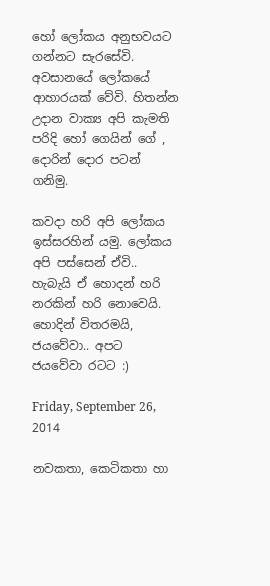හෝ ලෝකය අනුභවයට ගන්නට සැරසේවි. අවසානයේ ලෝකයේ ආහාරයක්‍ වේවි. හිතන්න උදාන වාක්‍ය අපි කැමති පරිදි හෝ ගෙයින් ගේ , දොරින් දොර පටන් ගනිමු.

කවදා හරි අපි ලෝකය ඉස්සරහින් යමු. ලෝකය අපි පස්සෙන් ඒවි.. හැබැයි ඒ හොදන් හරි නරකින් හරි නොවෙයි. හොදින් විතරමයි, ජයවේවා.. අපට ජයවේවා රටට :)

Friday, September 26, 2014

නවකතා, කෙටිකතා හා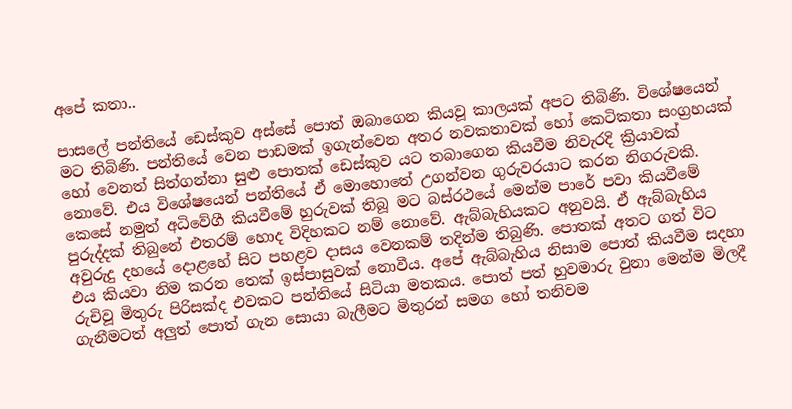අපේ කතා..

පාසලේ පන්තියේ ඩෙස්කුව අස්සේ පොත් ඔබාගෙන කියවූ කාලයක් අපට තිබිණි. විශේෂයෙන් මට තිබිණි. පන්තියේ වෙන පාඩමක් ඉගැන්වෙන අතර නවකතාවක් හෝ කෙටිකතා සංග්‍රහයක් හෝ වෙනත් සිත්ගන්නා සුළු පොතක් ඩෙස්කුව යට තබාගෙන කියවීම නිවැරදි ක්‍රියාවක් නොවේ. එය විශේෂයෙන් පන්තියේ ඒ මොහොතේ උගන්වන ගුරුවරයාට කරන නිගරුවකි. කෙසේ නමුත් අධිවේගී කියවීමේ හුරුවක් තිබූ මට බස්රථයේ මෙන්ම පාරේ පවා කියවීමේ පුරුද්දක් තිබුනේ එතරම් හොද විදිහකට නම් නොවේ. ඇබ්බැහියකට අනුවයි. ඒ ඇබ්බැහිය අවුරුදු දහයේ දොළහේ සිට පහළව දාසය වෙනකම් තදින්ම තිබුණි. පොතක් අතට ගත් විට එය කියවා නිම කරන තෙක් ඉස්පාසුවක් නොවීය. අපේ ඇබ්බැහිය නිසාම පොත් කියවීම සදහා රුචිවූ මිතුරු පිරිසක්ද එවකට පන්තියේ සිටියා මතකය. පොත් පත් හුවමාරු වුනා මෙන්ම මිලදී ගැනීමටත් අලුත් පොත් ගැන සොයා බැලීමට මිතුරන් සමග හෝ තනිවම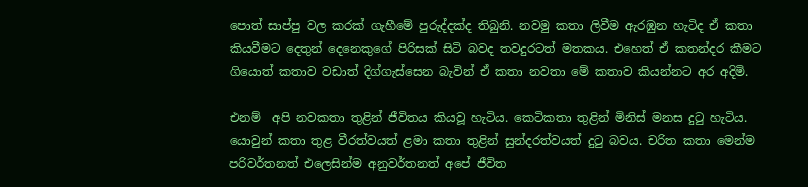පොත් සාප්පු වල කරක් ගැහීමේ පුරුද්දක්ද තිබුනි. නවමු කතා ලිවීම ඇරඹුන හැටිද ඒ කතා කියවීමට දෙතුන් දෙනෙකුගේ පිරිසක් සිටි බවද තවදුරටත් මතකය. එහෙත් ඒ කතන්දර කීමට ගියොත් කතාව වඩාත් දිග්ගැස්සෙන බැවින් ඒ කතා නවතා මේ කතාව කියන්නට අර අදිමි.

එනම්  අපි නවකතා තුළින් ජීවිතය කියවූ හැටිය. කෙටිකතා තුළින් මිනිස් මනස දුටු හැටිය. යොවුන් කතා තුළ වීරත්වයත් ළමා කතා තුළින් සුන්දරත්වයත් දුටු බවය. චරිත කතා මෙන්ම පරිවර්තනත් එලෙසින්ම අනුවර්තනත් අපේ ජීවිත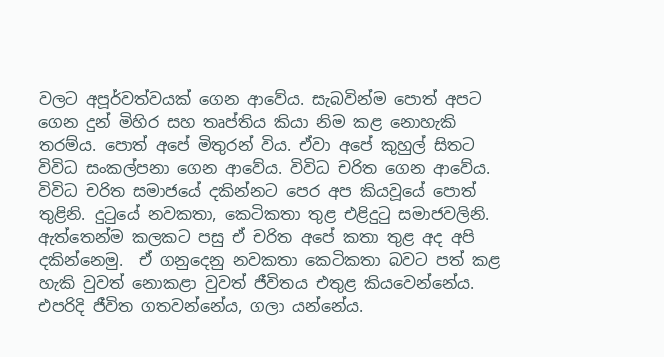වලට අපූර්වත්වයක් ගෙන ආවේය. සැබවින්ම පොත් අපට ගෙන දුන් මිහිර සහ තෘප්තිය කියා නිම කළ නොහැකි තරම්ය. පොත් අපේ මිතුරන් විය. ඒවා අපේ කුහුල් සිතට විවිධ සංකල්පනා ගෙන ආවේය. විවිධ චරිත ගෙන ආවේය.  විවිධ චරිත සමාජයේ දකින්නට පෙර අප කියවූයේ පොත් තුළිනි. දුටුයේ නවකතා, කෙටිකතා තුළ එළිදුටු සමාජවලිනි. ඇත්තෙන්ම කලකට පසු ඒ චරිත අපේ කතා තුළ අද අපි දකින්නෙමු.  ඒ ගනුදෙනු නවකතා කෙටිකතා බවට පත් කළ හැකි වුවත් නොකළා වුවත් ජීවිතය එතුළ කියවෙන්නේය. එපරිදි ජීවිත ගතවන්නේය, ගලා යන්නේය.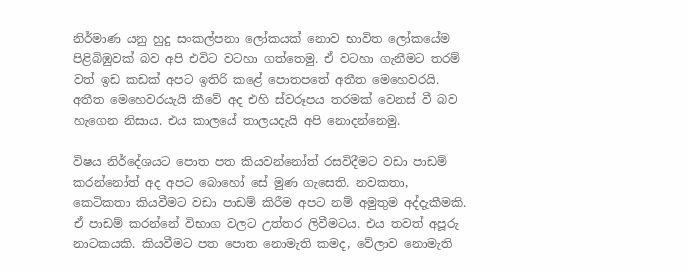නිර්මාණ යනු හුදු සංකල්පනා ලෝකයක් නොව භාවිත ලෝකයේම පිළිබිඹුවක් බව අපි එවිට වටහා ගත්තෙමු. ඒ වටහා ගැනීමට තරම් වත් ඉඩ කඩක් අපට ඉතිරි කළේ පොතපතේ අතීත මෙහෙවරයි. අතීත මෙහෙවරයැයි කීවේ අද එහි ස්වරූපය තරමක් වෙනස් වී බව හැගෙන නිසාය. එය කාලයේ තාලයදැයි අපි නොදන්නෙමු.

විෂය ‍නිර්දේශයට පොත පත කියවන්නෝත් රසවිදීමට වඩා පාඩම් කරන්නෝත් අද අපට බොහෝ සේ මුණ ගැසෙති. නවකතා, කෙටිකතා කියවීමට වඩා පාඩම් කිරීම අපට නම් අමුතුම අද්දැකීමකි. ඒ පාඩම් කරන්නේ විභාග වලට උත්තර ලිවීමටය. එය තවත් අපූරු නාටකයකි. කියවීමට පත පොත නොමැති කමද, වේලාව නොමැති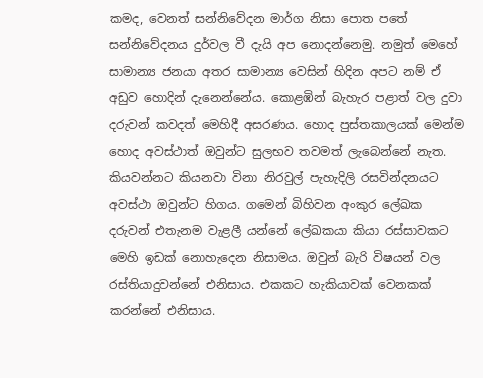කමද, වෙනත් සන්නිවේදන මාර්ග නිසා පොත පතේ සන්නිවේදනය දුර්වල වී දැයි අප නොදන්නෙමු. නමුත් මෙහේ සාමාන්‍ය ජනයා අතර සාමාන්‍ය වෙසින් හිදින අපට නම් ඒ අඩුව හොදින් දැනෙන්නේය. කොළඹින් බැහැර පළාත් වල දුවා දරුවන් කවදත් මෙහිදී අසරණය. හොද පුස්තකාලයක් මෙන්ම හොද අවස්ථාත් ඔවුන්ට සුලභව තවමත් ලැබෙන්නේ නැත. කියවන්නට කියනවා විනා නිරවුල් පැහැදිලි රසවින්දනයට අවස්ථා ඔවුන්ට හිගය. ගමෙන් බිහිවන අංකුර ලේඛක දරුවන් එතැනම වැළලී යන්නේ ලේඛකයා කියා රස්සාවකට මෙහි ඉඩක් නොහැදෙන නිසාමය. ඔවුන් බැරි විෂයන් වල රස්තියාදුවන්නේ එනිසාය. එකකට හැකියාවක් වෙනකක් කරන්නේ එනිසාය.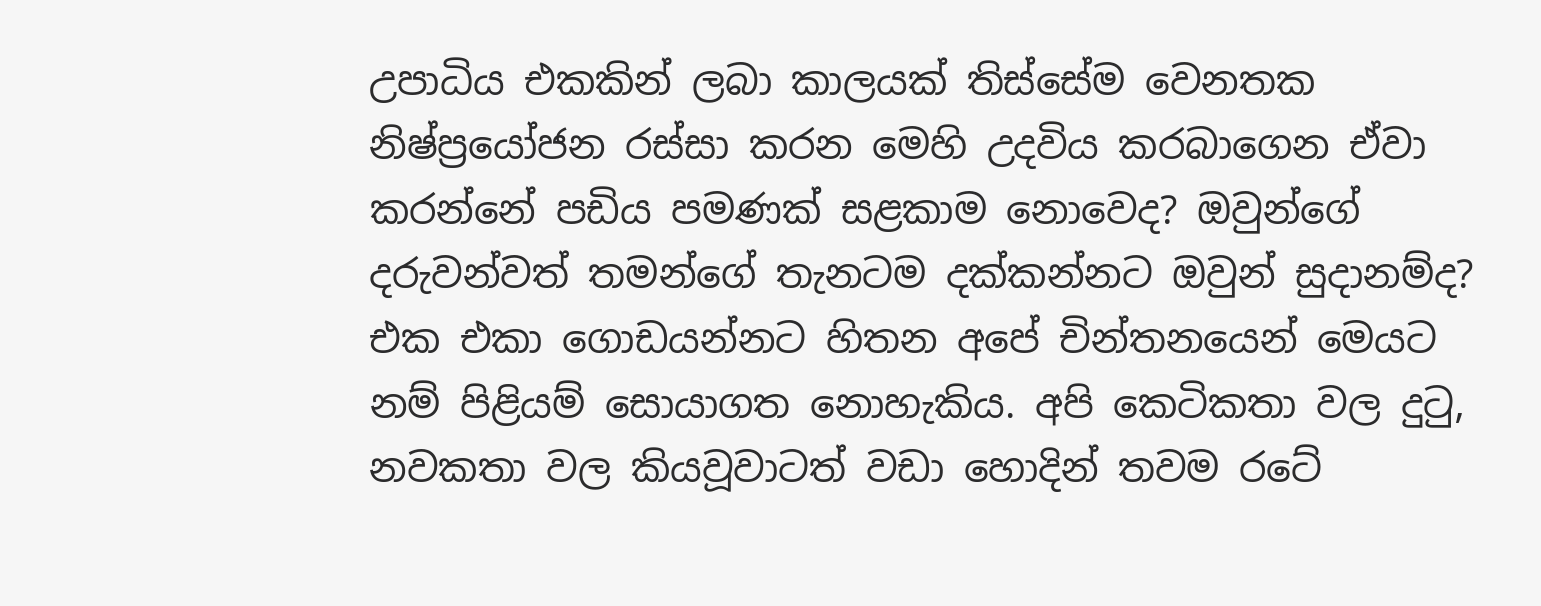උපාධිය එකකින් ලබා කාලයක් තිස්සේම වෙනතක නිෂ්ප්‍රයෝජන රස්සා කරන මෙහි උදවිය කරබාගෙන ඒවා කරන්නේ පඩිය පමණක් සළකාම නොවෙද? ඔවුන්ගේ දරුවන්වත් තමන්ගේ තැනටම දක්කන්නට ඔවුන් සුදානම්ද? එක එකා ගොඩයන්නට හිතන අපේ චින්තනයෙන් මෙයට නම් පිළියම් සොයාගත නොහැකිය. අපි කෙටිකතා වල දුටු, නවකතා වල කියවූවාටත් වඩා හොදින් තවම රටේ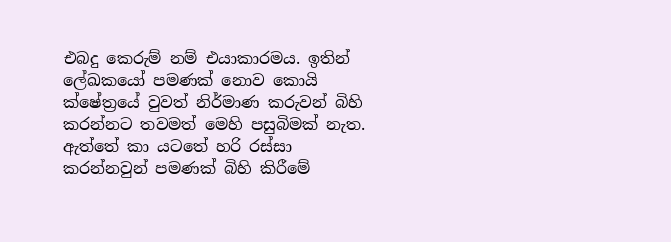එබදු කෙරුම් නම් එයාකාරමය. ඉතින්  ලේඛකයෝ පමණක් නොව කොයි ක්ෂේත්‍රයේ වුවත් නිර්මාණ කරුවන් බිහි කරන්නට තවමත් මෙහි පසුබිමක් නැත. ඇත්තේ කා යටතේ හරි රස්සා කරන්නවුන් පමණක් බිහි කිරීමේ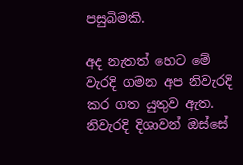පසුබිමකි.

අද නැතත් හෙට මේ වැරදි ගමන අප නිවැරදි කර ගත යුතුව ඇත. නිවැරදි දිශාවන් ඔස්සේ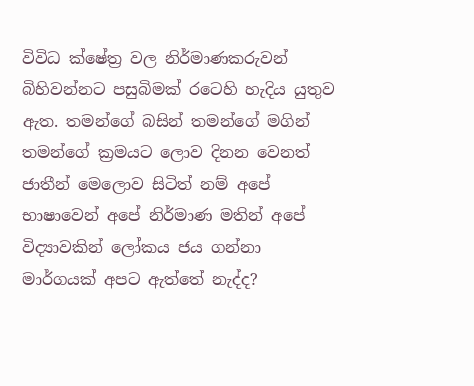විවිධ ක්ෂේත්‍ර වල නිර්මාණකරුවන් බිහිවන්නට පසුබිමක් රටෙහි හැදිය යුතුව ඇත. තමන්ගේ බසින් තමන්ගේ මගින් තමන්ගේ ක්‍රමයට ලොව දිනන වෙනත් ජාතීන් මෙලොව සිටිත් නම් අපේ භාෂාවෙන් අපේ නිර්මාණ මතින් අපේ විද්‍යාවකින් ලෝකය ජය ගන්නා මාර්ගයක් අපට ඇත්තේ නැද්ද?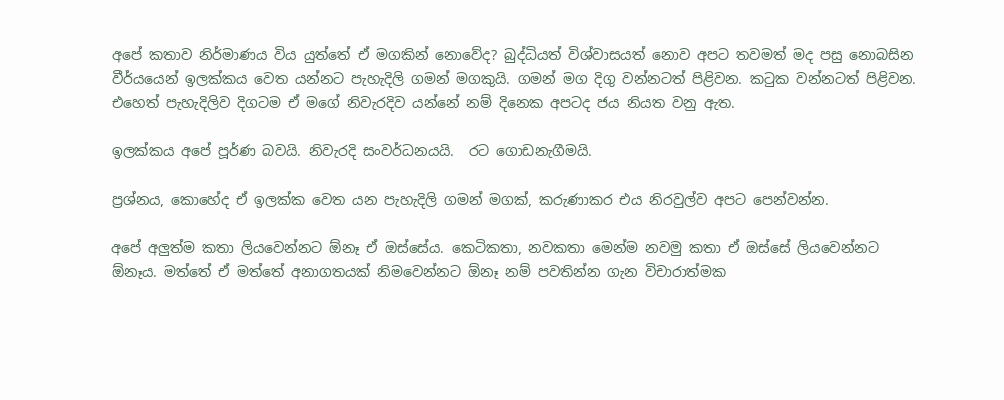අපේ කතාව නිර්මාණය විය යුත්තේ ඒ මගකින් නොවේද? බුද්ධියත් විශ්වාසයත් නොව අපට තවමත් මද පසු නොබසින වීර්යයෙන් ඉලක්කය වෙත යන්නට පැහැදිලි ගමන් මගකුයි. ගමන් මග දිගු වන්නටත් පිළිවන. කටුක වන්නටත් පිළිවන. එහෙත් පැහැදිලිව දිගටම ඒ මගේ නිවැරදිව යන්නේ නම් දිනෙක අපටද ජය නියත වනු ඇත.

ඉලක්කය අපේ පූර්ණ බවයි. නිවැරදි සංවර්ධනයයි.  රට ගොඩනැගීමයි.

ප්‍රශ්නය, කොහේද ඒ ඉලක්ක වෙත යන පැහැදිලි ගමන් මගක්, කරුණාකර එය නිරවුල්ව අපට පෙන්වන්න.

අපේ අලුත්ම කතා ලියවෙන්නට ඕනෑ ඒ ඔස්සේය. කෙටිකතා, නවකතා මෙන්ම නවමු කතා ඒ ඔස්සේ ලියවෙන්නට ඕනෑය. මත්තේ ඒ මත්තේ අනාගතයක් නිමවෙන්නට ඕනෑ නම් පවතින්න ගැන විචාරාත්මක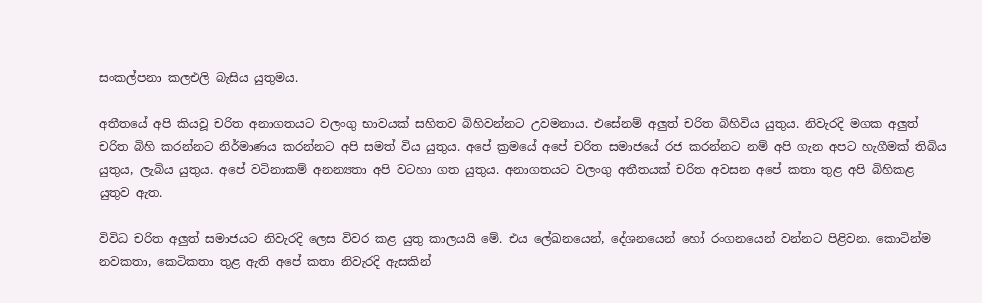සංකල්පනා කලඑලි බැසිය යුතුමය.

අතීතයේ අපි කියවූ චරිත අනාගතයට වලංගු භාවයක් සහිතව බිහිවන්නට උවමනාය. එසේනම් අලුත් චරිත බිහිවිය යුතුය. නිවැරදි මගක අලුත් චරිත බිහි කරන්නට නිර්මාණය කරන්නට අපි සමත් විය යුතුය. අපේ ක්‍රමයේ අපේ චරිත සමාජයේ රජ කරන්නට නම් අපි ගැන අපට හැගීමක් තිබිය යුතුය, ලැබිය යුතුය. අපේ වටිනාකම් අනන්‍යතා අපි වටහා ගත යුතුය. අනාගතයට වලංගු අතීතයක් චරිත අවසන අපේ කතා තුළ අපි බිහිකළ යුතුව ඇත.

විවිධ චරිත අලුත් සමාජයට නිවැරදි ලෙස විවර කළ යුතු කාලයයි මේ. එය ලේඛනයෙන්, දේශනයෙන් හෝ රංගනයෙන් වන්නට පිළිවන. කොටින්ම නවකතා, කෙටිකතා තුළ ඇති අපේ කතා නිවැරදි ඇසකින්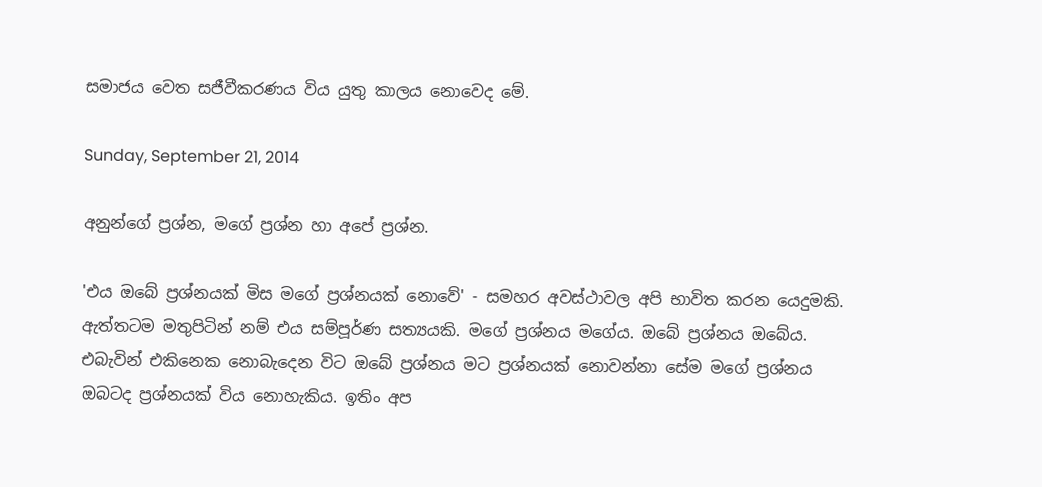සමාජය වෙත සජීවීකරණය විය යුතු කාලය නොවෙද මේ.

Sunday, September 21, 2014

අනුන්ගේ ප්‍රශ්න, මගේ ප්‍රශ්න හා අපේ ප්‍රශ්න.

'එය ඔබේ ප්‍රශ්නයක් මිස මගේ ප්‍රශ්නයක් නොවේ' - සමහර අවස්ථාවල අපි භාවිත කරන යෙදුමකි. ඇත්තටම මතුපිටින් නම් එය සම්පූර්ණ සත්‍යයකි. මගේ ප්‍රශ්නය මගේය. ඔබේ ප්‍රශ්නය ඔබේය. එබැවින් එකිනෙක නොබැදෙන විට ඔබේ ප්‍රශ්නය මට ප්‍රශ්නයක් නොවන්නා සේම මගේ ප්‍රශ්නය ඔබටද ප්‍රශ්නයක් විය නොහැකිය. ඉතිං අප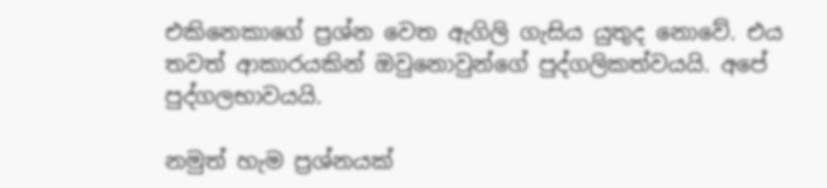එකිනෙකාගේ ප්‍රශ්න වෙත ඇගිලි ගැසිය යුතුද නොවේ. එය තවත් ආකාරයකින් ඔවුනොවුන්ගේ පුද්ගලිකත්වයයි. අපේ පුද්ගලභාවයයි.

නමුත් හැම ප්‍රශ්නයක්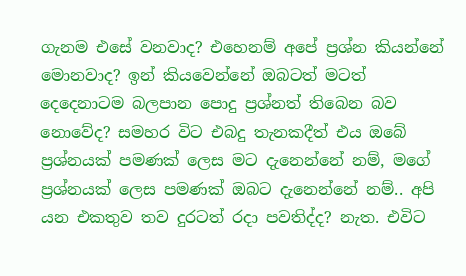ගැනම එසේ වනවාද? එහෙනම් අපේ ප්‍රශ්න කියන්නේ මොනවාද? ඉන් කියවෙන්නේ ඔබටත් මටත් දෙදෙනාටම බලපාන පොදු ප්‍රශ්නත් තිබෙන බව නොවේද? සමහර විට එබදු තැනකදීත් එය ඔබේ ප්‍රශ්නයක් පමණක් ලෙස මට දැනෙන්නේ නම්, මගේ ප්‍රශ්නයක් ලෙස පමණක් ඔබට දැනෙන්නේ නම්.. අපි යන එකතුව තව දුරටත් රදා පවතිද්ද? නැත. එවිට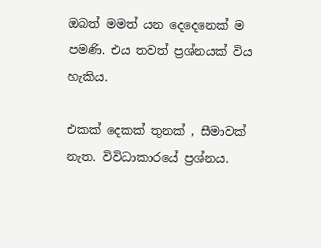ඔබත් මමත් යන දෙදෙනෙක් ම පමණි. එය තවත් ප්‍රශ්නයක් විය හැකිය.

එකක් දෙකක් තුනක් , සීමාවක් නැත. විවිධාකාරයේ ප්‍රශ්නය.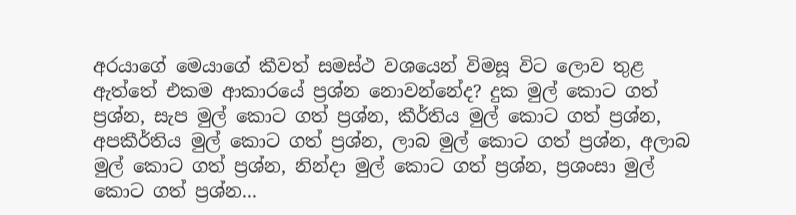අරයාගේ මෙයාගේ කීවත් සමස්ථ වශයෙන් විමසූ විට ලොව තුළ ඇත්තේ එකම ආකාරයේ ප්‍රශ්න නොවන්නේද? දුක මුල් කොට ගත් ප්‍රශ්න, සැප මුල් කොට ගත් ප්‍රශ්න, කීර්තිය මුල්‍ කොට ගත් ප්‍රශ්න, අපකීර්තිය මුල් කොට ගත් ප්‍රශ්න, ලාබ මුල් කොට ගත් ප්‍රශ්න, අලාබ මුල් කොට ගත් ප්‍රශ්න, නින්දා මුල් කොට ගත් ප්‍රශ්න, ප්‍රශංසා මුල් කොට ගත් ප්‍රශ්න...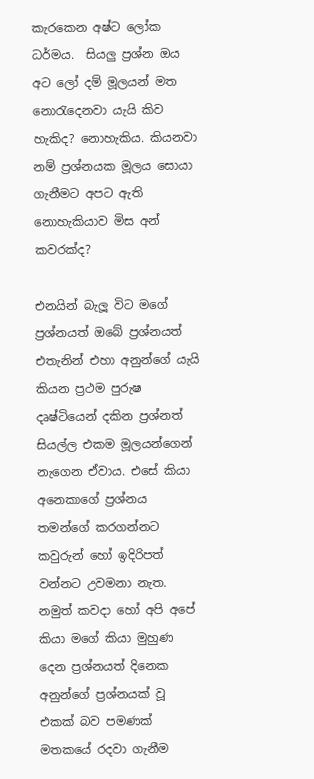කැරකෙන අෂ්ට ලෝක ධර්මය.  සියලු ප්‍රශ්න ඔය අට ලෝ දම් මූලයන් මත නොරැදෙනවා යැයි කිව හැකිද? නොහැකිය. කියනවා නම් ප්‍රශ්නයක මූලය සොයා ගැනීමට අපට ඇති නොහැකියාව මිස අන් කවරක්ද?

එනයින් බැලූ විට මගේ ප්‍රශ්නයත් ඔබේ ප්‍රශ්නයත් එතැනින් එහා අනුන්ගේ යැයි කියන ප්‍රථම පුරුෂ දෘෂ්ටියෙන් දකින ප්‍රශ්නත් සියල්ල එකම මූලයන්ගෙන් නැගෙන ඒවාය. එසේ කියා අනෙකාගේ ප්‍රශ්නය තමන්ගේ කරගන්නට කවුරුන් හෝ ඉදිරිපත් වන්නට උවමනා නැත. නමුත් කවදා හෝ අපි අපේ කියා මගේ කියා මුහුණ දෙන ප්‍රශ්නයත් දිනෙක අනුන්ගේ ප්‍රශ්නයක් වූ එකක් බව පමණක් මතකයේ රදවා ගැනීම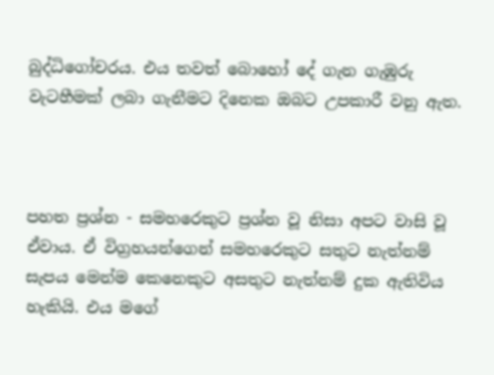බුද්ධිගෝචරය. එය තවත් බොහෝ දේ ගැන ගැඹුරු වැටහීමක් ලබා ගැනීමට දිනෙක ඔබට උපකාරී වනු ඇත.



පහත ප්‍රශ්න - සමහරෙකුට ප්‍රශ්න වූ නිසා අපට වාසි වූ ඒවාය. ඒ විග්‍රහයන්ගෙන් සමහරෙකුට සතුට නැත්නම් සැපය මෙන්ම කෙනෙකුට අසතුට නැත්නම් දුක ඇතිවිය හැකියි. එය මගේ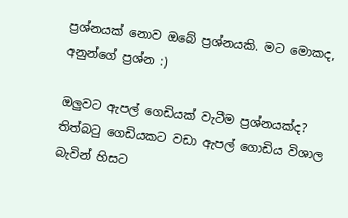ප්‍රශ්නයක් නොව ඔබේ ප්‍රශ්නයකි. මට මොකද, අනුන්ගේ ප්‍රශ්න :)

ඔලුවට ඇපල් ගෙඩියක් වැටීම ප්‍රශ්නයක්ද?  තිත්බටු ගෙඩියකට වඩා ඇපල් ගොඩිය විශාල බැවින් හිසට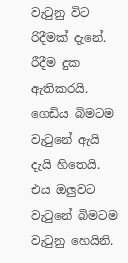වැටුනු විට රිදීමක් දැනේ. රීදීම දුක ඇතිකරයි. ගෙඩිය බිමටම වැටුනේ ඇයි දැයි හිතෙයි. එය ඔලුවට වැටුනේ බිමටම වැටුනු හෙයිනි.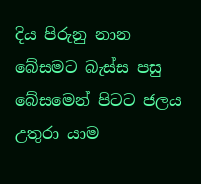දිය පිරුනු නාන බේසමට බැස්ස පසු බේසමෙන් පිටට ජලය උතුරා යාම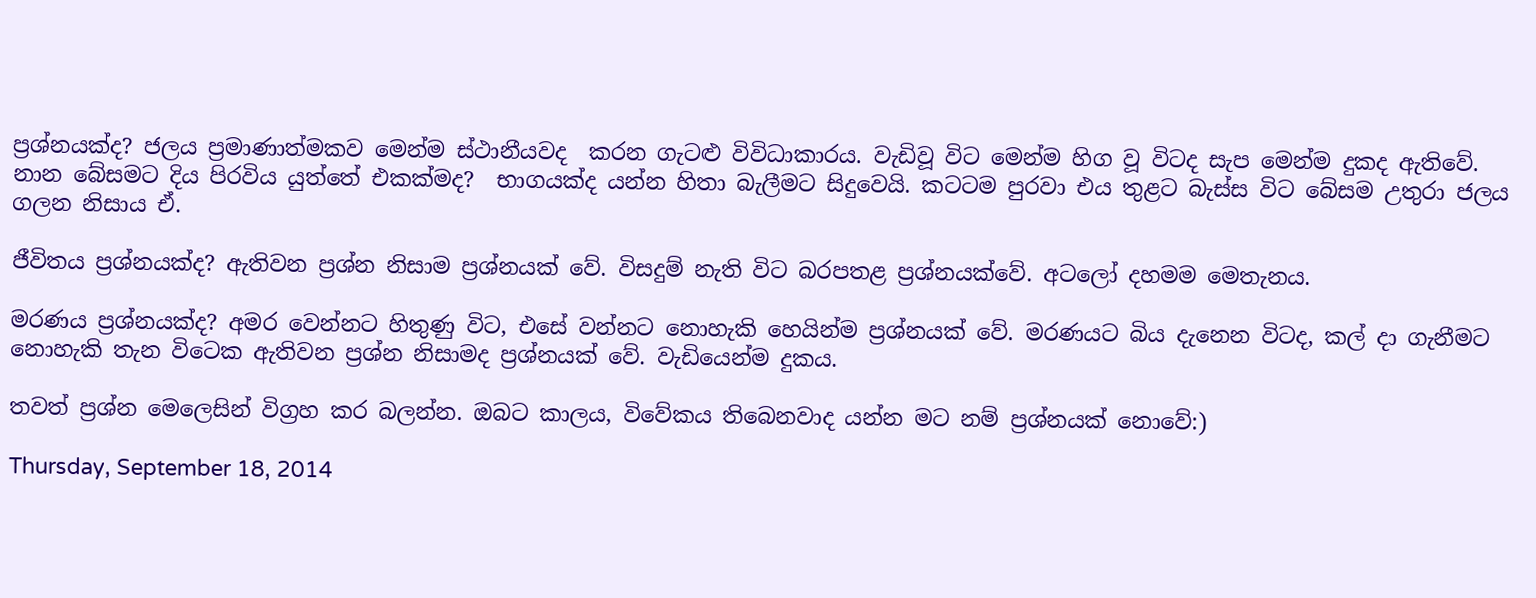ප්‍රශ්නයක්ද? ජලය ප්‍රමාණාත්මකව මෙන්ම ස්ථානීයවද  කරන ගැටළු විවිධාකාරය. වැඩිවූ විට මෙන්ම හිග වූ විටද සැප මෙන්ම දුකද ඇතිවේ. නාන බේසමට දිය පිරවිය යුත්තේ එකක්මද?  භාගයක්ද යන්න හිතා බැලීමට සිදුවෙයි. කටටම පුරවා එය තුළට බැස්ස විට බේසම උතුරා ජලය ගලන නිසාය ඒ.

ජීවිතය ප්‍රශ්නයක්ද? ඇතිවන ප්‍රශ්න නිසාම ප්‍රශ්නයක් වේ. විසදුම් නැති විට බරපතළ ප්‍රශ්නයක්වේ. අටලෝ දහමම මෙතැනය.

මරණය ප්‍රශ්නයක්ද? අමර වෙන්නට හිතුණු විට, එසේ වන්නට නොහැකි හෙයින්ම ප්‍රශ්නයක් වේ. මරණයට බිය දැනෙන විටද, කල් දා ගැනීමට නොහැකි තැන විටෙක ඇතිවන ප්‍රශ්න නිසාමද ප්‍රශ්නයක් වේ. වැඩියෙන්ම දුකය.

තවත් ප්‍රශ්න මෙලෙසින් විග්‍රහ කර බලන්න. ඔබට කාලය, විවේකය තිබෙනවාද යන්න මට නම් ප්‍රශ්නයක් නොවේ:)

Thursday, September 18, 2014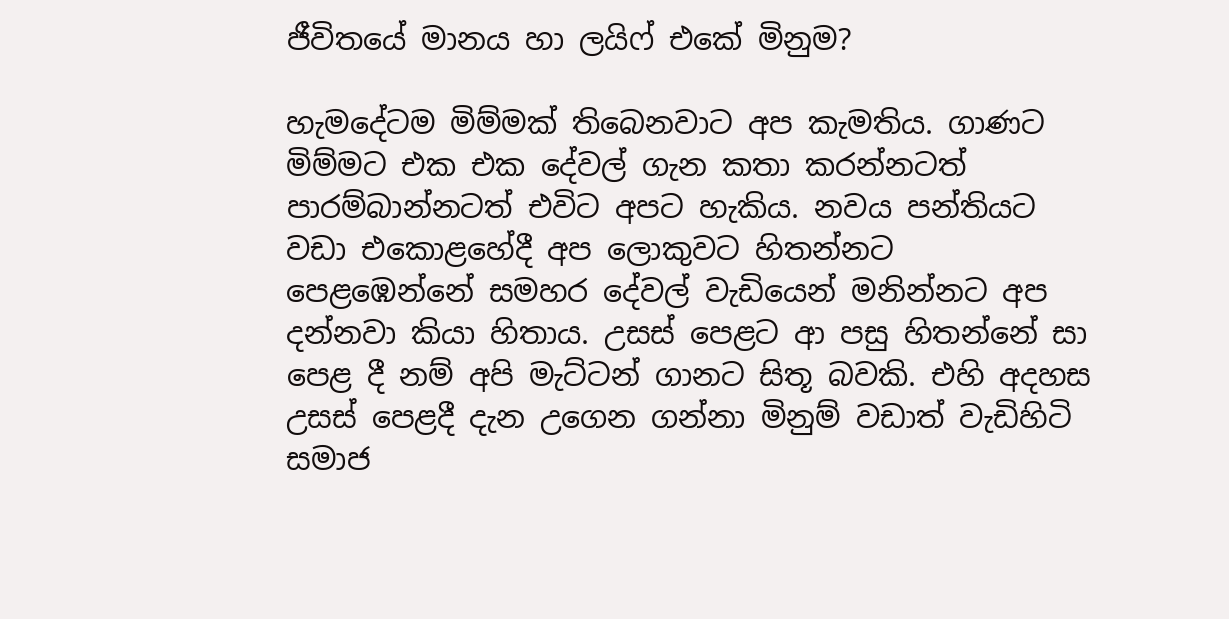ජීවිතයේ මානය හා ලයිෆ් එකේ මිනුම?

හැමදේටම මිම්මක් තිබෙනවාට අප කැමතිය. ගාණට මිම්මට එක එක දේවල් ගැන කතා කරන්නටත් පාරම්බාන්නටත් එවිට අපට හැකිය. නවය පන්තියට වඩා එකොළහේදී අප ලොකුවට හිතන්නට පෙළඹෙන්නේ සමහර දේවල් වැඩියෙන් මනින්නට අප දන්නවා කියා හිතාය. උසස් පෙළට ආ පසු හිතන්නේ සා පෙළ දී නම් අපි මැට්ටන් ගානට සිතූ බවකි. එහි අදහස උසස් පෙළදී දැන උගෙන ගන්නා මිනුම් වඩාත් වැඩිහිටි සමාජ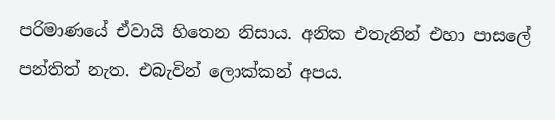පරිමාණයේ ඒවායි හිතෙන නිසාය. අනික එතැනින් එහා පාසලේ පන්තිත් නැත. එබැවින් ලොක්කන් අපය.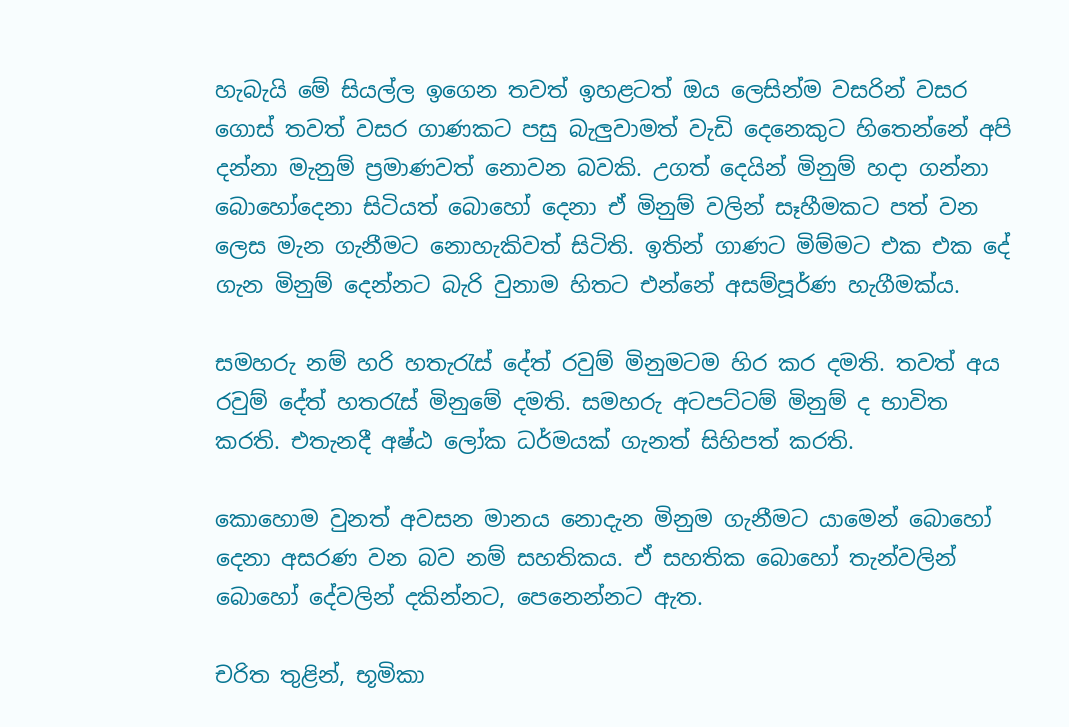හැබැයි මේ සියල්ල ඉගෙන තවත් ඉහළටත් ඔය ලෙසින්ම වසරින් වසර ගොස් තවත් වසර ගාණකට පසු බැලුවාමත් වැඩි දෙනෙකුට හිතෙන්නේ අපි දන්නා මැනුම් ප්‍රමාණවත් නොවන බවකි. උගත් දෙයින් මිනුම් හදා ගන්නා බොහෝදෙනා සිටියත් බොහෝ දෙනා ඒ මිනුම් වලින් සෑහීමකට පත් වන ලෙස මැන ගැනීමට නොහැකිවත් සිටිති. ඉතින් ගාණට මිම්මට එක එක දේ ගැන මිනුම් දෙන්නට බැරි වුනාම හිතට එන්නේ අසම්පූර්ණ හැගීමක්ය.

සමහරු නම් හරි හතැරැස් දේත් රවුම් මිනුමටම හිර කර දමති. තවත් අය රවුම් දේත් හතරැස් මිනුමේ දමති. සමහරු අටපට්ටම් මිනුම් ද භාවිත කරති. එතැනදී අෂ්ඨ ලෝක ධර්මයක් ගැනත් සිහිපත් කරති.

කොහොම වුනත් අවසන මානය නොදැන මිනුම ගැනීමට යාමෙන් බොහෝ දෙනා අසරණ වන බව නම් සහතිකය. ඒ සහතික බොහෝ තැන්වලින් බොහෝ දේවලින් දකින්නට, පෙනෙන්නට ඇත.

චරිත තුළින්, භූමිකා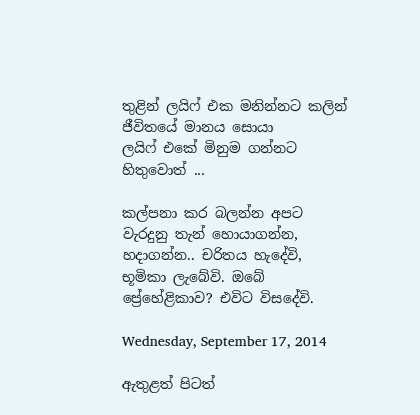තුළින් ලයිෆ් එක මනින්නට කලින් ජීවිතයේ මානය සොයා ලයිෆ් ‍එකේ මිනුම ගන්නට හිතුවොත් ...

කල්පනා කර බලන්න අපට වැරදුනු තැන් හොයාගන්න, හදාගන්න.. චරිතය හැදේවි, භූමිකා ලැබේවි. ඔබේ ප්‍රේහේළිකාව? එවිට විසදේවි.

Wednesday, September 17, 2014

ඇතුළත් පිටත්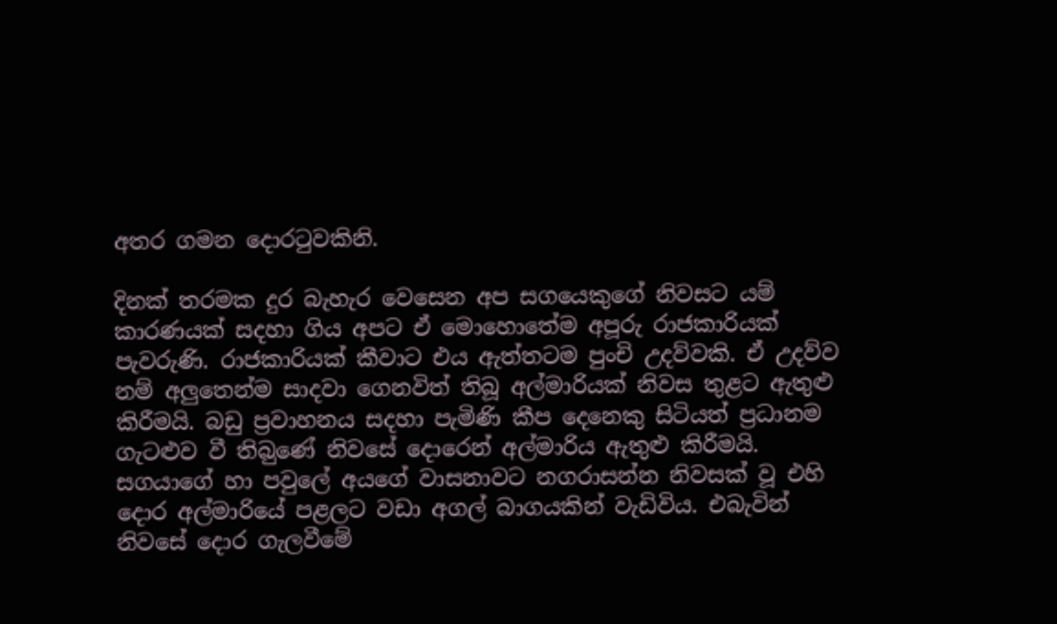අතර ගමන දොරටුවකිනි.

දිනක් තරමක දුර බැහැර වෙසෙන අප සගයෙකුගේ නිවසට යම් කාරණයක් සදහා ගිය අපට ඒ මොහොතේම අපූරු රාජකාරියක් පැවරුණි. රාජකාරියක් කීවාට එය ඇත්තටම පුංචි උදව්වකි. ඒ උදව්ව නම් අලුතෙන්ම සාදවා ගෙනවිත් තිබූ අල්මාරියක් නිවස තුළට ඇතුළු කිරීමයි. බඩු ප්‍රවාහනය සදහා පැමිණි කීප දෙනෙකු සිටියත් ප්‍රධානම ගැටළුව වී තිබ‍ුණේ නිවසේ දොරෙන් අල්මාරිය ඇතුළු කිරීමයි. සගයාගේ හා පවුලේ අයගේ වාසනාවට නගරාසන්න නිවසක් වූ එහි දොර අල්මාරියේ පළලට වඩා අගල් බාගයකින් වැඩිවිය. එබැවින් නිවසේ දොර ගැලවීමේ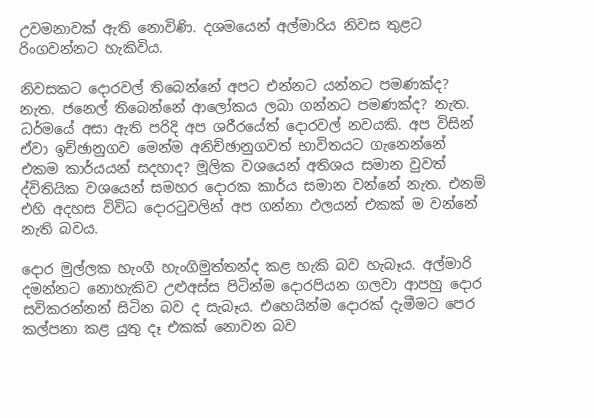උවමනාවක් ඇති නොවිණි. දශමයෙන් අල්මාරිය නිවස තුළට රිංගවන්නට හැකිවිය.

නිවසකට දොරවල් තිබෙන්නේ අපට එන්නට යන්නට පමණක්ද? නැත. ජනෙල් තිබෙන්නේ ආල‍ෝකය ලබා ගන්නට පමණක්ද? නැත. ධර්මයේ අසා ඇති පරිදි අප ශරීරයේත් දොරවල් නවයකි. අප විසින් ඒවා ඉච්ඡානුගව මෙන්ම අනිච්ඡානුගවත් භාවිතයට ගැනෙන්නේ එකම කාර්යයන් සදහාද? මූලික වශයෙන් අතිශය සමාන වුවත් ද්විතියික වශයෙන් සමහර දොරක කාර්ය සමාන වන්නේ නැත. එනම් එහි අදහස විවිධ දොරටුවලින් අප ගන්නා ඵලයන් එකක් ම වන්නේ නැති බවය.

දොර මුල්ලක හැංගී හැංගිමුත්තන්ද කළ හැකි බව හැබෑය. අල්මාරි දමන්නට නොහැකිව උළුඅස්ස පිටින්ම දොරපියන ගලවා ආපහු දොර සවිකරන්නන් සිටින බව ද සැබෑය. එහෙයින්ම දොරක් දැමීමට පෙර කල්පනා කළ යුතු දෑ එකක් නොවන බව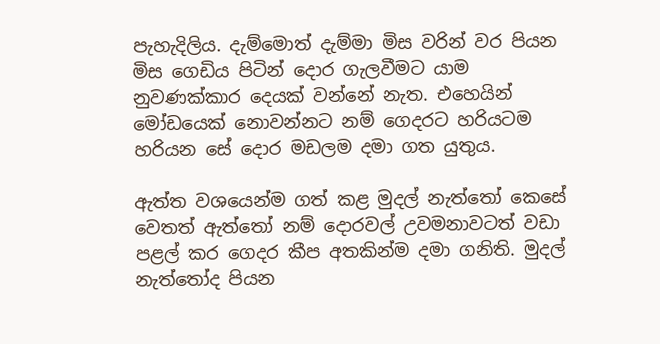පැහැදිලිය. දැම්මොත් දැම්මා මිස වරින් වර පියන මිස ගෙඩිය පිටින් දොර ගැලවීමට යාම නුවණක්කාර දෙයක් වන්නේ නැත. එහෙයින් මෝඩයෙක් නොවන්නට නම් ගෙදරට හරියටම හරියන සේ දොර මඩලම දමා ගත යුතුය.

ඇත්ත වශයෙන්ම ගත් කළ මුදල් නැත්තෝ කෙසේ වෙතත් ඇත්තෝ නම් දොරවල් උවමනාවටත් වඩා පළල් ‍කර ගෙදර කීප අතකින්ම දමා ගනිති. මුදල් නැත්තෝද පියන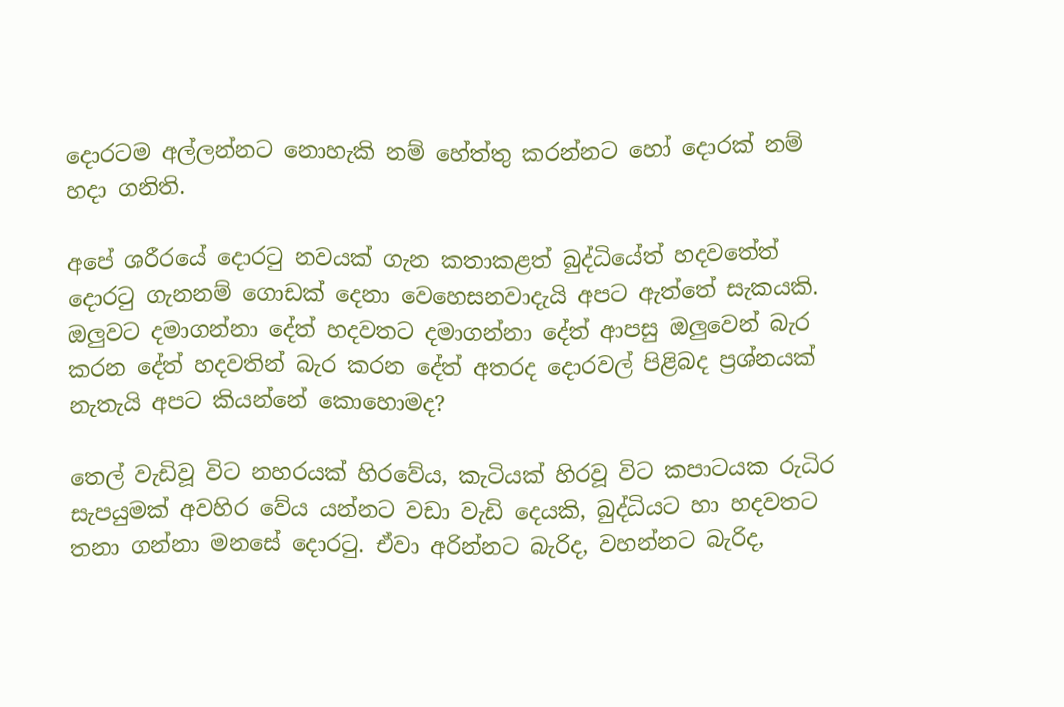දොරටම අල්ලන්නට නොහැකි නම් හේත්තු කරන්නට හෝ ‍දොරක් නම් හදා ගනිති.

අපේ ශරීරයේ දොරටු නවයක් ගැන කතාකළත් බුද්ධියේත් හදවතේත් දොරටු ගැනනම් ගොඩක් දෙනා වෙහෙසනවාදැයි අපට ඇත්තේ සැකයකි. ඔලුවට දමාගන්නා දේත් හදවතට දමාගන්නා දේත් ආපසු ඔලුවෙන් බැර කරන දේත් හදවතින් බැර කරන දේත් අතරද දොරවල් පිළිබද ප්‍රශ්නයක් නැතැයි අපට කියන්නේ කොහොමද?

තෙල් වැඩිවූ විට නහරයක් හිරවේය, කැටියක් හිරවූ විට කපාටයක රුධිර සැපයුමක් අවහිර වේය යන්නට වඩා වැඩි දෙයකි, බුද්ධියට හා හදවතට තනා ගන්නා මනසේ දොරටු. ඒවා අරින්නට බැරිද, වහන්නට බැරිද,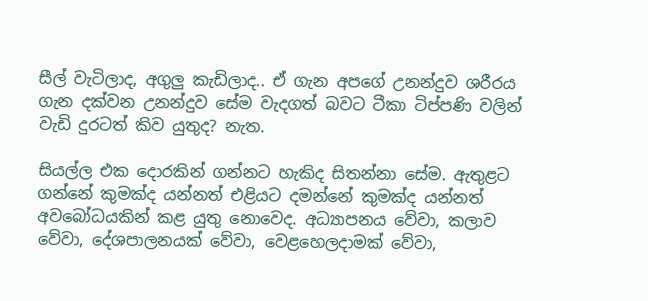සීල් වැටිලාද, අගුලු කැඩිලාද.. ඒ ගැන අපගේ උනන්දුව ශරීරය ගැන දක්වන උනන්දුව සේම වැදගත් බවට ටීකා ටිප්පණි වලින් වැඩි දුරටත් කිව යුතුද? නැත.

සියල්ල එක දොරකින් ගන්නට හැකිද සිතන්නා සේම. ඇතුළට ගන්නේ කුමක්ද යන්නත් එළියට දමන්නේ කුමක්ද යන්නත් අවබෝධයකින් කළ යුතු නොවෙද. අධ්‍යාපනය වේවා, කලාව වේවා, දේශපාලනයක් වේවා, වෙළහෙලදාමක් වේවා,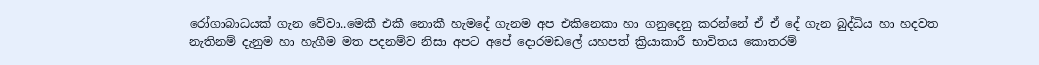රෝගාබාධයක් ගැන වේවා..මෙකී එකී නොකී හැමදේ ගැනම අප එකිනෙකා හා ගනුදෙනු කරන්නේ ඒ ඒ දේ ගැන බුද්ධිය හා හදවත නැතිනම් දැනුම හා හැගීම මත පදනම්ව නිසා අප‍ට අපේ දොරමඩලේ යහපත් ක්‍රියාකාරී භාවිතය කොතරම්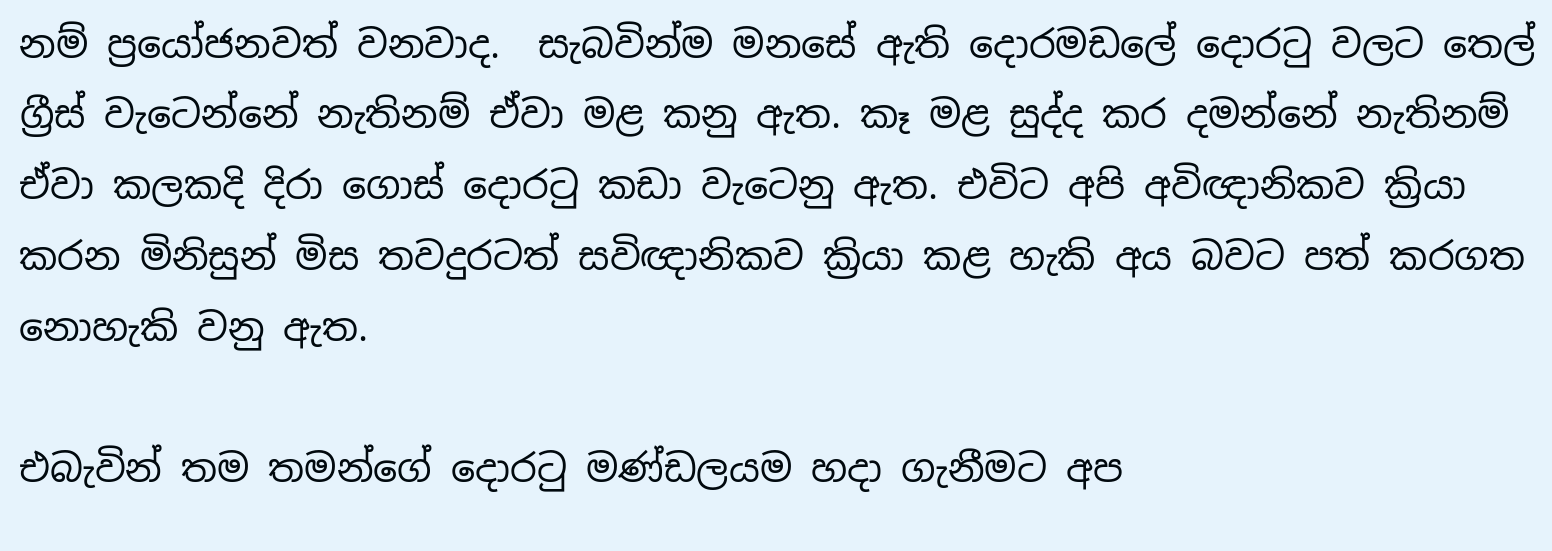නම් ප්‍රයෝජනවත් වනවාද.  සැබවින්ම මනසේ ඇති දොරමඩලේ දොරටු වලට තෙල් ග්‍රීස් වැටෙන්නේ නැතිනම් ඒවා මළ කනු ඇත. කෑ මළ සුද්ද කර දමන්නේ නැතිනම් ඒවා කලකදි දිරා ගොස් දොරටු කඩා වැටෙනු ඇත. එවිට අපි අවිඥානිකව ක්‍රියා කරන මිනිසුන් මිස තවදුරටත් සවිඥානිකව ක්‍රියා කළ හැකි අය බවට පත් කරගත නොහැකි වනු ඇත.

එබැවින් තම තමන්ගේ දොරටු මණ්ඩලයම හදා ගැනීමට අප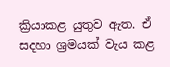ක්‍රියාකළ යුතුව ඇත. ඒ සදහා ශ්‍රමයක් වැය කළ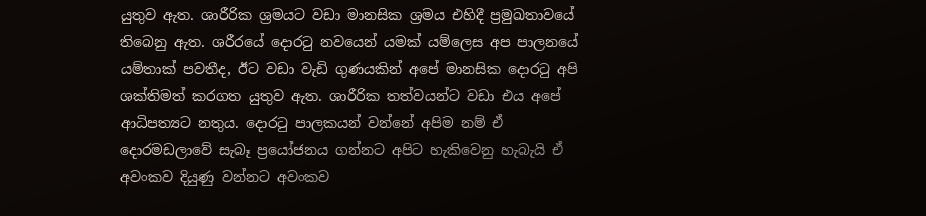යුතුව ඇත. ශාරීරික ශ්‍රමයට වඩා මානසික ශ්‍රමය එහිදී ප්‍රමුඛතාවයේ තිබෙනු ඇත. ශරීරයේ දොරටු නවයෙන් යමක් යම්ලෙස අප පාලනයේ යම්තාක් පවතීද, ඊට වඩා වැඩි ගුණයකින් අපේ මානසික දොරටු අපි ශක්තිමත් කරගත යුතුව ඇත. ශාරීරික තත්වයන්ට වඩා එය අපේ ආධිපත්‍යට නතුය. දොරටු පාලකයන් වන්නේ අපිම නම් ඒ දොරමඩලාවේ සැබෑ ප්‍රයෝජනය ගන්නට අපිට හැකිවෙනු හැබැයි ඒ අවංකව දියුණු වන්නට අවංකව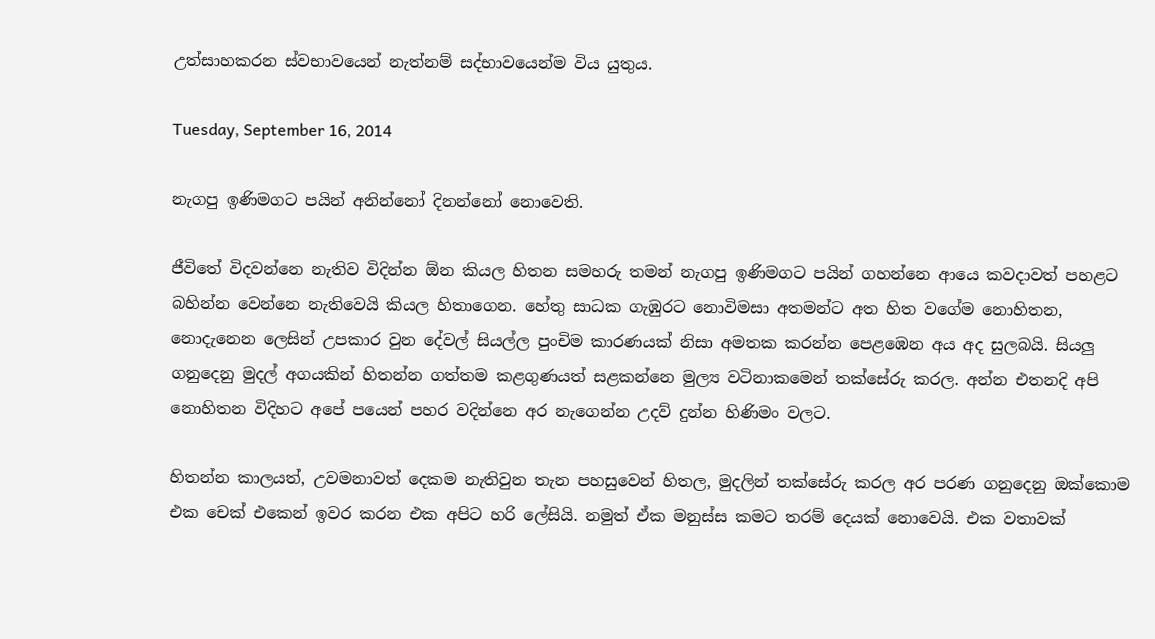උත්සාහකරන ස්වභාවයෙන් නැත්නම් සද්භාවයෙන්ම විය යුතුය.

Tuesday, September 16, 2014

නැගපු ඉණිමගට පයින් අනින්නෝ දිනන්නෝ නොවෙති.

ජීවිතේ විදවන්නෙ නැතිව විදින්න ඕන කියල හිතන සමහරු තමන් නැගපු ඉණිමගට පයින් ගහන්නෙ ආයෙ කවදාවත් පහළට බහින්න වෙන්නෙ නැතිවෙයි කියල හිතාගෙන. හේතු සාධක ගැඹුරට නොවිමසා අතමන්ට අත හිත වගේම නොහිතන, නොදැනෙන ලෙසින් උපකාර වුන දේවල් සියල්ල පුංචිම කාරණයක් නිසා අමතක කරන්න පෙළඹෙන අය අද සුලබයි. සියලු ගනුදෙනු මුදල් අගයකින් හිතන්න ගත්තම කළගුණයත් සළකන්නෙ මුල්‍ය වටිනාකමෙන් තක්සේරු කරල. අන්න එතනදි අපි නොහිතන විදිහට අපේ පයෙන් පහර වදින්නෙ අර නැගෙන්න උදව් දුන්න හිණිමං වලට.

හිතන්න කාලයත්, උවමනාවත් දෙකම නැතිවුන තැන පහසුවෙන් හිතල, මුදලින් තක්සේරු කරල අර පරණ ගනුදෙනු ඔක්කොම එක චෙක් එකෙන් ඉවර කරන එක අපිට හරි ලේසියි. නමුත් ඒක මනුස්ස කමට තරම් දෙයක් නොවෙයි. එක වතාවක්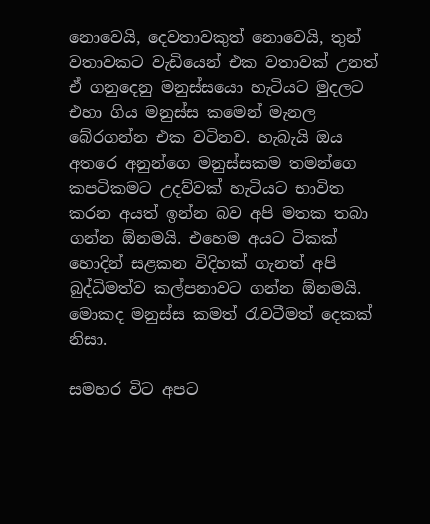නොවෙයි, දෙවතාවකුත් නොවෙයි, තුන් වතාවකට වැඩියෙන් එක වතාවක් උනත් ඒ ගනුදෙනු මනුස්සයො හැටියට මුදලට එහා ගිය මනුස්ස කමෙන් මැනල බේරගන්න එක වටිනව. හැබැයි ඔය අතරෙ අනුන්ගෙ මනුස්සකම තමන්ගෙ කපටිකමට උදව්වක් හැටියට භාවිත කරන අයත් ඉන්න බව අපි මතක තබා ගන්න ඕනමයි. එහෙම අයට ටිකක් හොදින් සළකන විදිහක් ගැනත් අපි බුද්ධිමත්ව කල්පනාවට ගන්න ඕනමයි. මොකද මනුස්ස කමත් රැවටීමත් දෙකක් නිසා.

සමහර විට අපට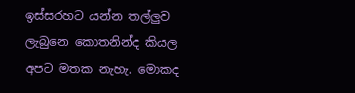ඉස්සරහට යන්න තල්ලුව ලැබුනෙ කොතනින්ද කියල අපට මතක නැහැ. මොකද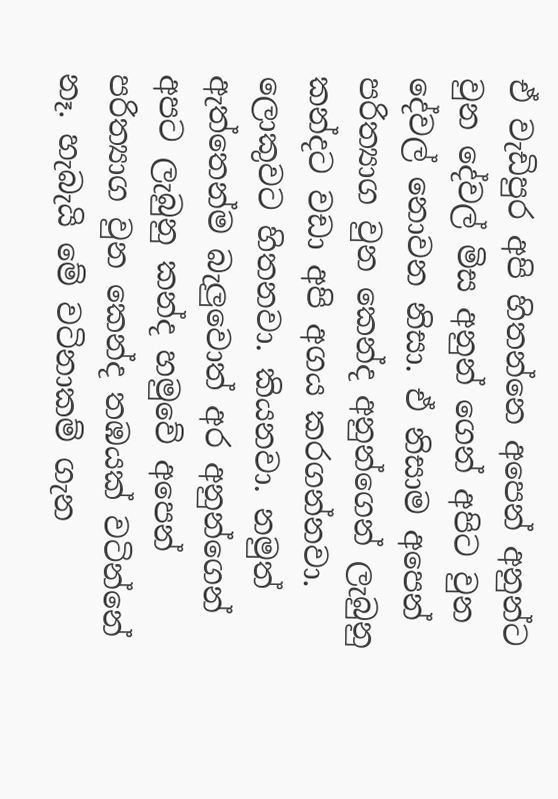ඒ වැඩිපුර අපි හිතන්නෙ අපෙන් අනුන්ට වුන දේවල් මිස අනුන් ගෙන් අපිට වුන දේවල් නොවන නිසා. ඒ නිසාම අපෙන් පරිත්‍යාග වුන කෙන්ද අනුන්ගෙන් ලැබුනු කන්දට වඩා අපි අගය කරගන්නවා. ලොකුවට හිතනවා. කියනවා. නමුත් ඇත්තෙන්ම බැලුවොත් අර අනුන්ගෙන් අපට ලැබුනු කන්ද හමුවේ අපෙන් පරිත්‍යාග වුන කෙන්ද තඹයක් වටින්නේ නෑ. හැබැයි මේ වටිනාකම් ගැන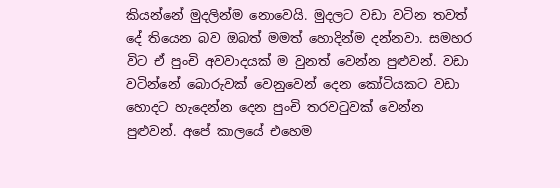කියන්නේ මුදලින්ම නොවෙයි. මුදලට වඩා වටින තවත් දේ තියෙන බව ඔබත් මමත් හොදින්ම දන්නවා. සමහර විට ඒ පුංචි අවවාදයක් ම වුනත් වෙන්න පුළුවන්. වඩා වටින්නේ බොරුවක් වෙනුවෙන් දෙන කෝටියකට වඩා හොදට හැදෙන්න දෙන පුංචි තරවටුවක් වෙන්න පුළුවන්. අපේ කාලයේ එහෙම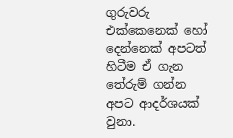ගුරුවරු එක්කෙනෙක් හෝ දෙන්නෙක් අපටත් හිටීම ඒ ගැන තේරුම් ගන්න අපට ආදර්ශයක් වුනා.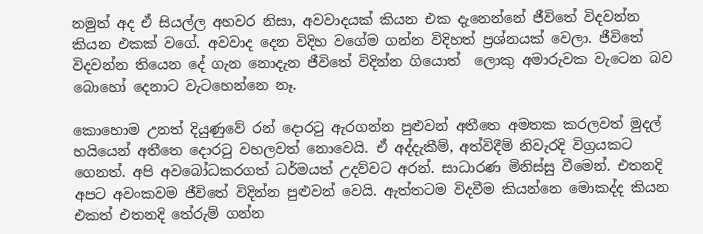නමුත් අද ඒ සියල්ල අහවර නිසා, අවවාදයක් කියන එක දැනෙන්නේ ජීවිතේ විදවන්න කියන එකක් වගේ. අවවාද දෙන විදිහ වගේම ගන්න විදිහත් ප්‍රශ්නයක් වෙලා. ජීවිතේ විදවන්න තියෙන දේ ගැන නොදැන ජීවිතේ විදින්න ගියොත්  ලොකු අමාරුවක වැටෙන බව බොහෝ දෙනාට වැටහෙන්නෙ නෑ.

කොහොම උනත් දියුණුවේ රන් දොරටු ඇරගන්න පුළුවන් අතීතෙ අමතක කරලවත් මුදල් හයියෙන් අතීතෙ දොරටු වහලවත් නොවෙයි. ඒ අද්දැකීම්, අත්විදීම් නිවැරදි විග්‍රයකට ගෙනත්. අපි අවබෝධකරගත් ධර්මයත් උදව්වට අරන්. සාධාරණ මිනිස්සු වීමෙන්. එතනදි අපට අවංකවම ජීවිතේ විදින්න පුළුවන් වෙයි. ඇත්තටම විදවීම කියන්නෙ මොකද්ද කියන එකත් එතනදි තේරුම් ගන්න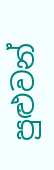පුළුවන්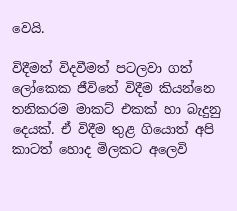වෙයි.

විදීමත් විදවීමත් පටලවා ගත් ලෝකෙක ජීවිතේ විදීම කියන්නෙ තනිකරම මාකට් එකක් හා බැදුනු දෙයක්. ඒ විදීම තුළ ගියොත් අපි කාටත් හොද මිලකට අලෙවි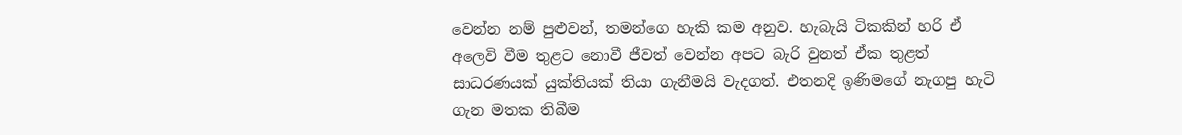වෙන්න නම් පුළුවන්, තමන්ගෙ හැකි කම අනුව. හැබැයි ටිකකින් හරි ඒ අලෙවි වීම තුළට නොවී ජීවත් වෙන්න අපට බැරි වුනත් ඒක තුළත් සාධරණයක් යුක්තියක් තියා ගැනීමයි වැදගත්. එතනදි ඉණිමගේ නැගපු හැටි ගැන මතක තිබීම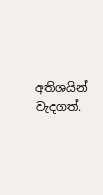අතිශයින් වැදගත්.